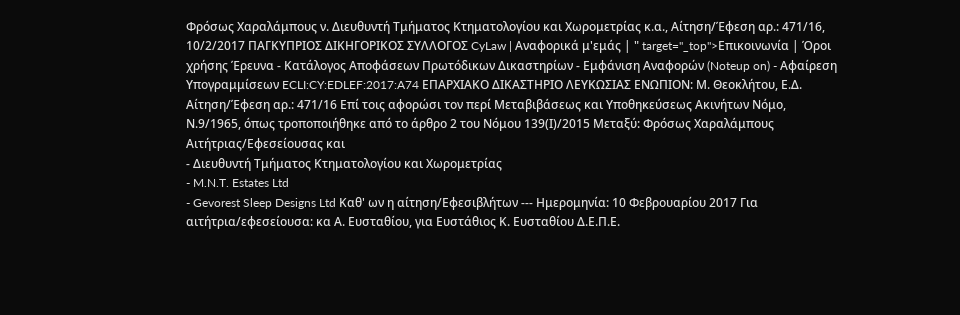Φρόσως Χαραλάμπους ν. Διευθυντή Τμήματος Κτηματολογίου και Χωρομετρίας κ.α., Αίτηση/Έφεση αρ.: 471/16, 10/2/2017 ΠΑΓΚΥΠΡΙΟΣ ΔΙΚΗΓΟΡΙΚΟΣ ΣΥΛΛΟΓΟΣ CyLaw | Αναφορικά μ'εμάς | " target="_top">Επικοινωνία | Όροι χρήσης Έρευνα - Κατάλογος Αποφάσεων Πρωτόδικων Δικαστηρίων - Εμφάνιση Αναφορών (Noteup on) - Αφαίρεση Υπογραμμίσεων ECLI:CY:EDLEF:2017:A74 ΕΠΑΡΧΙΑΚΟ ΔΙΚΑΣΤΗΡΙΟ ΛΕΥΚΩΣΙΑΣ ΕΝΩΠΙΟΝ: Μ. Θεοκλήτου, Ε.Δ. Αίτηση/Έφεση αρ.: 471/16 Επί τοις αφορώσι τον περί Μεταβιβάσεως και Υποθηκεύσεως Ακινήτων Νόμο, Ν.9/1965, όπως τροποποιήθηκε από το άρθρο 2 του Νόμου 139(Ι)/2015 Μεταξύ: Φρόσως Χαραλάμπους Αιτήτριας/Εφεσείουσας και
- Διευθυντή Τμήματος Κτηματολογίου και Χωρομετρίας
- M.N.T. Estates Ltd
- Gevorest Sleep Designs Ltd Καθ' ων η αίτηση/Εφεσιβλήτων --- Ημερομηνία: 10 Φεβρουαρίου 2017 Για αιτήτρια/εφεσείουσα: κα Α. Ευσταθίου, για Ευστάθιος Κ. Ευσταθίου Δ.Ε.Π.Ε.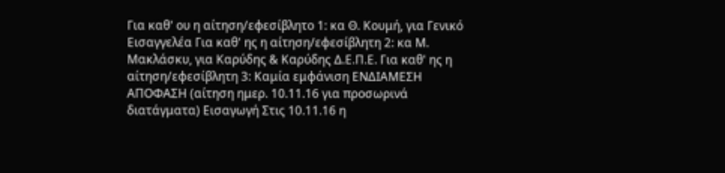Για καθ' ου η αίτηση/εφεσίβλητο 1: κα Θ. Κουμή, για Γενικό Εισαγγελέα Για καθ' ης η αίτηση/εφεσίβλητη 2: κα Μ. Μακλάσκυ, για Καρύδης & Καρύδης Δ.Ε.Π.Ε. Για καθ' ης η αίτηση/εφεσίβλητη 3: Καμία εμφάνιση ΕΝΔΙΑΜΕΣΗ ΑΠΟΦΑΣΗ (αίτηση ημερ. 10.11.16 για προσωρινά διατάγματα) Εισαγωγή Στις 10.11.16 η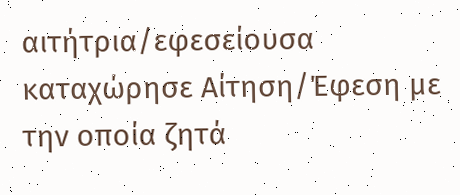αιτήτρια/εφεσείουσα καταχώρησε Αίτηση/Έφεση με την οποία ζητά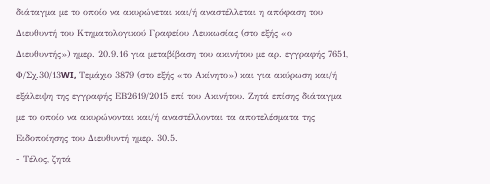διάταγμα με το οποίο να ακυρώνεται και/ή αναστέλλεται η απόφαση του Διευθυντή του Κτηματολογικού Γραφείου Λευκωσίας (στο εξής «ο Διευθυντής») ημερ. 20.9.16 για μεταβίβαση του ακινήτου με αρ. εγγραφής 7651, Φ/Σχ.30/13WI, Τεμάχιο 3879 (στο εξής «το Ακίνητο») και για ακύρωση και/ή εξάλειψη της εγγραφής ΕΒ2619/2015 επί του Ακινήτου. Ζητά επίσης διάταγμα με το οποίο να ακυρώνονται και/ή αναστέλλονται τα αποτελέσματα της Ειδοποίησης του Διευθυντή ημερ. 30.5.
- Τέλος, ζητά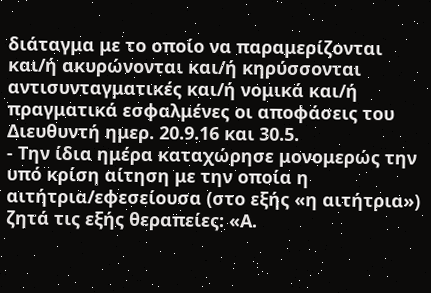διάταγμα με το οποίο να παραμερίζονται και/ή ακυρώνονται και/ή κηρύσσονται αντισυνταγματικές και/ή νομικά και/ή πραγματικά εσφαλμένες οι αποφάσεις του Διευθυντή ημερ. 20.9.16 και 30.5.
- Την ίδια ημέρα καταχώρησε μονομερώς την υπό κρίση αίτηση με την οποία η αιτήτρια/εφεσείουσα (στο εξής «η αιτήτρια») ζητά τις εξής θεραπείες: «Α.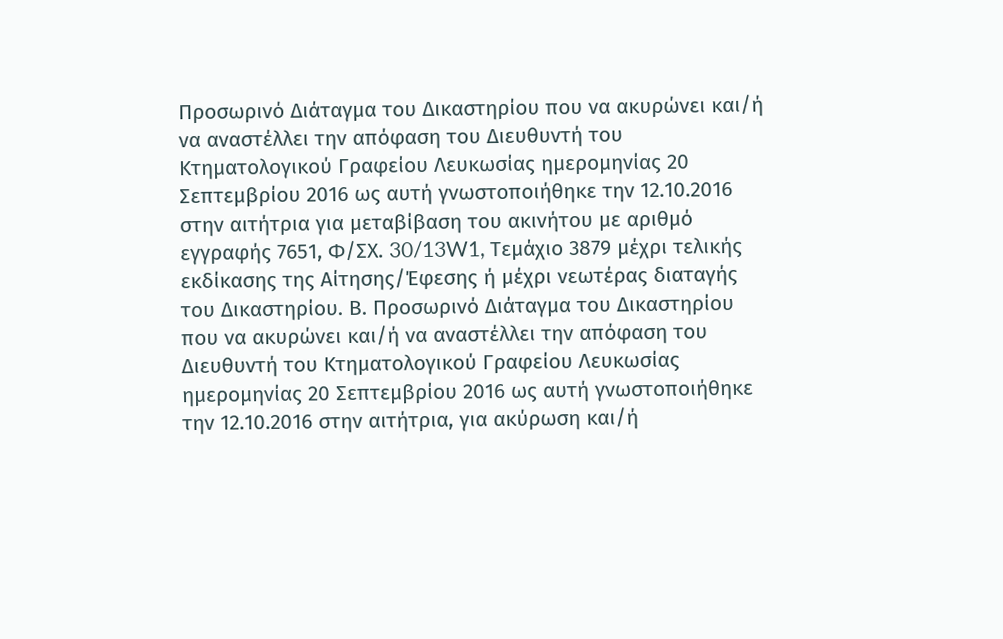Προσωρινό Διάταγμα του Δικαστηρίου που να ακυρώνει και/ή να αναστέλλει την απόφαση του Διευθυντή του Κτηματολογικού Γραφείου Λευκωσίας ημερομηνίας 20 Σεπτεμβρίου 2016 ως αυτή γνωστοποιήθηκε την 12.10.2016 στην αιτήτρια για μεταβίβαση του ακινήτου με αριθμό εγγραφής 7651, Φ/ΣΧ. 30/13W1, Τεμάχιο 3879 μέχρι τελικής εκδίκασης της Αίτησης/Έφεσης ή μέχρι νεωτέρας διαταγής του Δικαστηρίου. Β. Προσωρινό Διάταγμα του Δικαστηρίου που να ακυρώνει και/ή να αναστέλλει την απόφαση του Διευθυντή του Κτηματολογικού Γραφείου Λευκωσίας ημερομηνίας 20 Σεπτεμβρίου 2016 ως αυτή γνωστοποιήθηκε την 12.10.2016 στην αιτήτρια, για ακύρωση και/ή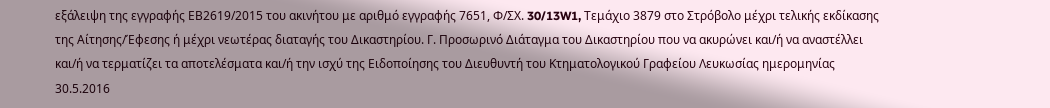εξάλειψη της εγγραφής ΕΒ2619/2015 του ακινήτου με αριθμό εγγραφής 7651, Φ/ΣΧ. 30/13W1, Τεμάχιο 3879 στο Στρόβολο μέχρι τελικής εκδίκασης της Αίτησης/Έφεσης ή μέχρι νεωτέρας διαταγής του Δικαστηρίου. Γ. Προσωρινό Διάταγμα του Δικαστηρίου που να ακυρώνει και/ή να αναστέλλει και/ή να τερματίζει τα αποτελέσματα και/ή την ισχύ της Ειδοποίησης του Διευθυντή του Κτηματολογικού Γραφείου Λευκωσίας ημερομηνίας 30.5.2016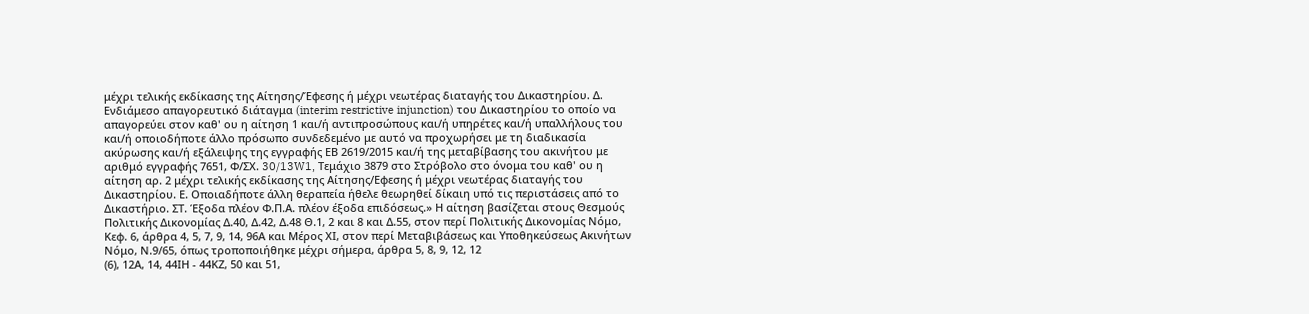μέχρι τελικής εκδίκασης της Αίτησης/Έφεσης ή μέχρι νεωτέρας διαταγής του Δικαστηρίου. Δ. Ενδιάμεσο απαγορευτικό διάταγμα (interim restrictive injunction) του Δικαστηρίου το οποίο να απαγορεύει στον καθ' ου η αίτηση 1 και/ή αντιπροσώπους και/ή υπηρέτες και/ή υπαλλήλους του και/ή οποιοδήποτε άλλο πρόσωπο συνδεδεμένο με αυτό να προχωρήσει με τη διαδικασία ακύρωσης και/ή εξάλειψης της εγγραφής ΕΒ 2619/2015 και/ή της μεταβίβασης του ακινήτου με αριθμό εγγραφής 7651, Φ/ΣΧ. 30/13W1, Τεμάχιο 3879 στο Στρόβολο στο όνομα του καθ' ου η αίτηση αρ. 2 μέχρι τελικής εκδίκασης της Αίτησης/Εφεσης ή μέχρι νεωτέρας διαταγής του Δικαστηρίου. Ε. Οποιαδήποτε άλλη θεραπεία ήθελε θεωρηθεί δίκαιη υπό τις περιστάσεις από το Δικαστήριο. ΣΤ. Έξοδα πλέον Φ.Π.Α. πλέον έξοδα επιδόσεως.» Η αίτηση βασίζεται στους Θεσμούς Πολιτικής Δικονομίας Δ.40, Δ.42, Δ.48 Θ.1, 2 και 8 και Δ.55, στον περί Πολιτικής Δικονομίας Νόμο, Κεφ. 6, άρθρα 4, 5, 7, 9, 14, 96Α και Μέρος ΧΙ, στον περί Μεταβιβάσεως και Υποθηκεύσεως Ακινήτων Νόμο, Ν.9/65, όπως τροποποιήθηκε μέχρι σήμερα, άρθρα 5, 8, 9, 12, 12
(6), 12Α, 14, 44ΙΗ - 44ΚΖ, 50 και 51,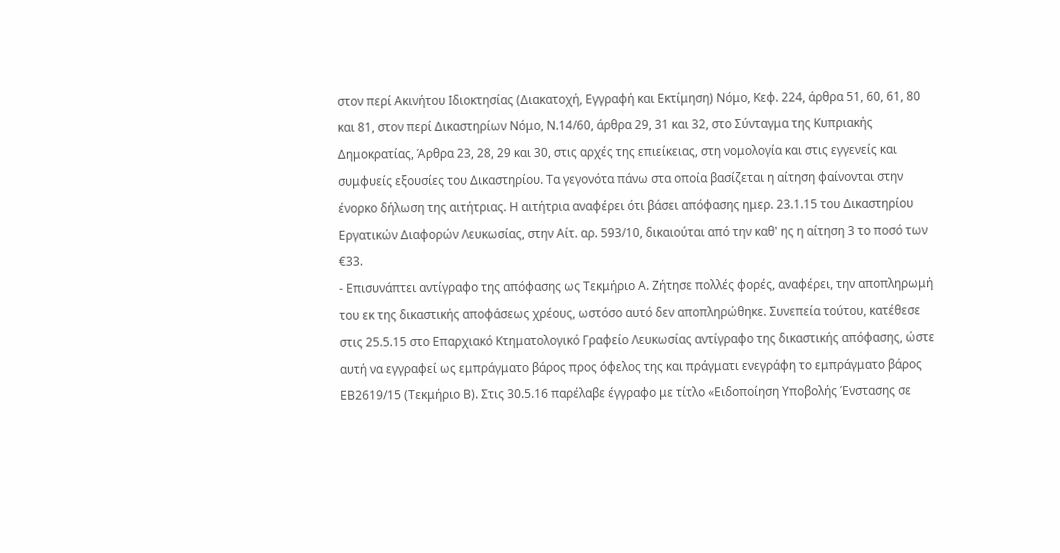στον περί Ακινήτου Ιδιοκτησίας (Διακατοχή, Εγγραφή και Εκτίμηση) Νόμο, Κεφ. 224, άρθρα 51, 60, 61, 80 και 81, στον περί Δικαστηρίων Νόμο, Ν.14/60, άρθρα 29, 31 και 32, στο Σύνταγμα της Κυπριακής Δημοκρατίας, Άρθρα 23, 28, 29 και 30, στις αρχές της επιείκειας, στη νομολογία και στις εγγενείς και συμφυείς εξουσίες του Δικαστηρίου. Τα γεγονότα πάνω στα οποία βασίζεται η αίτηση φαίνονται στην ένορκο δήλωση της αιτήτριας. Η αιτήτρια αναφέρει ότι βάσει απόφασης ημερ. 23.1.15 του Δικαστηρίου Εργατικών Διαφορών Λευκωσίας, στην Αίτ. αρ. 593/10, δικαιούται από την καθ' ης η αίτηση 3 το ποσό των €33.
- Επισυνάπτει αντίγραφο της απόφασης ως Τεκμήριο Α. Ζήτησε πολλές φορές, αναφέρει, την αποπληρωμή του εκ της δικαστικής αποφάσεως χρέους, ωστόσο αυτό δεν αποπληρώθηκε. Συνεπεία τούτου, κατέθεσε στις 25.5.15 στο Επαρχιακό Κτηματολογικό Γραφείο Λευκωσίας αντίγραφο της δικαστικής απόφασης, ώστε αυτή να εγγραφεί ως εμπράγματο βάρος προς όφελος της και πράγματι ενεγράφη το εμπράγματο βάρος ΕΒ2619/15 (Τεκμήριο Β). Στις 30.5.16 παρέλαβε έγγραφο με τίτλο «Ειδοποίηση Υποβολής Ένστασης σε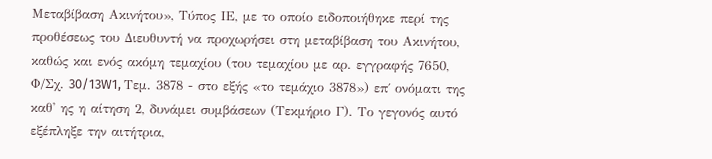Μεταβίβαση Ακινήτου», Τύπος ΙΕ, με το οποίο ειδοποιήθηκε περί της προθέσεως του Διευθυντή να προχωρήσει στη μεταβίβαση του Ακινήτου, καθώς και ενός ακόμη τεμαχίου (του τεμαχίου με αρ. εγγραφής 7650, Φ/Σχ. 30/13W1, Τεμ. 3878 - στο εξής «το τεμάχιο 3878») επ΄ ονόματι της καθ' ης η αίτηση 2, δυνάμει συμβάσεων (Τεκμήριο Γ). Το γεγονός αυτό εξέπληξε την αιτήτρια,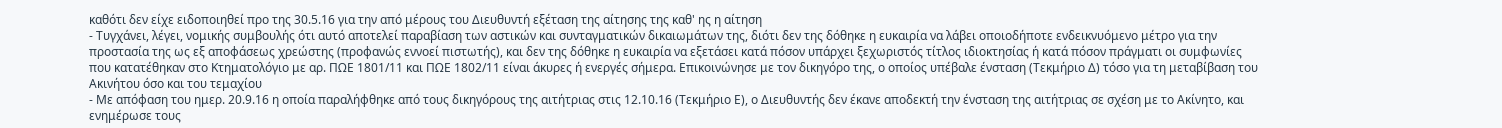καθότι δεν είχε ειδοποιηθεί προ της 30.5.16 για την από μέρους του Διευθυντή εξέταση της αίτησης της καθ' ης η αίτηση
- Τυγχάνει, λέγει, νομικής συμβουλής ότι αυτό αποτελεί παραβίαση των αστικών και συνταγματικών δικαιωμάτων της, διότι δεν της δόθηκε η ευκαιρία να λάβει οποιοδήποτε ενδεικνυόμενο μέτρο για την προστασία της ως εξ αποφάσεως χρεώστης (προφανώς εννοεί πιστωτής), και δεν της δόθηκε η ευκαιρία να εξετάσει κατά πόσον υπάρχει ξεχωριστός τίτλος ιδιοκτησίας ή κατά πόσον πράγματι οι συμφωνίες που κατατέθηκαν στο Κτηματολόγιο με αρ. ΠΩΕ 1801/11 και ΠΩΕ 1802/11 είναι άκυρες ή ενεργές σήμερα. Επικοινώνησε με τον δικηγόρο της, ο οποίος υπέβαλε ένσταση (Τεκμήριο Δ) τόσο για τη μεταβίβαση του Ακινήτου όσο και του τεμαχίου
- Με απόφαση του ημερ. 20.9.16 η οποία παραλήφθηκε από τους δικηγόρους της αιτήτριας στις 12.10.16 (Τεκμήριο Ε), ο Διευθυντής δεν έκανε αποδεκτή την ένσταση της αιτήτριας σε σχέση με το Ακίνητο, και ενημέρωσε τους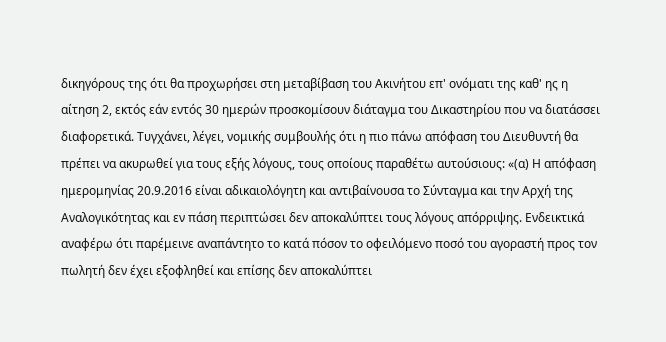δικηγόρους της ότι θα προχωρήσει στη μεταβίβαση του Ακινήτου επ' ονόματι της καθ' ης η αίτηση 2, εκτός εάν εντός 30 ημερών προσκομίσουν διάταγμα του Δικαστηρίου που να διατάσσει διαφορετικά. Τυγχάνει, λέγει, νομικής συμβουλής ότι η πιο πάνω απόφαση του Διευθυντή θα πρέπει να ακυρωθεί για τους εξής λόγους, τους οποίους παραθέτω αυτούσιους: «(α) Η απόφαση ημερομηνίας 20.9.2016 είναι αδικαιολόγητη και αντιβαίνουσα το Σύνταγμα και την Αρχή της Αναλογικότητας και εν πάση περιπτώσει δεν αποκαλύπτει τους λόγους απόρριψης. Ενδεικτικά αναφέρω ότι παρέμεινε αναπάντητο το κατά πόσον το οφειλόμενο ποσό του αγοραστή προς τον πωλητή δεν έχει εξοφληθεί και επίσης δεν αποκαλύπτει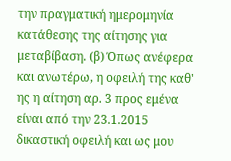την πραγματική ημερομηνία κατάθεσης της αίτησης για μεταβίβαση. (β) Όπως ανέφερα και ανωτέρω, η οφειλή της καθ' ης η αίτηση αρ. 3 προς εμένα είναι από την 23.1.2015 δικαστική οφειλή και ως μου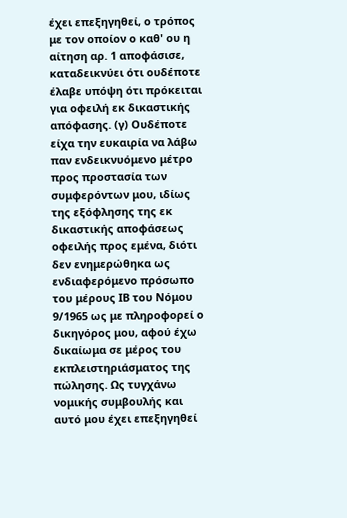έχει επεξηγηθεί, ο τρόπος με τον οποίον ο καθ' ου η αίτηση αρ. 1 αποφάσισε, καταδεικνύει ότι ουδέποτε έλαβε υπόψη ότι πρόκειται για οφειλή εκ δικαστικής απόφασης. (γ) Ουδέποτε είχα την ευκαιρία να λάβω παν ενδεικνυόμενο μέτρο προς προστασία των συμφερόντων μου, ιδίως της εξόφλησης της εκ δικαστικής αποφάσεως οφειλής προς εμένα, διότι δεν ενημερώθηκα ως ενδιαφερόμενο πρόσωπο του μέρους ΙΒ του Νόμου 9/1965 ως με πληροφορεί ο δικηγόρος μου, αφού έχω δικαίωμα σε μέρος του εκπλειστηριάσματος της πώλησης. Ως τυγχάνω νομικής συμβουλής και αυτό μου έχει επεξηγηθεί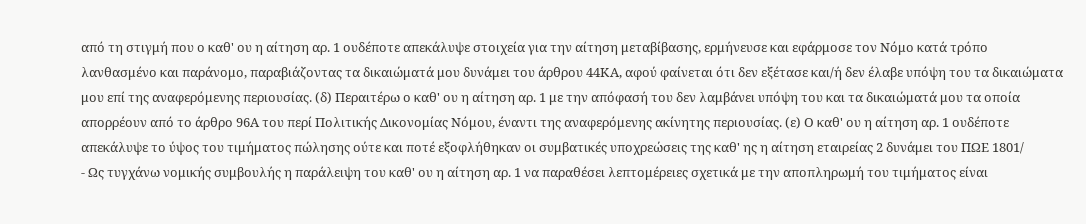από τη στιγμή που ο καθ' ου η αίτηση αρ. 1 ουδέποτε απεκάλυψε στοιχεία για την αίτηση μεταβίβασης, ερμήνευσε και εφάρμοσε τον Νόμο κατά τρόπο λανθασμένο και παράνομο, παραβιάζοντας τα δικαιώματά μου δυνάμει του άρθρου 44ΚΑ, αφού φαίνεται ότι δεν εξέτασε και/ή δεν έλαβε υπόψη του τα δικαιώματα μου επί της αναφερόμενης περιουσίας. (δ) Περαιτέρω ο καθ' ου η αίτηση αρ. 1 με την απόφασή του δεν λαμβάνει υπόψη του και τα δικαιώματά μου τα οποία απορρέουν από το άρθρο 96Α του περί Πολιτικής Δικονομίας Νόμου, έναντι της αναφερόμενης ακίνητης περιουσίας. (ε) Ο καθ' ου η αίτηση αρ. 1 ουδέποτε απεκάλυψε το ύψος του τιμήματος πώλησης ούτε και ποτέ εξοφλήθηκαν οι συμβατικές υποχρεώσεις της καθ' ης η αίτηση εταιρείας 2 δυνάμει του ΠΩΕ 1801/
- Ως τυγχάνω νομικής συμβουλής η παράλειψη του καθ' ου η αίτηση αρ. 1 να παραθέσει λεπτομέρειες σχετικά με την αποπληρωμή του τιμήματος είναι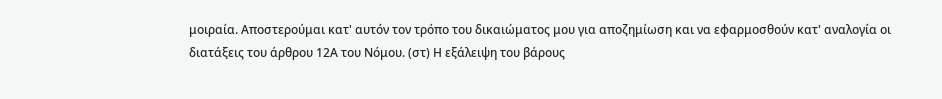μοιραία. Αποστερούμαι κατ' αυτόν τον τρόπο του δικαιώματος μου για αποζημίωση και να εφαρμοσθούν κατ' αναλογία οι διατάξεις του άρθρου 12Α του Νόμου. (στ) Η εξάλειψη του βάρους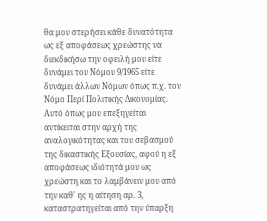θα μου στερήσει κάθε δυνατότητα ως εξ αποφάσεως χρεώστης να διεκδικήσω την οφειλή μου είτε δυνάμει του Νόμου 9/1965 είτε δυνάμει άλλων Νόμων όπως π.χ. τον Νόμο Περί Πολιτικής Δικονομίας. Αυτό όπως μου επεξηγείται αντίκειται στην αρχή της αναλογικότητας και του σεβασμού της δικαστικής Εξουσίας, αφού η εξ αποφάσεως ιδιότητά μου ως χρεώστη και το λαμβάνειν μου από την καθ' ης η αίτηση αρ. 3, καταστρατηγείται από την ύπαρξη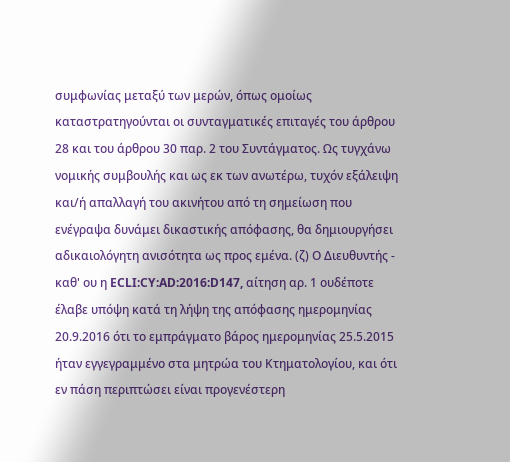συμφωνίας μεταξύ των μερών, όπως ομοίως καταστρατηγούνται οι συνταγματικές επιταγές του άρθρου 28 και του άρθρου 30 παρ. 2 του Συντάγματος. Ως τυγχάνω νομικής συμβουλής και ως εκ των ανωτέρω, τυχόν εξάλειψη και/ή απαλλαγή του ακινήτου από τη σημείωση που ενέγραψα δυνάμει δικαστικής απόφασης, θα δημιουργήσει αδικαιολόγητη ανισότητα ως προς εμένα. (ζ) Ο Διευθυντής - καθ' ου η ECLI:CY:AD:2016:D147, αίτηση αρ. 1 ουδέποτε έλαβε υπόψη κατά τη λήψη της απόφασης ημερομηνίας 20.9.2016 ότι το εμπράγματο βάρος ημερομηνίας 25.5.2015 ήταν εγγεγραμμένο στα μητρώα του Κτηματολογίου, και ότι εν πάση περιπτώσει είναι προγενέστερη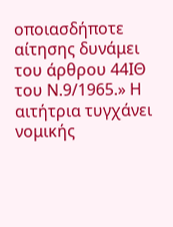οποιασδήποτε αίτησης δυνάμει του άρθρου 44ΙΘ του Ν.9/1965.» Η αιτήτρια τυγχάνει νομικής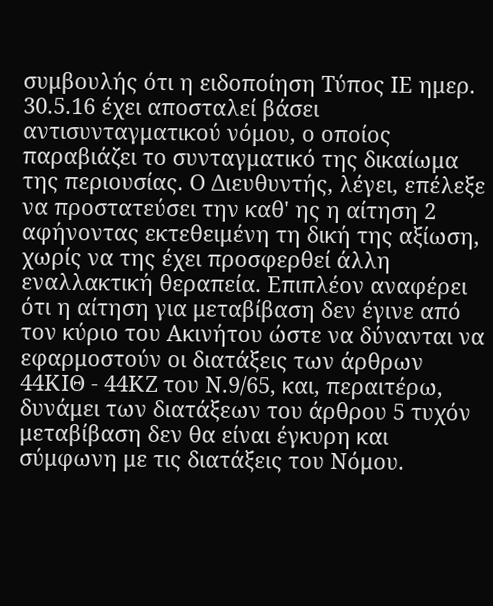συμβουλής ότι η ειδοποίηση Τύπος ΙΕ ημερ. 30.5.16 έχει αποσταλεί βάσει αντισυνταγματικού νόμου, ο οποίος παραβιάζει το συνταγματικό της δικαίωμα της περιουσίας. Ο Διευθυντής, λέγει, επέλεξε να προστατεύσει την καθ' ης η αίτηση 2 αφήνοντας εκτεθειμένη τη δική της αξίωση, χωρίς να της έχει προσφερθεί άλλη εναλλακτική θεραπεία. Επιπλέον αναφέρει ότι η αίτηση για μεταβίβαση δεν έγινε από τον κύριο του Ακινήτου ώστε να δύνανται να εφαρμοστούν οι διατάξεις των άρθρων 44ΚΙΘ - 44ΚΖ του Ν.9/65, και, περαιτέρω, δυνάμει των διατάξεων του άρθρου 5 τυχόν μεταβίβαση δεν θα είναι έγκυρη και σύμφωνη με τις διατάξεις του Νόμου.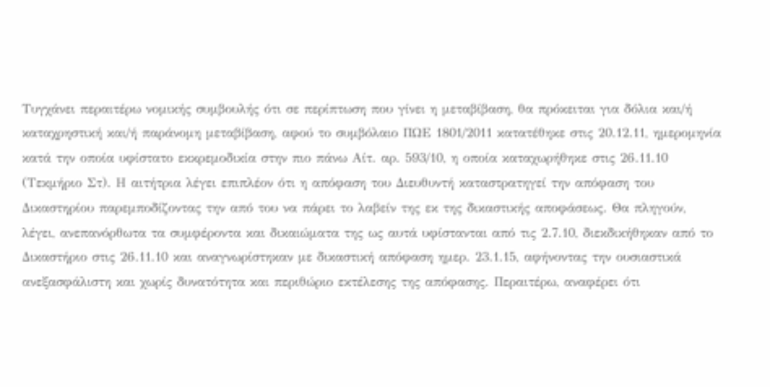Τυγχάνει περαιτέρω νομικής συμβουλής ότι σε περίπτωση που γίνει η μεταβίβαση, θα πρόκειται για δόλια και/ή καταχρηστική και/ή παράνομη μεταβίβαση, αφού το συμβόλαιο ΠΩΕ 1801/2011 κατατέθηκε στις 20.12.11, ημερομηνία κατά την οποία υφίστατο εκκρεμοδικία στην πιο πάνω Αίτ. αρ. 593/10, η οποία καταχωρήθηκε στις 26.11.10 (Τεκμήριο Στ). Η αιτήτρια λέγει επιπλέον ότι η απόφαση του Διευθυντή καταστρατηγεί την απόφαση του Δικαστηρίου παρεμποδίζοντας την από του να πάρει το λαβείν της εκ της δικαστικής αποφάσεως. Θα πληγούν, λέγει, ανεπανόρθωτα τα συμφέροντα και δικαιώματα της ως αυτά υφίστανται από τις 2.7.10, διεκδικήθηκαν από το Δικαστήριο στις 26.11.10 και αναγνωρίστηκαν με δικαστική απόφαση ημερ. 23.1.15, αφήνοντας την ουσιαστικά ανεξασφάλιστη και χωρίς δυνατότητα και περιθώριο εκτέλεσης της απόφασης. Περαιτέρω, αναφέρει ότι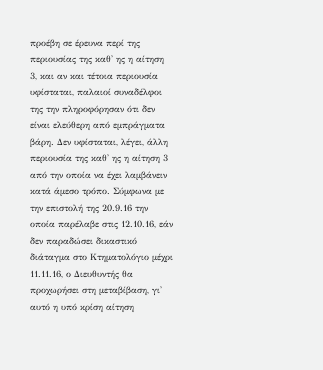προέβη σε έρευνα περί της περιουσίας της καθ' ης η αίτηση 3, και αν και τέτοια περιουσία υφίσταται, παλαιοί συναδέλφοι της την πληροφόρησαν ότι δεν είναι ελεύθερη από εμπράγματα βάρη. Δεν υφίσταται, λέγει, άλλη περιουσία της καθ' ης η αίτηση 3 από την οποία να έχει λαμβάνειν κατά άμεσο τρόπο. Σύμφωνα με την επιστολή της 20.9.16 την οποία παρέλαβε στις 12.10.16, εάν δεν παραδώσει δικαστικό διάταγμα στο Κτηματολόγιο μέχρι 11.11.16, ο Διευθυντής θα προχωρήσει στη μεταβίβαση, γι' αυτό η υπό κρίση αίτηση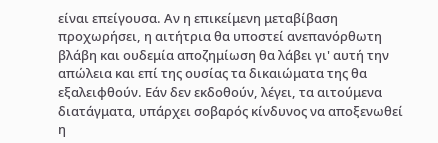είναι επείγουσα. Αν η επικείμενη μεταβίβαση προχωρήσει, η αιτήτρια θα υποστεί ανεπανόρθωτη βλάβη και ουδεμία αποζημίωση θα λάβει γι' αυτή την απώλεια και επί της ουσίας τα δικαιώματα της θα εξαλειφθούν. Εάν δεν εκδοθούν, λέγει, τα αιτούμενα διατάγματα, υπάρχει σοβαρός κίνδυνος να αποξενωθεί η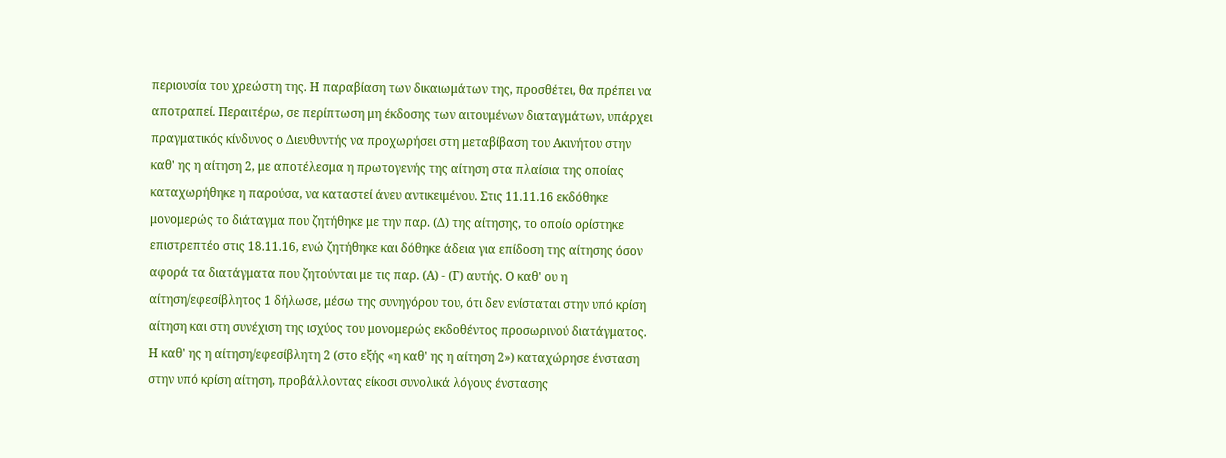περιουσία του χρεώστη της. Η παραβίαση των δικαιωμάτων της, προσθέτει, θα πρέπει να αποτραπεί. Περαιτέρω, σε περίπτωση μη έκδοσης των αιτουμένων διαταγμάτων, υπάρχει πραγματικός κίνδυνος ο Διευθυντής να προχωρήσει στη μεταβίβαση του Ακινήτου στην καθ' ης η αίτηση 2, με αποτέλεσμα η πρωτογενής της αίτηση στα πλαίσια της οποίας καταχωρήθηκε η παρούσα, να καταστεί άνευ αντικειμένου. Στις 11.11.16 εκδόθηκε μονομερώς το διάταγμα που ζητήθηκε με την παρ. (Δ) της αίτησης, το οποίο ορίστηκε επιστρεπτέο στις 18.11.16, ενώ ζητήθηκε και δόθηκε άδεια για επίδοση της αίτησης όσον αφορά τα διατάγματα που ζητούνται με τις παρ. (Α) - (Γ) αυτής. Ο καθ' ου η αίτηση/εφεσίβλητος 1 δήλωσε, μέσω της συνηγόρου του, ότι δεν ενίσταται στην υπό κρίση αίτηση και στη συνέχιση της ισχύος του μονομερώς εκδοθέντος προσωρινού διατάγματος. Η καθ' ης η αίτηση/εφεσίβλητη 2 (στο εξής «η καθ' ης η αίτηση 2») καταχώρησε ένσταση στην υπό κρίση αίτηση, προβάλλοντας είκοσι συνολικά λόγους ένστασης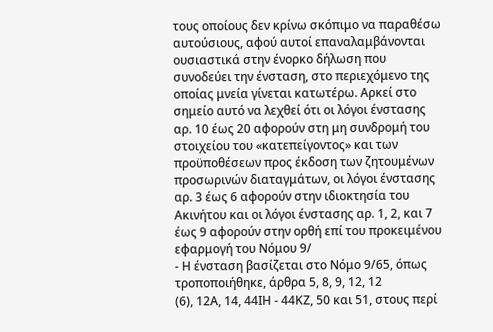τους οποίους δεν κρίνω σκόπιμο να παραθέσω αυτούσιους, αφού αυτοί επαναλαμβάνονται ουσιαστικά στην ένορκο δήλωση που συνοδεύει την ένσταση, στο περιεχόμενο της οποίας μνεία γίνεται κατωτέρω. Αρκεί στο σημείο αυτό να λεχθεί ότι οι λόγοι ένστασης αρ. 10 έως 20 αφορούν στη μη συνδρομή του στοιχείου του «κατεπείγοντος» και των προϋποθέσεων προς έκδοση των ζητουμένων προσωρινών διαταγμάτων, οι λόγοι ένστασης αρ. 3 έως 6 αφορούν στην ιδιοκτησία του Ακινήτου και οι λόγοι ένστασης αρ. 1, 2, και 7 έως 9 αφορούν στην ορθή επί του προκειμένου εφαρμογή του Νόμου 9/
- Η ένσταση βασίζεται στο Νόμο 9/65, όπως τροποποιήθηκε, άρθρα 5, 8, 9, 12, 12
(6), 12Α, 14, 44ΙΗ - 44ΚΖ, 50 και 51, στους περί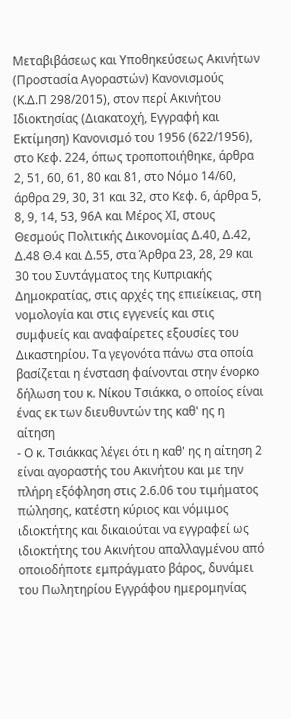Μεταβιβάσεως και Υποθηκεύσεως Ακινήτων (Προστασία Αγοραστών) Κανονισμούς (Κ.Δ.Π 298/2015), στον περί Ακινήτου Ιδιοκτησίας (Διακατοχή, Εγγραφή και Εκτίμηση) Κανονισμό του 1956 (622/1956), στο Κεφ. 224, όπως τροποποιήθηκε, άρθρα 2, 51, 60, 61, 80 και 81, στο Νόμο 14/60, άρθρα 29, 30, 31 και 32, στο Κεφ. 6, άρθρα 5, 8, 9, 14, 53, 96Α και Μέρος ΧΙ, στους Θεσμούς Πολιτικής Δικονομίας Δ.40, Δ.42, Δ.48 Θ.4 και Δ.55, στα Άρθρα 23, 28, 29 και 30 του Συντάγματος της Κυπριακής Δημοκρατίας, στις αρχές της επιείκειας, στη νομολογία και στις εγγενείς και στις συμφυείς και αναφαίρετες εξουσίες του Δικαστηρίου. Τα γεγονότα πάνω στα οποία βασίζεται η ένσταση φαίνονται στην ένορκο δήλωση του κ. Νίκου Τσιάκκα, ο οποίος είναι ένας εκ των διευθυντών της καθ' ης η αίτηση
- Ο κ. Τσιάκκας λέγει ότι η καθ' ης η αίτηση 2 είναι αγοραστής του Ακινήτου και με την πλήρη εξόφληση στις 2.6.06 του τιμήματος πώλησης, κατέστη κύριος και νόμιμος ιδιοκτήτης και δικαιούται να εγγραφεί ως ιδιοκτήτης του Ακινήτου απαλλαγμένου από οποιοδήποτε εμπράγματο βάρος, δυνάμει του Πωλητηρίου Εγγράφου ημερομηνίας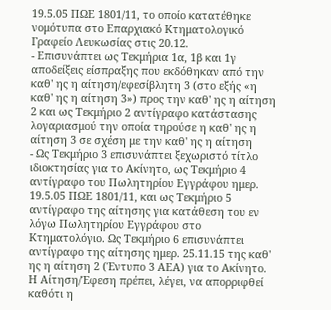19.5.05 ΠΩΕ 1801/11, το οποίο κατατέθηκε νομότυπα στο Επαρχιακό Κτηματολογικό Γραφείο Λευκωσίας στις 20.12.
- Επισυνάπτει ως Τεκμήρια 1α, 1β και 1γ αποδείξεις είσπραξης που εκδόθηκαν από την καθ' ης η αίτηση/εφεσίβλητη 3 (στο εξής «η καθ' ης η αίτηση 3») προς την καθ' ης η αίτηση 2 και ως Τεκμήριο 2 αντίγραφο κατάστασης λογαριασμού την οποία τηρούσε η καθ' ης η αίτηση 3 σε σχέση με την καθ' ης η αίτηση
- Ως Τεκμήριο 3 επισυνάπτει ξεχωριστό τίτλο ιδιοκτησίας για το Ακίνητο, ως Τεκμήριο 4 αντίγραφο του Πωλητηρίου Εγγράφου ημερ. 19.5.05 ΠΩΕ 1801/11, και ως Τεκμήριο 5 αντίγραφο της αίτησης για κατάθεση του εν λόγω Πωλητηρίου Εγγράφου στο Κτηματολόγιο. Ως Τεκμήριο 6 επισυνάπτει αντίγραφο της αίτησης ημερ. 25.11.15 της καθ' ης η αίτηση 2 (Έντυπο 3 ΑΕΑ) για το Ακίνητο. Η Αίτηση/Έφεση πρέπει, λέγει, να απορριφθεί καθότι η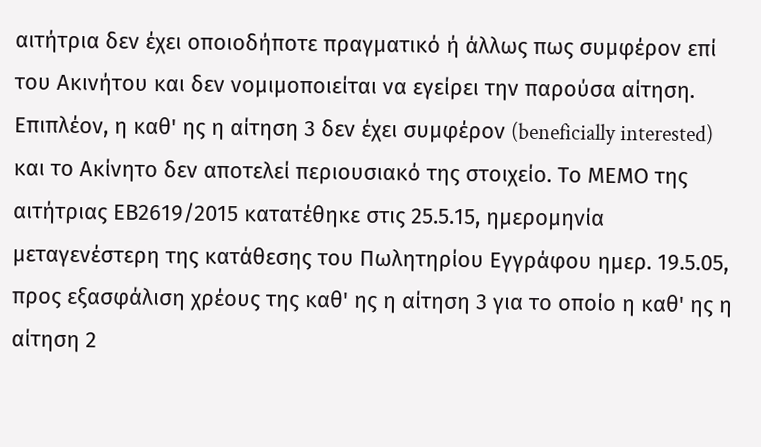αιτήτρια δεν έχει οποιοδήποτε πραγματικό ή άλλως πως συμφέρον επί του Ακινήτου και δεν νομιμοποιείται να εγείρει την παρούσα αίτηση. Επιπλέον, η καθ' ης η αίτηση 3 δεν έχει συμφέρον (beneficially interested) και το Ακίνητο δεν αποτελεί περιουσιακό της στοιχείο. Το ΜΕΜΟ της αιτήτριας ΕΒ2619/2015 κατατέθηκε στις 25.5.15, ημερομηνία μεταγενέστερη της κατάθεσης του Πωλητηρίου Εγγράφου ημερ. 19.5.05, προς εξασφάλιση χρέους της καθ' ης η αίτηση 3 για το οποίο η καθ' ης η αίτηση 2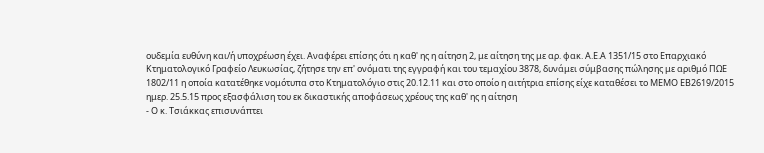ουδεμία ευθύνη και/ή υποχρέωση έχει. Αναφέρει επίσης ότι η καθ' ης η αίτηση 2, με αίτηση της με αρ. φακ. Α.Ε.Α 1351/15 στο Επαρχιακό Κτηματολογικό Γραφείο Λευκωσίας, ζήτησε την επ' ονόματι της εγγραφή και του τεμαχίου 3878, δυνάμει σύμβασης πώλησης με αριθμό ΠΩΕ 1802/11 η οποία κατατέθηκε νομότυπα στο Κτηματολόγιο στις 20.12.11 και στο οποίο η αιτήτρια επίσης είχε καταθέσει το ΜΕΜΟ ΕΒ2619/2015 ημερ. 25.5.15 προς εξασφάλιση του εκ δικαστικής αποφάσεως χρέους της καθ' ης η αίτηση
- Ο κ. Τσιάκκας επισυνάπτει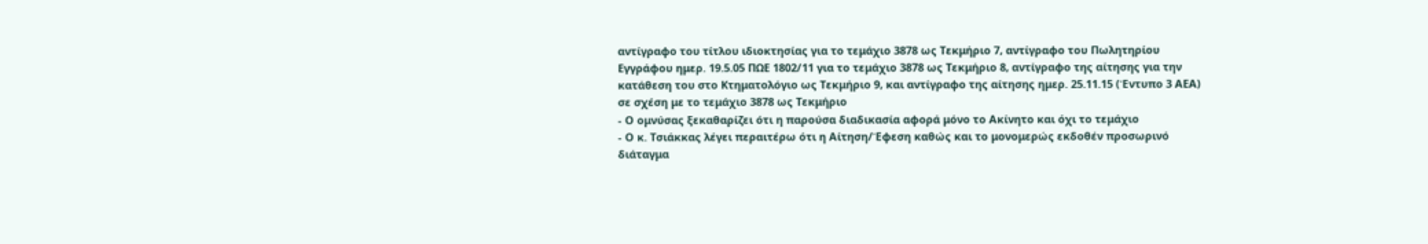αντίγραφο του τίτλου ιδιοκτησίας για το τεμάχιο 3878 ως Τεκμήριο 7, αντίγραφο του Πωλητηρίου Εγγράφου ημερ. 19.5.05 ΠΩΕ 1802/11 για το τεμάχιο 3878 ως Τεκμήριο 8, αντίγραφο της αίτησης για την κατάθεση του στο Κτηματολόγιο ως Τεκμήριο 9, και αντίγραφο της αίτησης ημερ. 25.11.15 (Έντυπο 3 ΑΕΑ) σε σχέση με το τεμάχιο 3878 ως Τεκμήριο
- Ο ομνύσας ξεκαθαρίζει ότι η παρούσα διαδικασία αφορά μόνο το Ακίνητο και όχι το τεμάχιο
- Ο κ. Τσιάκκας λέγει περαιτέρω ότι η Αίτηση/Έφεση καθώς και το μονομερώς εκδοθέν προσωρινό διάταγμα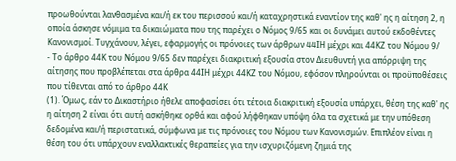προωθούνται λανθασμένα και/ή εκ του περισσού και/ή καταχρηστικά εναντίον της καθ' ης η αίτηση 2, η οποία άσκησε νόμιμα τα δικαιώματα που της παρέχει ο Νόμος 9/65 και οι δυνάμει αυτού εκδοθέντες Κανονισμοί. Τυγχάνουν, λέγει, εφαρμογής οι πρόνοιες των άρθρων 44IΗ μέχρι και 44ΚΖ του Νόμου 9/
- Το άρθρο 44Κ του Νόμου 9/65 δεν παρέχει διακριτική εξουσία στον Διευθυντή για απόρριψη της αίτησης που προβλέπεται στα άρθρα 44ΙΗ μέχρι 44ΚΖ του Νόμου, εφόσον πληρούνται οι προϋποθέσεις που τίθενται από το άρθρο 44Κ
(1). Όμως, εάν το Δικαστήριο ήθελε αποφασίσει ότι τέτοια διακριτική εξουσία υπάρχει, θέση της καθ' ης η αίτηση 2 είναι ότι αυτή ασκήθηκε ορθά και αφού λήφθηκαν υπόψη όλα τα σχετικά με την υπόθεση δεδομένα και/ή περιστατικά, σύμφωνα με τις πρόνοιες του Νόμου των Κανονισμών. Επιπλέον είναι η θέση του ότι υπάρχουν εναλλακτικές θεραπείες για την ισχυριζόμενη ζημιά της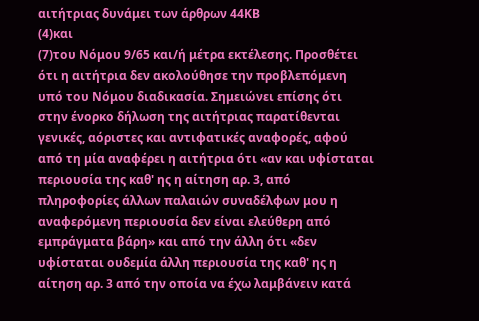αιτήτριας δυνάμει των άρθρων 44ΚΒ
(4)και
(7)του Νόμου 9/65 και/ή μέτρα εκτέλεσης. Προσθέτει ότι η αιτήτρια δεν ακολούθησε την προβλεπόμενη υπό του Νόμου διαδικασία. Σημειώνει επίσης ότι στην ένορκο δήλωση της αιτήτριας παρατίθενται γενικές, αόριστες και αντιφατικές αναφορές, αφού από τη μία αναφέρει η αιτήτρια ότι «αν και υφίσταται περιουσία της καθ' ης η αίτηση αρ. 3, από πληροφορίες άλλων παλαιών συναδέλφων μου η αναφερόμενη περιουσία δεν είναι ελεύθερη από εμπράγματα βάρη» και από την άλλη ότι «δεν υφίσταται ουδεμία άλλη περιουσία της καθ' ης η αίτηση αρ. 3 από την οποία να έχω λαμβάνειν κατά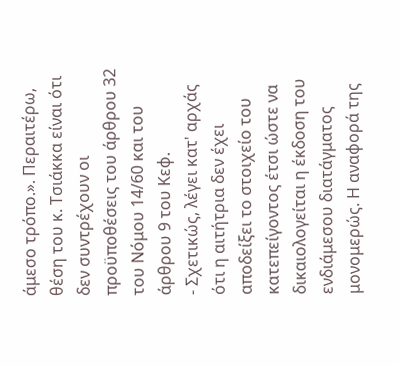άμεσο τρόπο.». Περαιτέρω, θέση του κ. Τσιάκκα είναι ότι δεν συντρέχουν οι προϋποθέσεις του άρθρου 32 του Νόμου 14/60 και του άρθρου 9 του Κεφ.
- Σχετικώς, λέγει κατ' αρχάς ότι η αιτήτρια δεν έχει αποδείξει το στοιχείο του κατεπείγοντος έτσι ώστε να δικαιολογείται η έκδοση του ενδιάμεσου διατάγματος μονομερώς. Η αναφορά της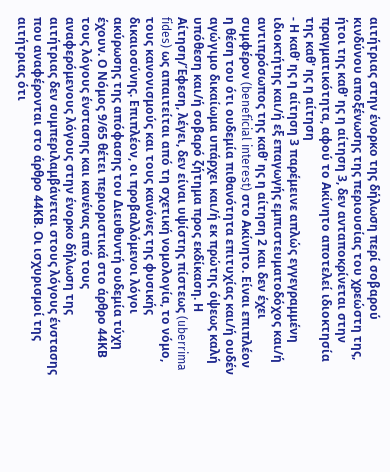αιτήτριας στην ένορκο της δήλωση περί σοβαρού κινδύνου αποξένωσης της περιουσίας του χρεώστη της, ήτοι της καθ' ης η αίτηση 3, δεν ανταποκρίνεται στην πραγματικότητα, αφού το Ακίνητο αποτελεί ιδιοκτησία της καθ' ης η αίτηση
- Η καθ' ης η αίτηση 3 παρέμεινε απλώς εγγεγραμμένη ιδιοκτήτης και/ή εξ επαγωγής εμπιστευματοδόχος και/ή αντιπρόσωπος της καθ' ης η αίτηση 2 και δεν έχει συμφέρον (beneficial interest) στο Ακίνητο. Είναι επιπλέον η θέση του ότι ουδεμία πιθανότητα επιτυχίας και/ή ουδέν αγώγιμο δικαίωμα υπάρχει και/ή εκ πρώτης όψεως καλή υπόθεση και/ή σοβαρό ζήτημα προς εκδίκαση. Η Αίτηση/Έφεση, λέγει, δεν είναι υψίστης πίστεως (uberrima fides) ως απαιτείται από τη σχετική νομολογία, το νόμο, τους κανονισμούς και τους κανόνες της φυσικής δικαιοσύνης. Επιπλέον, οι προβαλλόμενοι λόγοι ακύρωσης της απόφασης του Διευθυντή ουδεμία τύχη έχουν. Ο Νόμος 9/65 θέτει περιοριστικά στο άρθρο 44ΚΒ τους λόγους ένστασης και κανένας από τους αναφερόμενους λόγους στην ένορκο δήλωση της αιτήτριας δεν συμπεριλαμβάνεται στους λόγους ένστασης που αναφέρονται στο άρθρο 44ΚΒ. Οι ισχυρισμοί της αιτήτριας ότι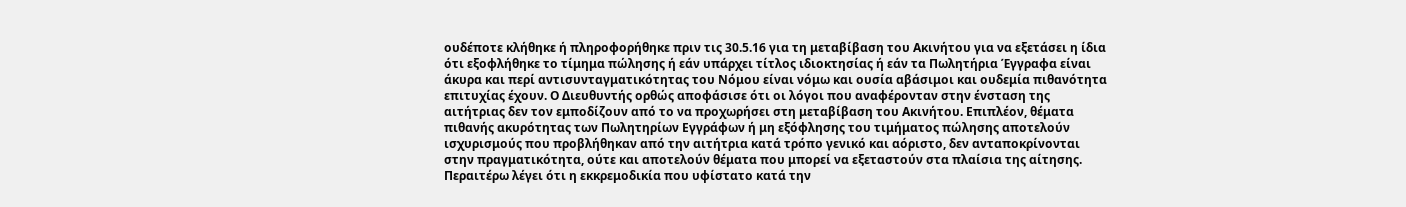ουδέποτε κλήθηκε ή πληροφορήθηκε πριν τις 30.5.16 για τη μεταβίβαση του Ακινήτου για να εξετάσει η ίδια ότι εξοφλήθηκε το τίμημα πώλησης ή εάν υπάρχει τίτλος ιδιοκτησίας ή εάν τα Πωλητήρια Έγγραφα είναι άκυρα και περί αντισυνταγματικότητας του Νόμου είναι νόμω και ουσία αβάσιμοι και ουδεμία πιθανότητα επιτυχίας έχουν. Ο Διευθυντής ορθώς αποφάσισε ότι οι λόγοι που αναφέρονταν στην ένσταση της αιτήτριας δεν τον εμποδίζουν από το να προχωρήσει στη μεταβίβαση του Ακινήτου. Επιπλέον, θέματα πιθανής ακυρότητας των Πωλητηρίων Εγγράφων ή μη εξόφλησης του τιμήματος πώλησης αποτελούν ισχυρισμούς που προβλήθηκαν από την αιτήτρια κατά τρόπο γενικό και αόριστο, δεν ανταποκρίνονται στην πραγματικότητα, ούτε και αποτελούν θέματα που μπορεί να εξεταστούν στα πλαίσια της αίτησης. Περαιτέρω λέγει ότι η εκκρεμοδικία που υφίστατο κατά την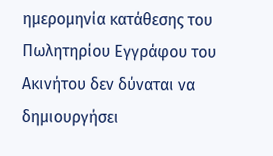ημερομηνία κατάθεσης του Πωλητηρίου Εγγράφου του Ακινήτου δεν δύναται να δημιουργήσει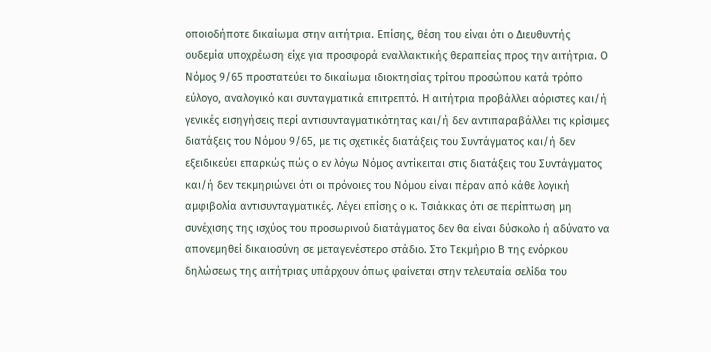οποιοδήποτε δικαίωμα στην αιτήτρια. Επίσης, θέση του είναι ότι ο Διευθυντής ουδεμία υποχρέωση είχε για προσφορά εναλλακτικής θεραπείας προς την αιτήτρια. Ο Νόμος 9/65 προστατεύει το δικαίωμα ιδιοκτησίας τρίτου προσώπου κατά τρόπο εύλογο, αναλογικό και συνταγματικά επιτρεπτό. Η αιτήτρια προβάλλει αόριστες και/ή γενικές εισηγήσεις περί αντισυνταγματικότητας και/ή δεν αντιπαραβάλλει τις κρίσιμες διατάξεις του Νόμου 9/65, με τις σχετικές διατάξεις του Συντάγματος και/ή δεν εξειδικεύει επαρκώς πώς ο εν λόγω Νόμος αντίκειται στις διατάξεις του Συντάγματος και/ή δεν τεκμηριώνει ότι οι πρόνοιες του Νόμου είναι πέραν από κάθε λογική αμφιβολία αντισυνταγματικές. Λέγει επίσης ο κ. Τσιάκκας ότι σε περίπτωση μη συνέχισης της ισχύος του προσωρινού διατάγματος δεν θα είναι δύσκολο ή αδύνατο να απονεμηθεί δικαιοσύνη σε μεταγενέστερο στάδιο. Στο Τεκμήριο Β της ενόρκου δηλώσεως της αιτήτριας υπάρχουν όπως φαίνεται στην τελευταία σελίδα του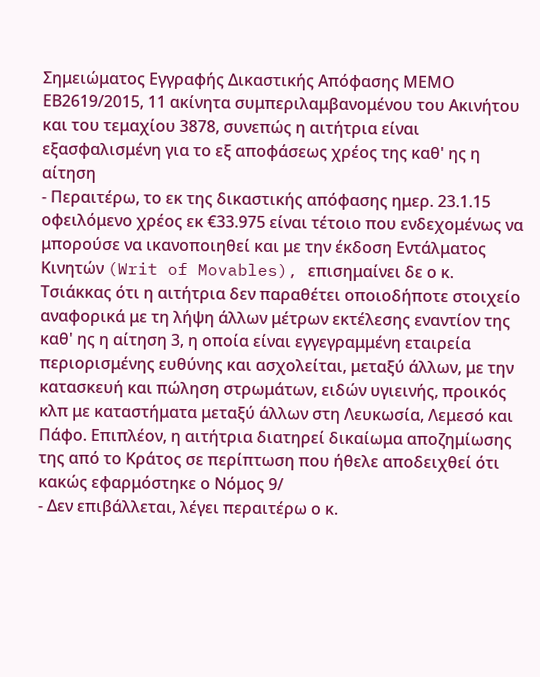Σημειώματος Εγγραφής Δικαστικής Απόφασης ΜΕΜΟ ΕΒ2619/2015, 11 ακίνητα συμπεριλαμβανομένου του Ακινήτου και του τεμαχίου 3878, συνεπώς η αιτήτρια είναι εξασφαλισμένη για το εξ αποφάσεως χρέος της καθ' ης η αίτηση
- Περαιτέρω, το εκ της δικαστικής απόφασης ημερ. 23.1.15 οφειλόμενο χρέος εκ €33.975 είναι τέτοιο που ενδεχομένως να μπορούσε να ικανοποιηθεί και με την έκδοση Εντάλματος Κινητών (Writ of Movables), επισημαίνει δε ο κ. Τσιάκκας ότι η αιτήτρια δεν παραθέτει οποιοδήποτε στοιχείο αναφορικά με τη λήψη άλλων μέτρων εκτέλεσης εναντίον της καθ' ης η αίτηση 3, η οποία είναι εγγεγραμμένη εταιρεία περιορισμένης ευθύνης και ασχολείται, μεταξύ άλλων, με την κατασκευή και πώληση στρωμάτων, ειδών υγιεινής, προικός κλπ με καταστήματα μεταξύ άλλων στη Λευκωσία, Λεμεσό και Πάφο. Επιπλέον, η αιτήτρια διατηρεί δικαίωμα αποζημίωσης της από το Κράτος σε περίπτωση που ήθελε αποδειχθεί ότι κακώς εφαρμόστηκε ο Νόμος 9/
- Δεν επιβάλλεται, λέγει περαιτέρω ο κ.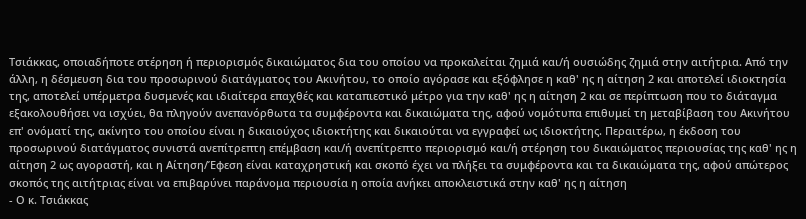Τσιάκκας, οποιαδήποτε στέρηση ή περιορισμός δικαιώματος δια του οποίου να προκαλείται ζημιά και/ή ουσιώδης ζημιά στην αιτήτρια. Από την άλλη, η δέσμευση δια του προσωρινού διατάγματος του Ακινήτου, το οποίο αγόρασε και εξόφλησε η καθ' ης η αίτηση 2 και αποτελεί ιδιοκτησία της, αποτελεί υπέρμετρα δυσμενές και ιδιαίτερα επαχθές και καταπιεστικό μέτρο για την καθ' ης η αίτηση 2 και σε περίπτωση που το διάταγμα εξακολουθήσει να ισχύει, θα πληγούν ανεπανόρθωτα τα συμφέροντα και δικαιώματα της, αφού νομότυπα επιθυμεί τη μεταβίβαση του Ακινήτου επ' ονόματί της, ακίνητο του οποίου είναι η δικαιούχος ιδιοκτήτης και δικαιούται να εγγραφεί ως ιδιοκτήτης. Περαιτέρω, η έκδοση του προσωρινού διατάγματος συνιστά ανεπίτρεπτη επέμβαση και/ή ανεπίτρεπτο περιορισμό και/ή στέρηση του δικαιώματος περιουσίας της καθ' ης η αίτηση 2 ως αγοραστή, και η Αίτηση/Έφεση είναι καταχρηστική και σκοπό έχει να πλήξει τα συμφέροντα και τα δικαιώματα της, αφού απώτερος σκοπός της αιτήτριας είναι να επιβαρύνει παράνομα περιουσία η οποία ανήκει αποκλειστικά στην καθ' ης η αίτηση
- Ο κ. Τσιάκκας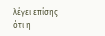λέγει επίσης ότι η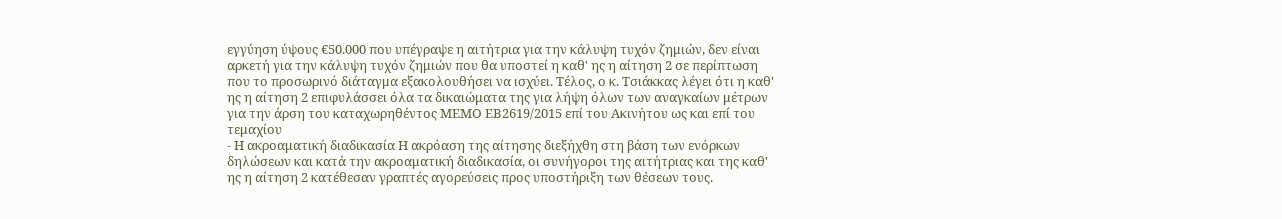εγγύηση ύψους €50.000 που υπέγραψε η αιτήτρια για την κάλυψη τυχόν ζημιών, δεν είναι αρκετή για την κάλυψη τυχόν ζημιών που θα υποστεί η καθ' ης η αίτηση 2 σε περίπτωση που το προσωρινό διάταγμα εξακολουθήσει να ισχύει. Τέλος, ο κ. Τσιάκκας λέγει ότι η καθ' ης η αίτηση 2 επιφυλάσσει όλα τα δικαιώματα της για λήψη όλων των αναγκαίων μέτρων για την άρση του καταχωρηθέντος ΜΕΜΟ ΕΒ2619/2015 επί του Ακινήτου ως και επί του τεμαχίου
- Η ακροαματική διαδικασία Η ακρόαση της αίτησης διεξήχθη στη βάση των ενόρκων δηλώσεων και κατά την ακροαματική διαδικασία, οι συνήγοροι της αιτήτριας και της καθ' ης η αίτηση 2 κατέθεσαν γραπτές αγορεύσεις προς υποστήριξη των θέσεων τους.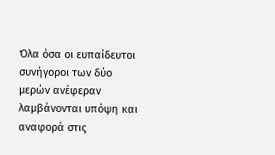Όλα όσα οι ευπαίδευτοι συνήγοροι των δύο μερών ανέφεραν λαμβάνονται υπόψη και αναφορά στις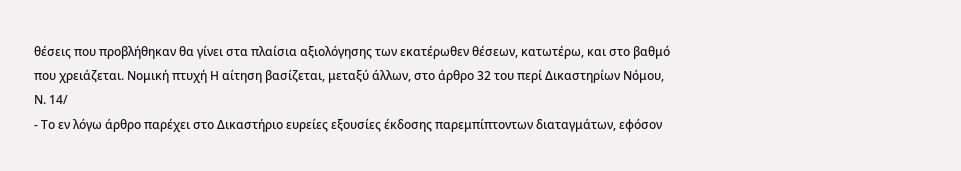θέσεις που προβλήθηκαν θα γίνει στα πλαίσια αξιολόγησης των εκατέρωθεν θέσεων, κατωτέρω, και στο βαθμό που χρειάζεται. Νομική πτυχή Η αίτηση βασίζεται, μεταξύ άλλων, στο άρθρο 32 του περί Δικαστηρίων Νόμου, Ν. 14/
- Το εν λόγω άρθρο παρέχει στο Δικαστήριο ευρείες εξουσίες έκδοσης παρεμπίπτοντων διαταγμάτων, εφόσον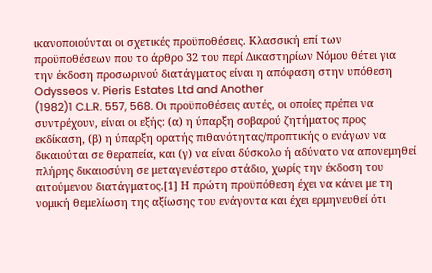ικανοποιούνται οι σχετικές προϋποθέσεις. Κλασσική επί των προϋποθέσεων που το άρθρο 32 του περί Δικαστηρίων Νόμου θέτει για την έκδοση προσωρινού διατάγματος είναι η απόφαση στην υπόθεση Odysseos v. Pieris Estates Ltd and Another
(1982)1 C.L.R. 557, 568. Οι προϋποθέσεις αυτές, οι οποίες πρέπει να συντρέχουν, είναι οι εξής: (α) η ύπαρξη σοβαρού ζητήματος προς εκδίκαση, (β) η ύπαρξη ορατής πιθανότητας/προπτικής ο ενάγων να δικαιούται σε θεραπεία, και (γ) να είναι δύσκολο ή αδύνατο να απονεμηθεί πλήρης δικαιοσύνη σε μεταγενέστερο στάδιο, χωρίς την έκδοση του αιτούμενου διατάγματος.[1] Η πρώτη προϋπόθεση έχει να κάνει με τη νομική θεμελίωση της αξίωσης του ενάγοντα και έχει ερμηνευθεί ότι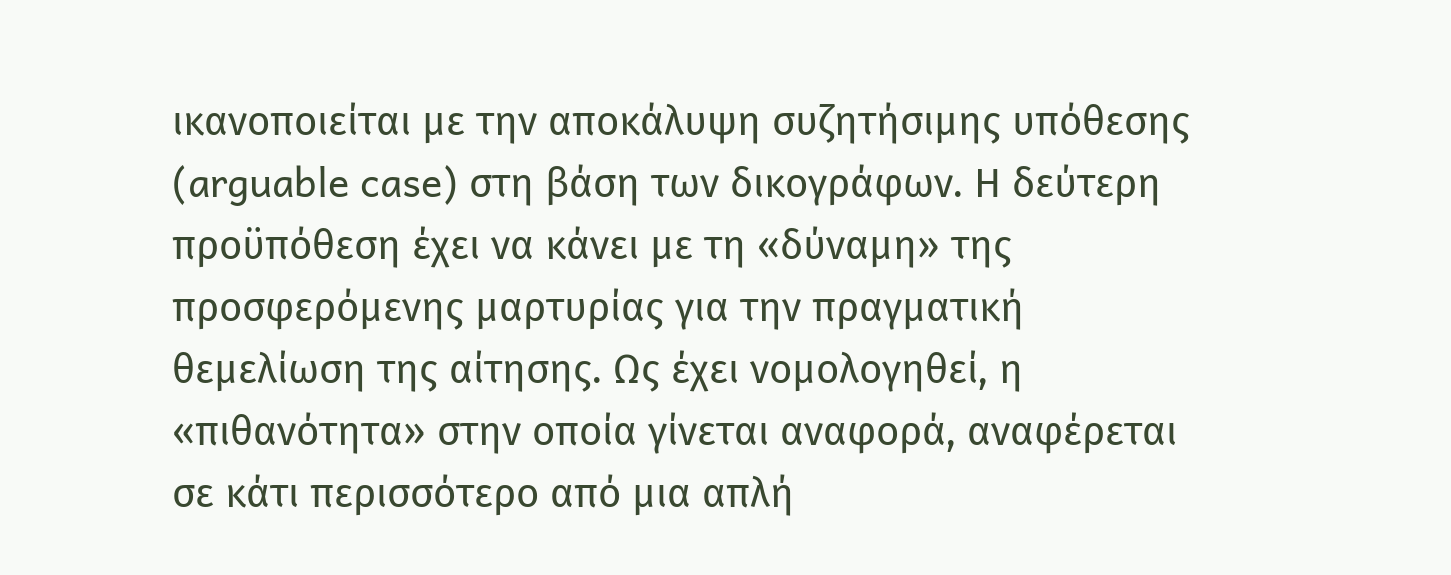ικανοποιείται με την αποκάλυψη συζητήσιμης υπόθεσης (arguable case) στη βάση των δικογράφων. Η δεύτερη προϋπόθεση έχει να κάνει με τη «δύναμη» της προσφερόμενης μαρτυρίας για την πραγματική θεμελίωση της αίτησης. Ως έχει νομολογηθεί, η «πιθανότητα» στην οποία γίνεται αναφορά, αναφέρεται σε κάτι περισσότερο από μια απλή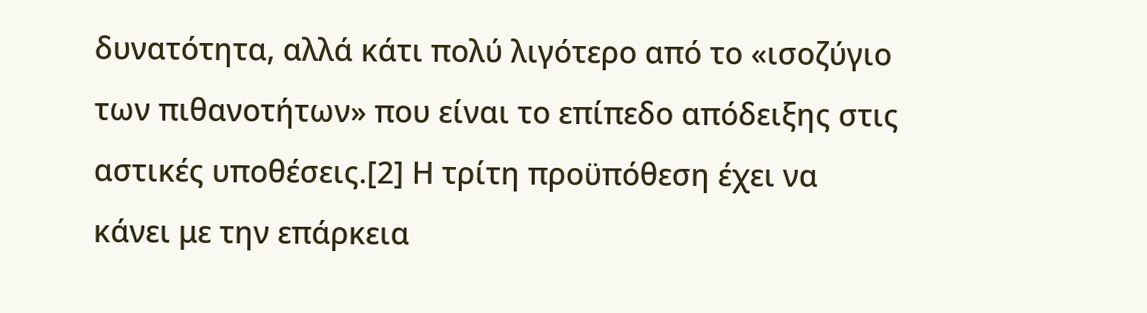δυνατότητα, αλλά κάτι πολύ λιγότερο από το «ισοζύγιο των πιθανοτήτων» που είναι το επίπεδο απόδειξης στις αστικές υποθέσεις.[2] Η τρίτη προϋπόθεση έχει να κάνει με την επάρκεια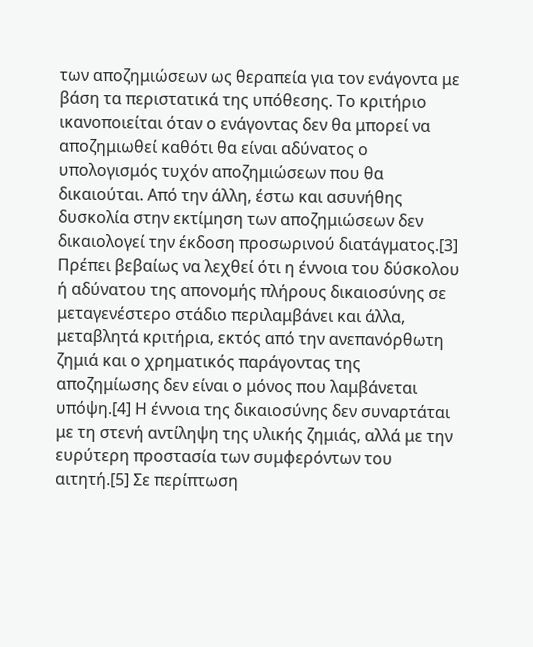των αποζημιώσεων ως θεραπεία για τον ενάγοντα με βάση τα περιστατικά της υπόθεσης. Το κριτήριο ικανοποιείται όταν ο ενάγοντας δεν θα μπορεί να αποζημιωθεί καθότι θα είναι αδύνατος ο υπολογισμός τυχόν αποζημιώσεων που θα δικαιούται. Από την άλλη, έστω και ασυνήθης δυσκολία στην εκτίμηση των αποζημιώσεων δεν δικαιολογεί την έκδοση προσωρινού διατάγματος.[3] Πρέπει βεβαίως να λεχθεί ότι η έννοια του δύσκολου ή αδύνατου της απονομής πλήρους δικαιοσύνης σε μεταγενέστερο στάδιο περιλαμβάνει και άλλα, μεταβλητά κριτήρια, εκτός από την ανεπανόρθωτη ζημιά και ο χρηματικός παράγοντας της αποζημίωσης δεν είναι ο μόνος που λαμβάνεται υπόψη.[4] Η έννοια της δικαιοσύνης δεν συναρτάται με τη στενή αντίληψη της υλικής ζημιάς, αλλά με την ευρύτερη προστασία των συμφερόντων του αιτητή.[5] Σε περίπτωση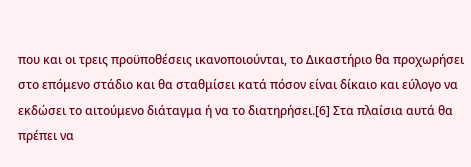που και οι τρεις προϋποθέσεις ικανοποιούνται, το Δικαστήριο θα προχωρήσει στο επόμενο στάδιο και θα σταθμίσει κατά πόσον είναι δίκαιο και εύλογο να εκδώσει το αιτούμενο διάταγμα ή να το διατηρήσει.[6] Στα πλαίσια αυτά θα πρέπει να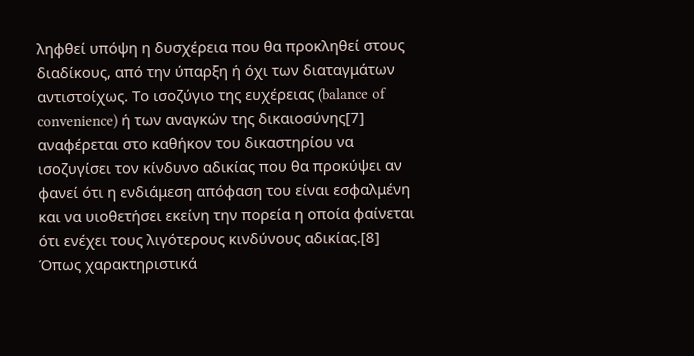ληφθεί υπόψη η δυσχέρεια που θα προκληθεί στους διαδίκους, από την ύπαρξη ή όχι των διαταγμάτων αντιστοίχως. Το ισοζύγιο της ευχέρειας (balance of convenience) ή των αναγκών της δικαιοσύνης[7] αναφέρεται στο καθήκον του δικαστηρίου να ισοζυγίσει τον κίνδυνο αδικίας που θα προκύψει αν φανεί ότι η ενδιάμεση απόφαση του είναι εσφαλμένη και να υιοθετήσει εκείνη την πορεία η οποία φαίνεται ότι ενέχει τους λιγότερους κινδύνους αδικίας.[8] Όπως χαρακτηριστικά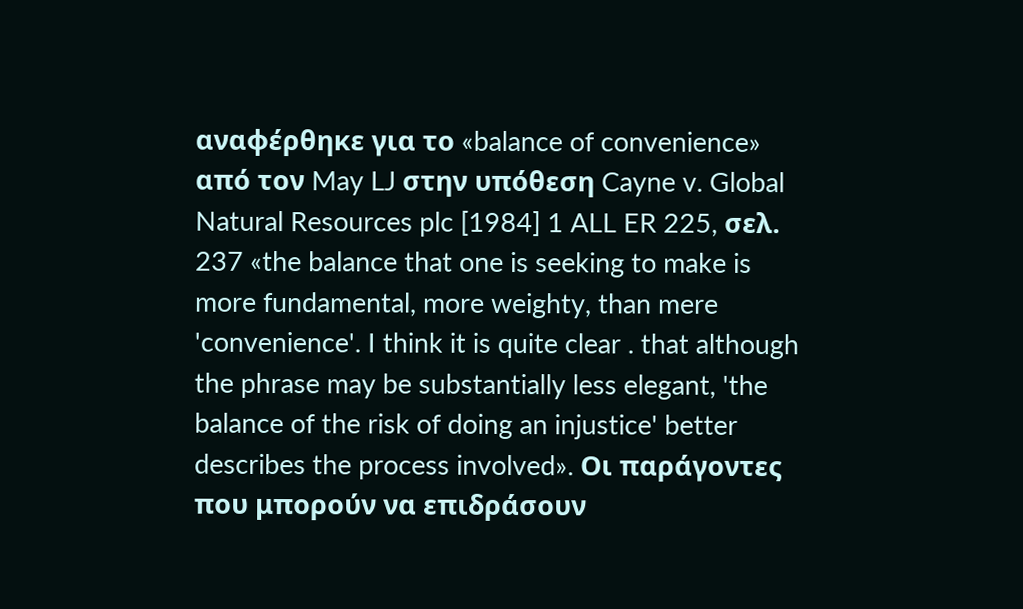αναφέρθηκε για το «balance of convenience» από τον May LJ στην υπόθεση Cayne v. Global Natural Resources plc [1984] 1 ALL ER 225, σελ. 237 «the balance that one is seeking to make is more fundamental, more weighty, than mere 'convenience'. I think it is quite clear . that although the phrase may be substantially less elegant, 'the balance of the risk of doing an injustice' better describes the process involved». Οι παράγοντες που μπορούν να επιδράσουν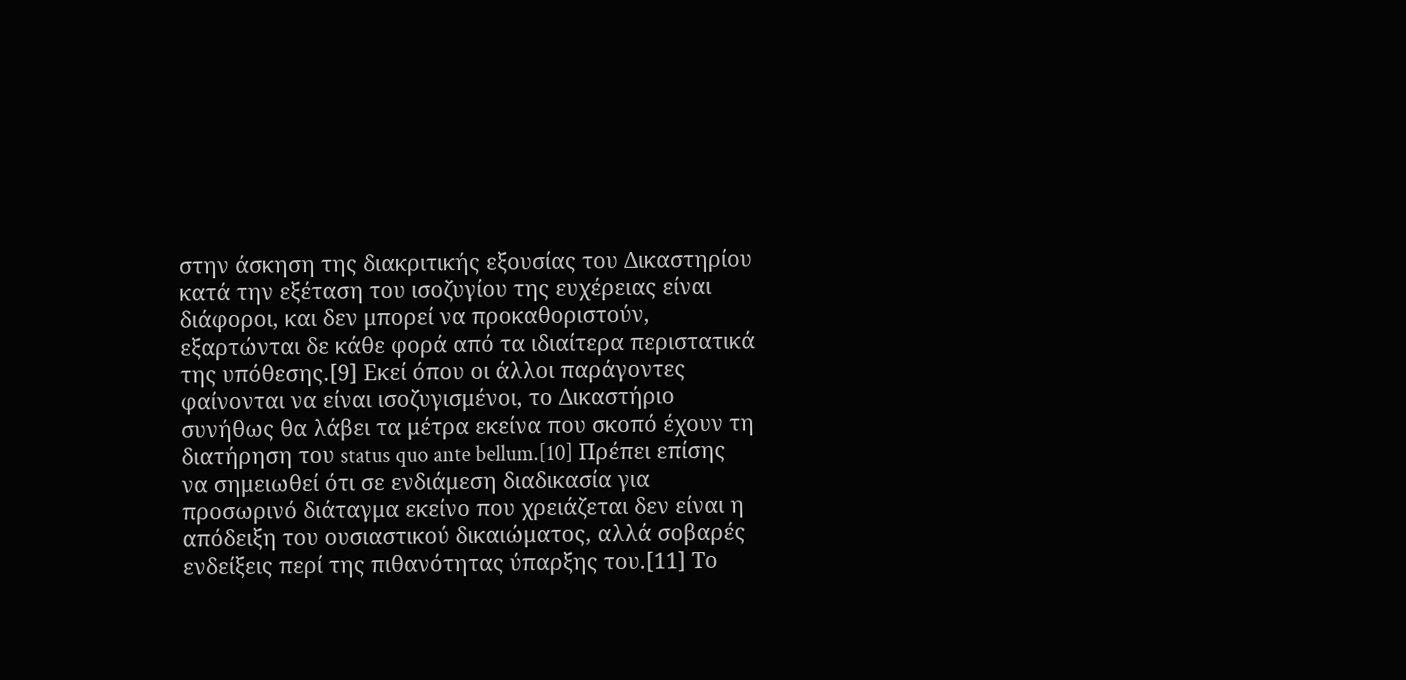στην άσκηση της διακριτικής εξουσίας του Δικαστηρίου κατά την εξέταση του ισοζυγίου της ευχέρειας είναι διάφοροι, και δεν μπορεί να προκαθοριστούν, εξαρτώνται δε κάθε φορά από τα ιδιαίτερα περιστατικά της υπόθεσης.[9] Εκεί όπου οι άλλοι παράγοντες φαίνονται να είναι ισοζυγισμένοι, το Δικαστήριο συνήθως θα λάβει τα μέτρα εκείνα που σκοπό έχουν τη διατήρηση του status quo ante bellum.[10] Πρέπει επίσης να σημειωθεί ότι σε ενδιάμεση διαδικασία για προσωρινό διάταγμα εκείνο που χρειάζεται δεν είναι η απόδειξη του ουσιαστικού δικαιώματος, αλλά σοβαρές ενδείξεις περί της πιθανότητας ύπαρξης του.[11] Το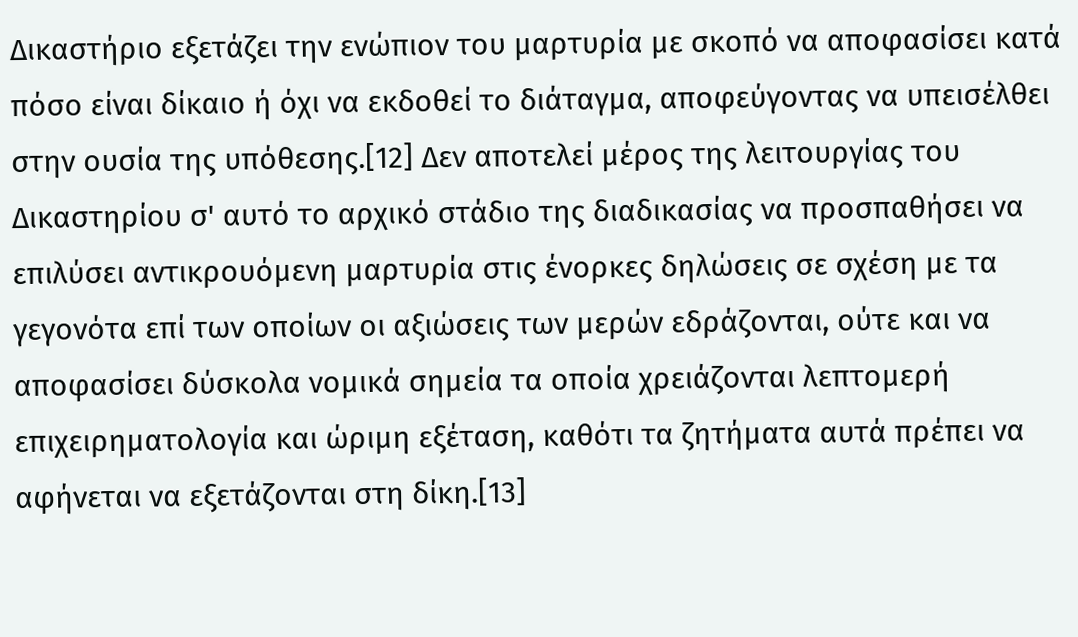Δικαστήριο εξετάζει την ενώπιον του μαρτυρία με σκοπό να αποφασίσει κατά πόσο είναι δίκαιο ή όχι να εκδοθεί το διάταγμα, αποφεύγοντας να υπεισέλθει στην ουσία της υπόθεσης.[12] Δεν αποτελεί μέρος της λειτουργίας του Δικαστηρίου σ' αυτό το αρχικό στάδιο της διαδικασίας να προσπαθήσει να επιλύσει αντικρουόμενη μαρτυρία στις ένορκες δηλώσεις σε σχέση με τα γεγονότα επί των οποίων οι αξιώσεις των μερών εδράζονται, ούτε και να αποφασίσει δύσκολα νομικά σημεία τα οποία χρειάζονται λεπτομερή επιχειρηματολογία και ώριμη εξέταση, καθότι τα ζητήματα αυτά πρέπει να αφήνεται να εξετάζονται στη δίκη.[13]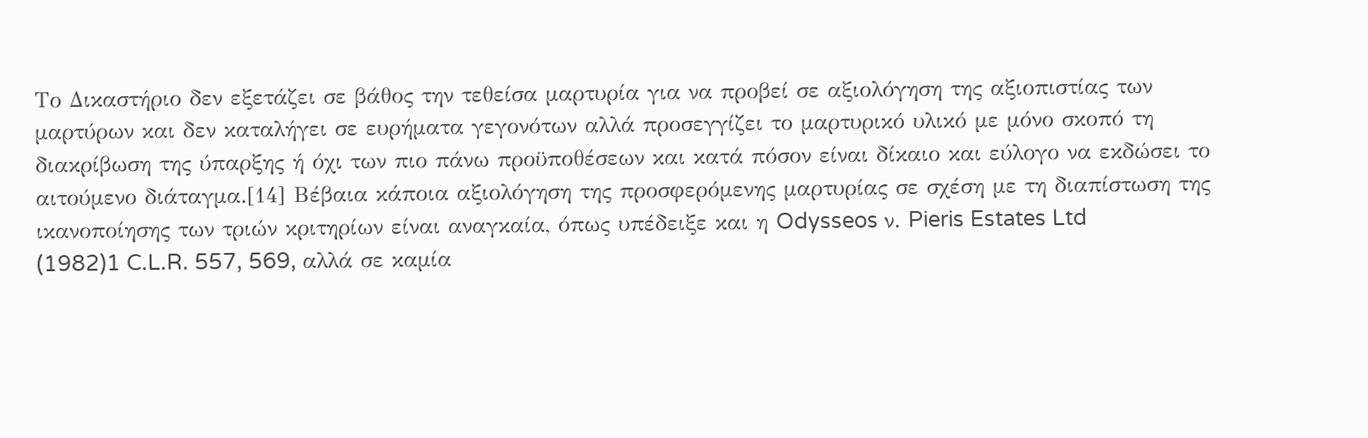Το Δικαστήριο δεν εξετάζει σε βάθος την τεθείσα μαρτυρία για να προβεί σε αξιολόγηση της αξιοπιστίας των μαρτύρων και δεν καταλήγει σε ευρήματα γεγονότων αλλά προσεγγίζει το μαρτυρικό υλικό με μόνο σκοπό τη διακρίβωση της ύπαρξης ή όχι των πιο πάνω προϋποθέσεων και κατά πόσον είναι δίκαιο και εύλογο να εκδώσει το αιτούμενο διάταγμα.[14] Βέβαια κάποια αξιολόγηση της προσφερόμενης μαρτυρίας σε σχέση με τη διαπίστωση της ικανοποίησης των τριών κριτηρίων είναι αναγκαία, όπως υπέδειξε και η Odysseos ν. Pieris Estates Ltd
(1982)1 C.L.R. 557, 569, αλλά σε καμία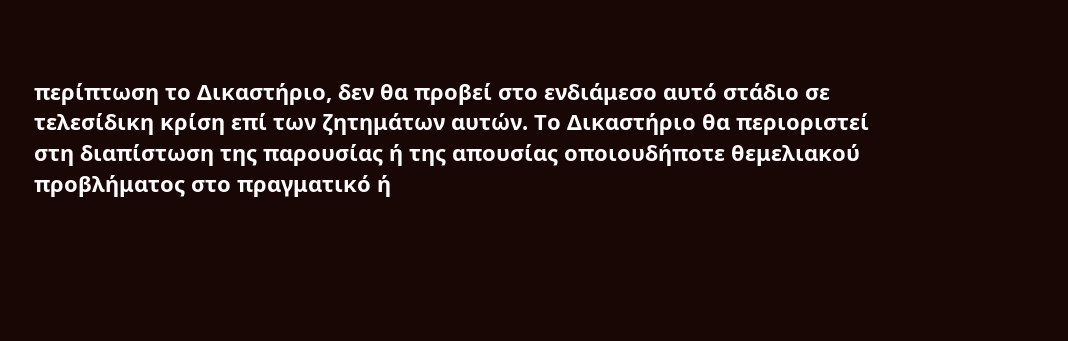περίπτωση το Δικαστήριο, δεν θα προβεί στο ενδιάμεσο αυτό στάδιο σε τελεσίδικη κρίση επί των ζητημάτων αυτών. Το Δικαστήριο θα περιοριστεί στη διαπίστωση της παρουσίας ή της απουσίας οποιουδήποτε θεμελιακού προβλήματος στο πραγματικό ή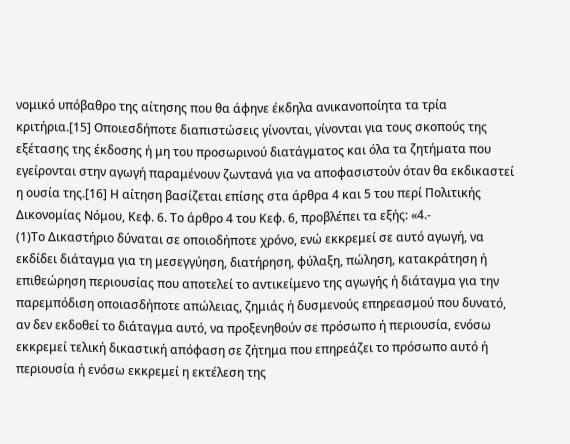νομικό υπόβαθρο της αίτησης που θα άφηνε έκδηλα ανικανοποίητα τα τρία κριτήρια.[15] Οποιεσδήποτε διαπιστώσεις γίνονται, γίνονται για τους σκοπούς της εξέτασης της έκδοσης ή μη του προσωρινού διατάγματος και όλα τα ζητήματα που εγείρονται στην αγωγή παραμένουν ζωντανά για να αποφασιστούν όταν θα εκδικαστεί η ουσία της.[16] Η αίτηση βασίζεται επίσης στα άρθρα 4 και 5 του περί Πολιτικής Δικονομίας Νόμου, Κεφ. 6. Το άρθρο 4 του Κεφ. 6, προβλέπει τα εξής: «4.-
(1)Το Δικαστήριο δύναται σε οποιοδήποτε χρόνο, ενώ εκκρεμεί σε αυτό αγωγή, να εκδίδει διάταγμα για τη μεσεγγύηση, διατήρηση, φύλαξη, πώληση, κατακράτηση ή επιθεώρηση περιουσίας που αποτελεί το αντικείμενο της αγωγής ή διάταγμα για την παρεμπόδιση οποιασδήποτε απώλειας, ζημιάς ή δυσμενούς επηρεασμού που δυνατό, αν δεν εκδοθεί το διάταγμα αυτό, να προξενηθούν σε πρόσωπο ή περιουσία, ενόσω εκκρεμεί τελική δικαστική απόφαση σε ζήτημα που επηρεάζει το πρόσωπο αυτό ή περιουσία ή ενόσω εκκρεμεί η εκτέλεση της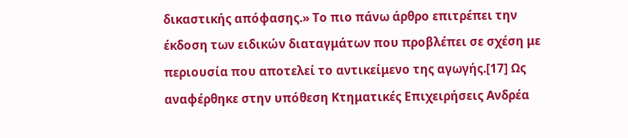δικαστικής απόφασης.» Το πιο πάνω άρθρο επιτρέπει την έκδοση των ειδικών διαταγμάτων που προβλέπει σε σχέση με περιουσία που αποτελεί το αντικείμενο της αγωγής.[17] Ως αναφέρθηκε στην υπόθεση Κτηματικές Επιχειρήσεις Ανδρέα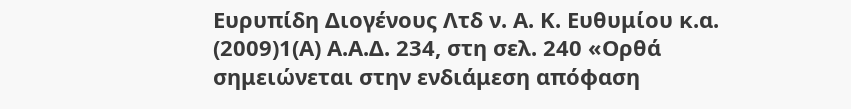Ευρυπίδη Διογένους Λτδ ν. Α. Κ. Ευθυμίου κ.α.
(2009)1(Α) Α.Α.Δ. 234, στη σελ. 240 «Ορθά σημειώνεται στην ενδιάμεση απόφαση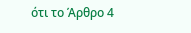ότι το Άρθρο 4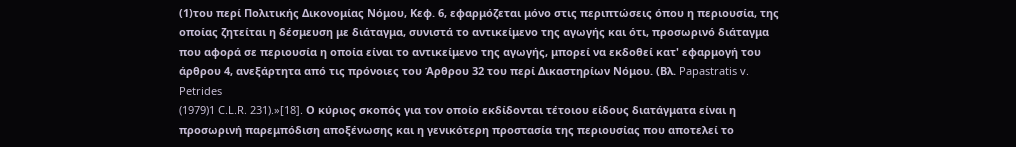(1)του περί Πολιτικής Δικονομίας Νόμου, Κεφ. 6, εφαρμόζεται μόνο στις περιπτώσεις όπου η περιουσία, της οποίας ζητείται η δέσμευση με διάταγμα, συνιστά το αντικείμενο της αγωγής και ότι, προσωρινό διάταγμα που αφορά σε περιουσία η οποία είναι το αντικείμενο της αγωγής, μπορεί να εκδοθεί κατ' εφαρμογή του άρθρου 4, ανεξάρτητα από τις πρόνοιες του Άρθρου 32 του περί Δικαστηρίων Νόμου. (Βλ. Papastratis v. Petrides
(1979)1 C.L.R. 231).»[18]. Ο κύριος σκοπός για τον οποίο εκδίδονται τέτοιου είδους διατάγματα είναι η προσωρινή παρεμπόδιση αποξένωσης και η γενικότερη προστασία της περιουσίας που αποτελεί το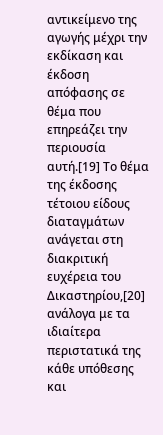αντικείμενο της αγωγής μέχρι την εκδίκαση και έκδοση απόφασης σε θέμα που επηρεάζει την περιουσία αυτή.[19] Το θέμα της έκδοσης τέτοιου είδους διαταγμάτων ανάγεται στη διακριτική ευχέρεια του Δικαστηρίου,[20] ανάλογα με τα ιδιαίτερα περιστατικά της κάθε υπόθεσης και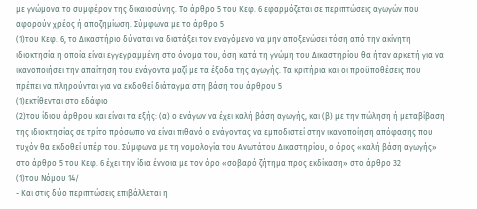με γνώμονα το συμφέρον της δικαιοσύνης. Το άρθρο 5 του Κεφ. 6 εφαρμόζεται σε περιπτώσεις αγωγών που αφορούν χρέος ή αποζημίωση. Σύμφωνα με το άρθρο 5
(1)του Κεφ. 6, το Δικαστήριο δύναται να διατάξει τον εναγόμενο να μην αποξενώσει τόση από την ακίνητη ιδιοκτησία η οποία είναι εγγεγραμμένη στο όνομα του, όση κατά τη γνώμη του Δικαστηρίου θα ήταν αρκετή για να ικανοποιήσει την απαίτηση του ενάγοντα μαζί με τα έξοδα της αγωγής. Τα κριτήρια και οι προϋποθέσεις που πρέπει να πληρούνται για να εκδοθεί διάταγμα στη βάση του άρθρου 5
(1)εκτίθενται στο εδάφιο
(2)του ίδιου άρθρου και είναι τα εξής: (α) ο ενάγων να έχει καλή βάση αγωγής, και (β) με την πώληση ή μεταβίβαση της ιδιοκτησίας σε τρίτο πρόσωπο να είναι πιθανό ο ενάγοντας να εμποδιστεί στην ικανοποίηση απόφασης που τυχόν θα εκδοθεί υπέρ του. Σύμφωνα με τη νομολογία του Ανωτάτου Δικαστηρίου, ο όρος «καλή βάση αγωγής» στο άρθρο 5 του Κεφ. 6 έχει την ίδια έννοια με τον όρο «σοβαρό ζήτημα προς εκδίκαση» στο άρθρο 32
(1)του Νόμου 14/
- Και στις δύο περιπτώσεις επιβάλλεται η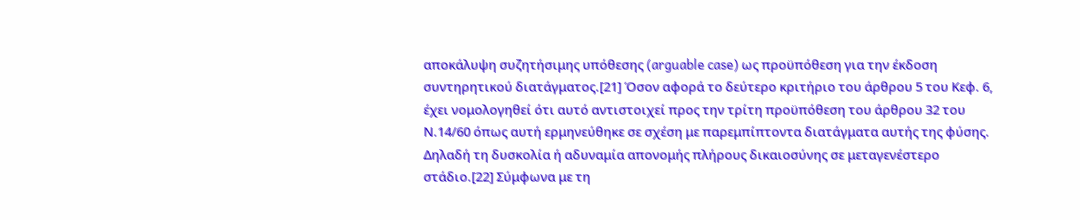αποκάλυψη συζητήσιμης υπόθεσης (arguable case) ως προϋπόθεση για την έκδοση συντηρητικού διατάγματος.[21] Όσον αφορά το δεύτερο κριτήριο του άρθρου 5 του Κεφ. 6, έχει νομολογηθεί ότι αυτό αντιστοιχεί προς την τρίτη προϋπόθεση του άρθρου 32 του Ν.14/60 όπως αυτή ερμηνεύθηκε σε σχέση με παρεμπίπτοντα διατάγματα αυτής της φύσης. Δηλαδή τη δυσκολία ή αδυναμία απονομής πλήρους δικαιοσύνης σε μεταγενέστερο στάδιο.[22] Σύμφωνα με τη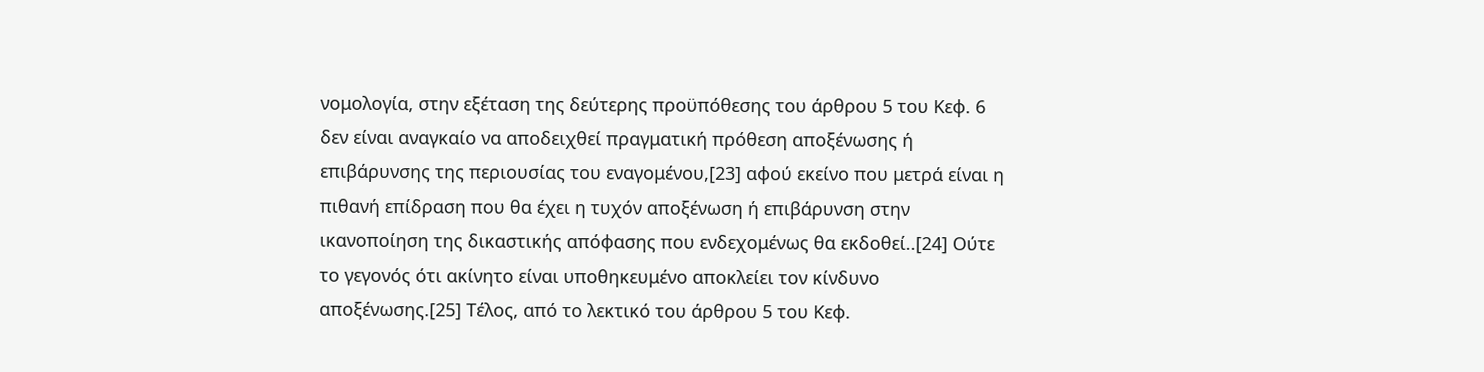νομολογία, στην εξέταση της δεύτερης προϋπόθεσης του άρθρου 5 του Κεφ. 6 δεν είναι αναγκαίο να αποδειχθεί πραγματική πρόθεση αποξένωσης ή επιβάρυνσης της περιουσίας του εναγομένου,[23] αφού εκείνο που μετρά είναι η πιθανή επίδραση που θα έχει η τυχόν αποξένωση ή επιβάρυνση στην ικανοποίηση της δικαστικής απόφασης που ενδεχομένως θα εκδοθεί..[24] Ούτε το γεγονός ότι ακίνητο είναι υποθηκευμένο αποκλείει τον κίνδυνο αποξένωσης.[25] Τέλος, από το λεκτικό του άρθρου 5 του Κεφ.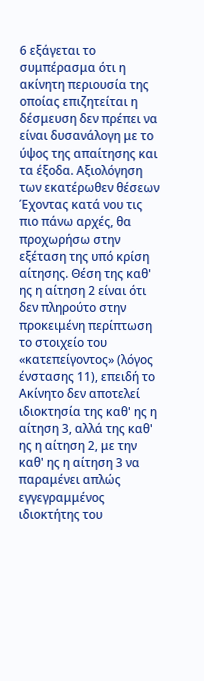6 εξάγεται το συμπέρασμα ότι η ακίνητη περιουσία της οποίας επιζητείται η δέσμευση δεν πρέπει να είναι δυσανάλογη με το ύψος της απαίτησης και τα έξοδα. Αξιολόγηση των εκατέρωθεν θέσεων Έχοντας κατά νου τις πιο πάνω αρχές, θα προχωρήσω στην εξέταση της υπό κρίση αίτησης. Θέση της καθ' ης η αίτηση 2 είναι ότι δεν πληρούτο στην προκειμένη περίπτωση το στοιχείο του «κατεπείγοντος» (λόγος ένστασης 11), επειδή το Ακίνητο δεν αποτελεί ιδιοκτησία της καθ' ης η αίτηση 3, αλλά της καθ' ης η αίτηση 2, με την καθ' ης η αίτηση 3 να παραμένει απλώς εγγεγραμμένος ιδιοκτήτης του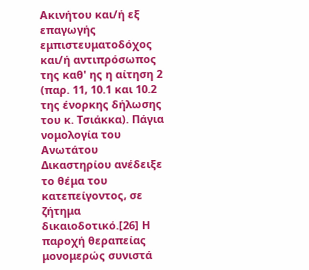Ακινήτου και/ή εξ επαγωγής εμπιστευματοδόχος και/ή αντιπρόσωπος της καθ' ης η αίτηση 2 (παρ. 11, 10.1 και 10.2 της ένορκης δήλωσης του κ. Τσιάκκα). Πάγια νομολογία του Ανωτάτου Δικαστηρίου ανέδειξε το θέμα του κατεπείγοντος, σε ζήτημα δικαιοδοτικό.[26] Η παροχή θεραπείας μονομερώς συνιστά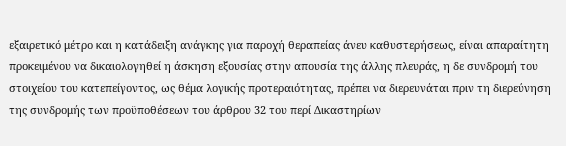εξαιρετικό μέτρο και η κατάδειξη ανάγκης για παροχή θεραπείας άνευ καθυστερήσεως, είναι απαραίτητη προκειμένου να δικαιολογηθεί η άσκηση εξουσίας στην απουσία της άλλης πλευράς, η δε συνδρομή του στοιχείου του κατεπείγοντος, ως θέμα λογικής προτεραιότητας, πρέπει να διερευνάται πριν τη διερεύνηση της συνδρομής των προϋποθέσεων του άρθρου 32 του περί Δικαστηρίων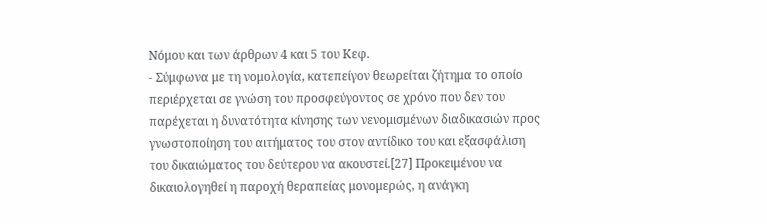Νόμου και των άρθρων 4 και 5 του Κεφ.
- Σύμφωνα με τη νομολογία, κατεπείγον θεωρείται ζήτημα το οποίο περιέρχεται σε γνώση του προσφεύγοντος σε χρόνο που δεν του παρέχεται η δυνατότητα κίνησης των νενομισμένων διαδικασιών προς γνωστοποίηση του αιτήματος του στον αντίδικο του και εξασφάλιση του δικαιώματος του δεύτερου να ακουστεί.[27] Προκειμένου να δικαιολογηθεί η παροχή θεραπείας μονομερώς, η ανάγκη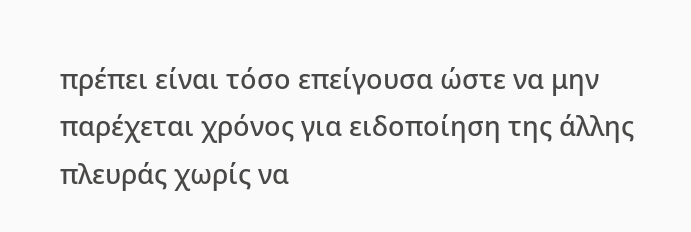πρέπει είναι τόσο επείγουσα ώστε να μην παρέχεται χρόνος για ειδοποίηση της άλλης πλευράς χωρίς να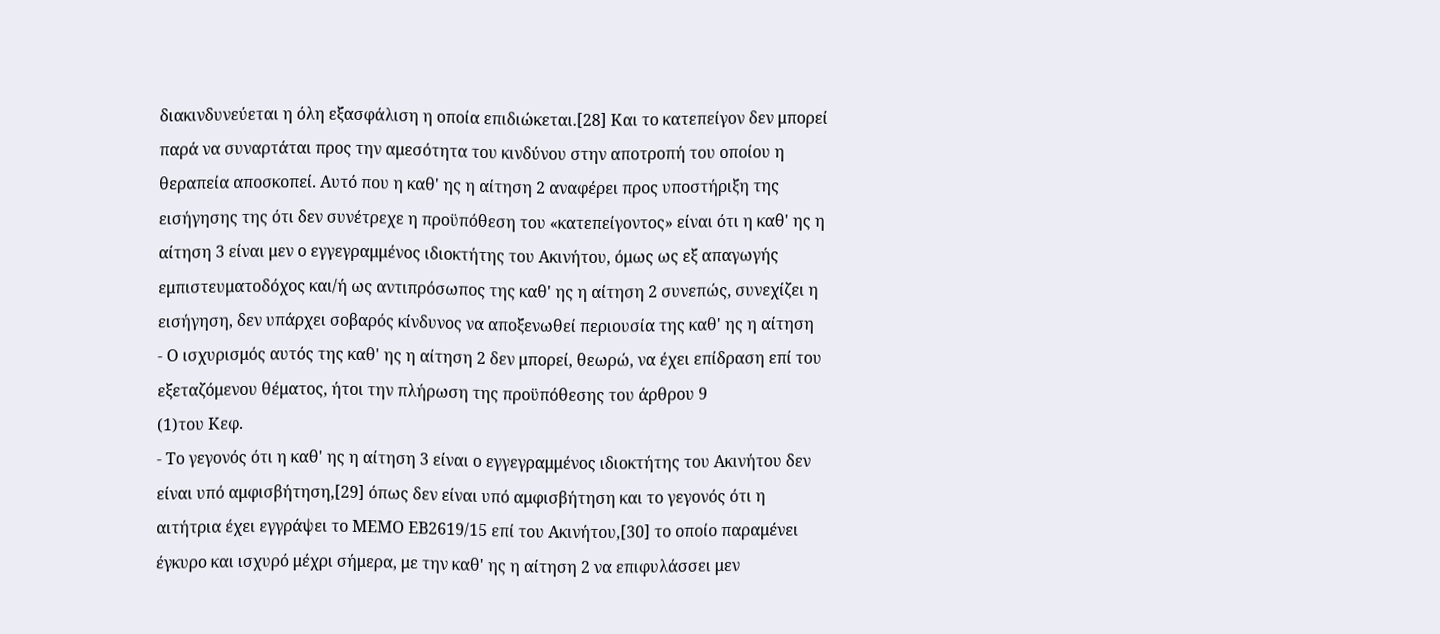διακινδυνεύεται η όλη εξασφάλιση η οποία επιδιώκεται.[28] Και το κατεπείγον δεν μπορεί παρά να συναρτάται προς την αμεσότητα του κινδύνου στην αποτροπή του οποίου η θεραπεία αποσκοπεί. Αυτό που η καθ' ης η αίτηση 2 αναφέρει προς υποστήριξη της εισήγησης της ότι δεν συνέτρεχε η προϋπόθεση του «κατεπείγοντος» είναι ότι η καθ' ης η αίτηση 3 είναι μεν ο εγγεγραμμένος ιδιοκτήτης του Ακινήτου, όμως ως εξ απαγωγής εμπιστευματοδόχος και/ή ως αντιπρόσωπος της καθ' ης η αίτηση 2 συνεπώς, συνεχίζει η εισήγηση, δεν υπάρχει σοβαρός κίνδυνος να αποξενωθεί περιουσία της καθ' ης η αίτηση
- Ο ισχυρισμός αυτός της καθ' ης η αίτηση 2 δεν μπορεί, θεωρώ, να έχει επίδραση επί του εξεταζόμενου θέματος, ήτοι την πλήρωση της προϋπόθεσης του άρθρου 9
(1)του Κεφ.
- Το γεγονός ότι η καθ' ης η αίτηση 3 είναι ο εγγεγραμμένος ιδιοκτήτης του Ακινήτου δεν είναι υπό αμφισβήτηση,[29] όπως δεν είναι υπό αμφισβήτηση και το γεγονός ότι η αιτήτρια έχει εγγράψει το ΜΕΜΟ ΕΒ2619/15 επί του Ακινήτου,[30] το οποίο παραμένει έγκυρο και ισχυρό μέχρι σήμερα, με την καθ' ης η αίτηση 2 να επιφυλάσσει μεν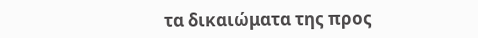τα δικαιώματα της προς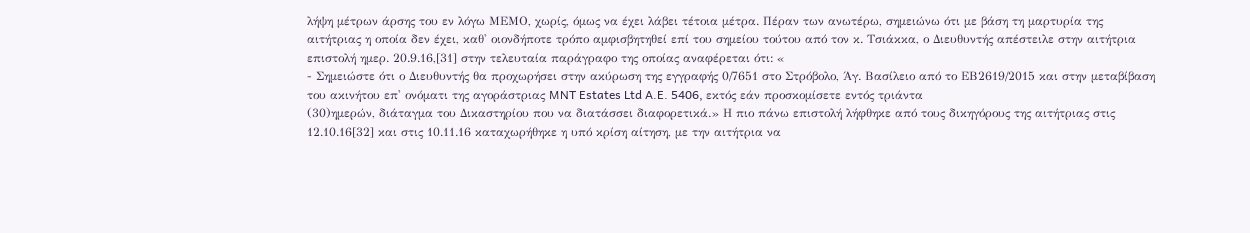λήψη μέτρων άρσης του εν λόγω ΜΕΜΟ, χωρίς, όμως να έχει λάβει τέτοια μέτρα. Πέραν των ανωτέρω, σημειώνω ότι με βάση τη μαρτυρία της αιτήτριας η οποία δεν έχει, καθ' οιονδήποτε τρόπο αμφισβητηθεί επί του σημείου τούτου από τον κ. Τσιάκκα, ο Διευθυντής απέστειλε στην αιτήτρια επιστολή ημερ. 20.9.16,[31] στην τελευταία παράγραφο της οποίας αναφέρεται ότι: «
- Σημειώστε ότι ο Διευθυντής θα προχωρήσει στην ακύρωση της εγγραφής 0/7651 στο Στρόβολο, Άγ. Βασίλειο από το ΕΒ2619/2015 και στην μεταβίβαση του ακινήτου επ' ονόματι της αγοράστριας MNT Estates Ltd A.E. 5406, εκτός εάν προσκομίσετε εντός τριάντα
(30)ημερών, διάταγμα του Δικαστηρίου που να διατάσσει διαφορετικά.» Η πιο πάνω επιστολή λήφθηκε από τους δικηγόρους της αιτήτριας στις 12.10.16[32] και στις 10.11.16 καταχωρήθηκε η υπό κρίση αίτηση, με την αιτήτρια να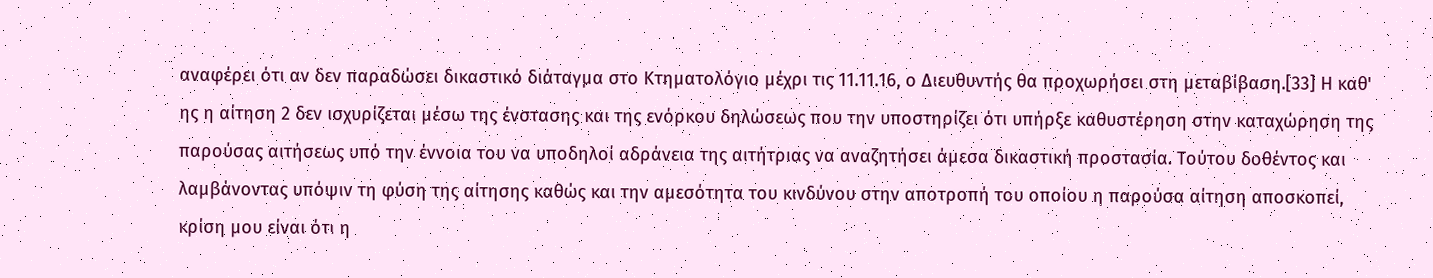αναφέρει ότι αν δεν παραδώσει δικαστικό διάταγμα στο Κτηματολόγιο μέχρι τις 11.11.16, ο Διευθυντής θα προχωρήσει στη μεταβίβαση.[33] Η καθ' ης η αίτηση 2 δεν ισχυρίζεται μέσω της ένστασης και της ενόρκου δηλώσεως που την υποστηρίζει ότι υπήρξε καθυστέρηση στην καταχώρηση της παρούσας αιτήσεως υπό την έννοια του να υποδηλοί αδράνεια της αιτήτριας να αναζητήσει άμεσα δικαστική προστασία. Τούτου δοθέντος και λαμβάνοντας υπόψιν τη φύση της αίτησης καθώς και την αμεσότητα του κινδύνου στην αποτροπή του οποίου η παρούσα αίτηση αποσκοπεί, κρίση μου είναι ότι η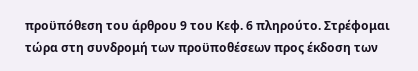προϋπόθεση του άρθρου 9 του Κεφ. 6 πληρούτο. Στρέφομαι τώρα στη συνδρομή των προϋποθέσεων προς έκδοση των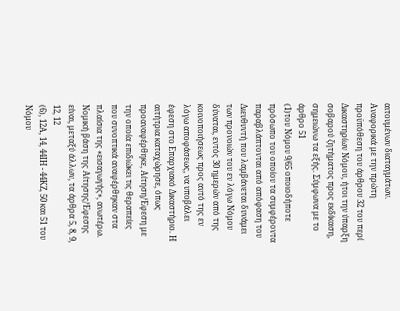αιτουμένων διαταγμάτων. Αναφορικά με την πρώτη προϋπόθεση του άρθρου 32 του περί Δικαστηρίων Νόμου, ήτοι την ύπαρξη σοβαρού ζητήματος προς εκδίκαση, σημειώνω τα εξής. Σύμφωνα με το άρθρο 51
(1)του Νόμου 9/65 οποιοδήποτε πρόσωπο του οποίου τα συμφέροντα παραβλάπτονται από απόφαση του Διευθυντή που λαμβάνεται δυνάμει των προνοιών του εν λόγω Νόμου δύναται, εντός 30 ημερών από της κοινοποιήσεως προς αυτό της εν λόγω αποφάσεως, να υποβάλει έφεση στο Επαρχιακό Δικαστήριο. Η αιτήτρια καταχώρησε, όπως προαναφέρθηκε, Αίτηση/Έφεση με την οποία επιδιώκει τις θεραπείες που συνοπτικά αναφέρθηκαν στα πλαίσια της «εισαγωγής», ανωτέρω. Νομική βάση της Αίτησης/Έφεσης είναι, μεταξύ άλλων, τα άρθρα 5, 8, 9, 12, 12
(6), 12Α, 14, 44ΙΗ - 44ΚΖ, 50 και 51 του Νόμου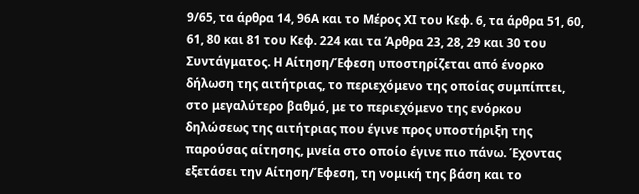9/65, τα άρθρα 14, 96Α και το Μέρος ΧΙ του Κεφ. 6, τα άρθρα 51, 60, 61, 80 και 81 του Κεφ. 224 και τα Άρθρα 23, 28, 29 και 30 του Συντάγματος. Η Αίτηση/Έφεση υποστηρίζεται από ένορκο δήλωση της αιτήτριας, το περιεχόμενο της οποίας συμπίπτει, στο μεγαλύτερο βαθμό, με το περιεχόμενο της ενόρκου δηλώσεως της αιτήτριας που έγινε προς υποστήριξη της παρούσας αίτησης, μνεία στο οποίο έγινε πιο πάνω. Έχοντας εξετάσει την Αίτηση/Έφεση, τη νομική της βάση και το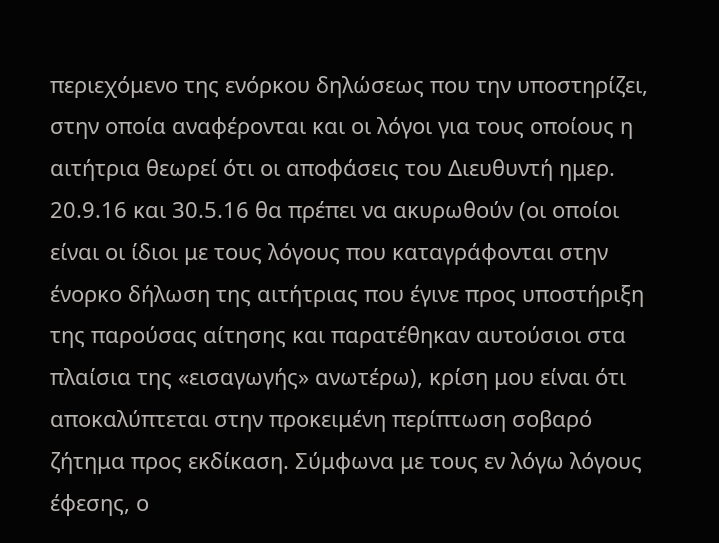περιεχόμενο της ενόρκου δηλώσεως που την υποστηρίζει, στην οποία αναφέρονται και οι λόγοι για τους οποίους η αιτήτρια θεωρεί ότι οι αποφάσεις του Διευθυντή ημερ. 20.9.16 και 30.5.16 θα πρέπει να ακυρωθούν (οι οποίοι είναι οι ίδιοι με τους λόγους που καταγράφονται στην ένορκο δήλωση της αιτήτριας που έγινε προς υποστήριξη της παρούσας αίτησης και παρατέθηκαν αυτούσιοι στα πλαίσια της «εισαγωγής» ανωτέρω), κρίση μου είναι ότι αποκαλύπτεται στην προκειμένη περίπτωση σοβαρό ζήτημα προς εκδίκαση. Σύμφωνα με τους εν λόγω λόγους έφεσης, ο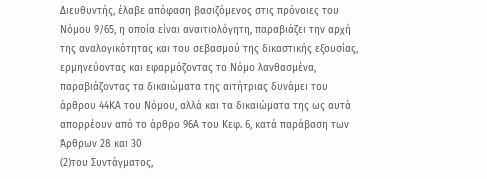Διευθυντής, έλαβε απόφαση βασιζόμενος στις πρόνοιες του Νόμου 9/65, η οποία είναι αναιτιολόγητη, παραβιάζει την αρχή της αναλογικότητας και του σεβασμού της δικαστικής εξουσίας, ερμηνεύοντας και εφαρμόζοντας το Νόμο λανθασμένα, παραβιάζοντας τα δικαιώματα της αιτήτριας δυνάμει του άρθρου 44ΚΑ του Νόμου, αλλά και τα δικαιώματα της ως αυτά απορρέουν από το άρθρο 96Α του Κεφ. 6, κατά παράβαση των Άρθρων 28 και 30
(2)του Συντάγματος,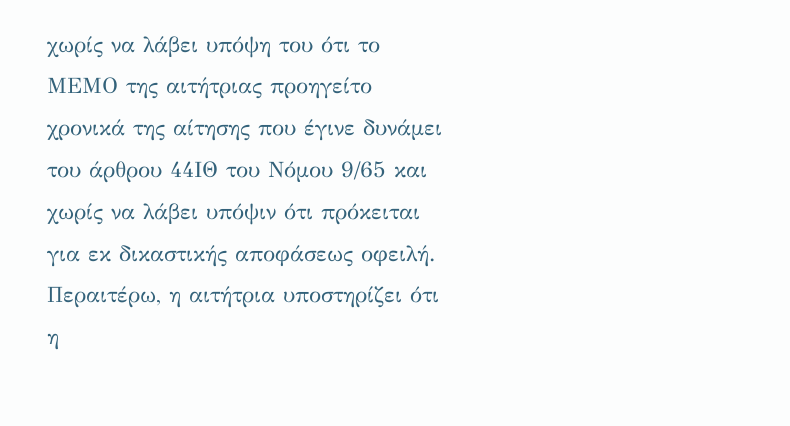χωρίς να λάβει υπόψη του ότι το ΜΕΜΟ της αιτήτριας προηγείτο χρονικά της αίτησης που έγινε δυνάμει του άρθρου 44ΙΘ του Νόμου 9/65 και χωρίς να λάβει υπόψιν ότι πρόκειται για εκ δικαστικής αποφάσεως οφειλή. Περαιτέρω, η αιτήτρια υποστηρίζει ότι η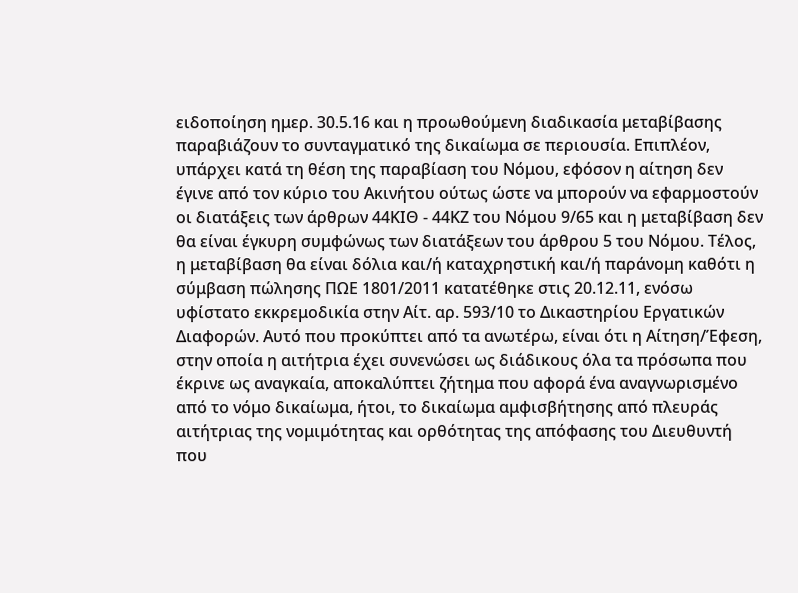ειδοποίηση ημερ. 30.5.16 και η προωθούμενη διαδικασία μεταβίβασης παραβιάζουν το συνταγματικό της δικαίωμα σε περιουσία. Επιπλέον, υπάρχει κατά τη θέση της παραβίαση του Νόμου, εφόσον η αίτηση δεν έγινε από τον κύριο του Ακινήτου ούτως ώστε να μπορούν να εφαρμοστούν οι διατάξεις των άρθρων 44ΚΙΘ - 44ΚΖ του Νόμου 9/65 και η μεταβίβαση δεν θα είναι έγκυρη συμφώνως των διατάξεων του άρθρου 5 του Νόμου. Τέλος, η μεταβίβαση θα είναι δόλια και/ή καταχρηστική και/ή παράνομη καθότι η σύμβαση πώλησης ΠΩΕ 1801/2011 κατατέθηκε στις 20.12.11, ενόσω υφίστατο εκκρεμοδικία στην Αίτ. αρ. 593/10 το Δικαστηρίου Εργατικών Διαφορών. Αυτό που προκύπτει από τα ανωτέρω, είναι ότι η Αίτηση/Έφεση, στην οποία η αιτήτρια έχει συνενώσει ως διάδικους όλα τα πρόσωπα που έκρινε ως αναγκαία, αποκαλύπτει ζήτημα που αφορά ένα αναγνωρισμένο από το νόμο δικαίωμα, ήτοι, το δικαίωμα αμφισβήτησης από πλευράς αιτήτριας της νομιμότητας και ορθότητας της απόφασης του Διευθυντή που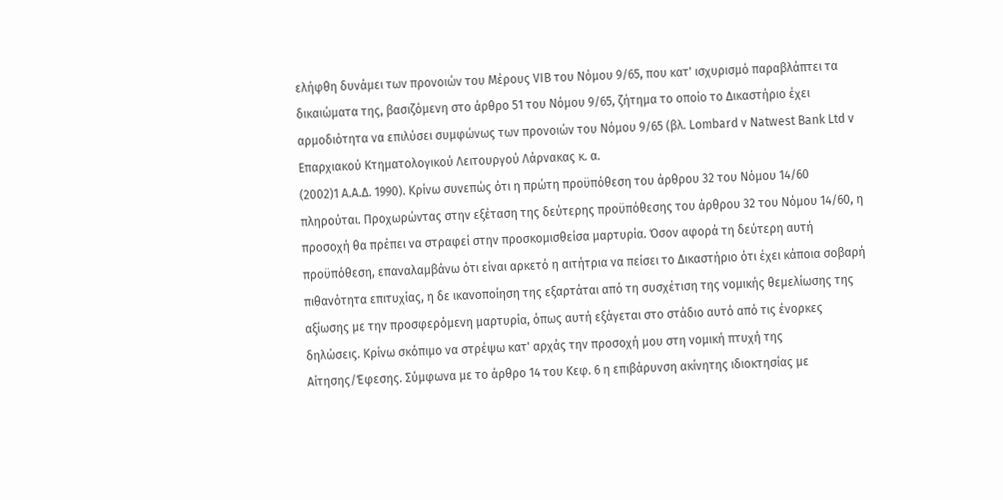ελήφθη δυνάμει των προνοιών του Μέρους VIB του Νόμου 9/65, που κατ' ισχυρισμό παραβλάπτει τα δικαιώματα της, βασιζόμενη στο άρθρο 51 του Νόμου 9/65, ζήτημα το οποίο το Δικαστήριο έχει αρμοδιότητα να επιλύσει συμφώνως των προνοιών του Νόμου 9/65 (βλ. Lombard ν Natwest Bank Ltd v Επαρχιακού Κτηματολογικού Λειτουργού Λάρνακας κ. α.
(2002)1 Α.Α.Δ. 1990). Κρίνω συνεπώς ότι η πρώτη προϋπόθεση του άρθρου 32 του Νόμου 14/60 πληρούται. Προχωρώντας στην εξέταση της δεύτερης προϋπόθεσης του άρθρου 32 του Νόμου 14/60, η προσοχή θα πρέπει να στραφεί στην προσκομισθείσα μαρτυρία. Όσον αφορά τη δεύτερη αυτή προϋπόθεση, επαναλαμβάνω ότι είναι αρκετό η αιτήτρια να πείσει το Δικαστήριο ότι έχει κάποια σοβαρή πιθανότητα επιτυχίας, η δε ικανοποίηση της εξαρτάται από τη συσχέτιση της νομικής θεμελίωσης της αξίωσης με την προσφερόμενη μαρτυρία, όπως αυτή εξάγεται στο στάδιο αυτό από τις ένορκες δηλώσεις. Κρίνω σκόπιμο να στρέψω κατ' αρχάς την προσοχή μου στη νομική πτυχή της Αίτησης/Έφεσης. Σύμφωνα με το άρθρο 14 του Κεφ. 6 η επιβάρυνση ακίνητης ιδιοκτησίας με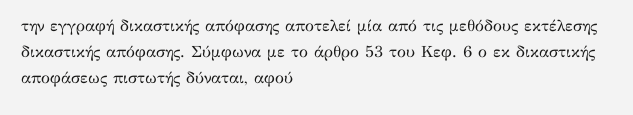την εγγραφή δικαστικής απόφασης αποτελεί μία από τις μεθόδους εκτέλεσης δικαστικής απόφασης. Σύμφωνα με το άρθρο 53 του Κεφ. 6 ο εκ δικαστικής αποφάσεως πιστωτής δύναται, αφού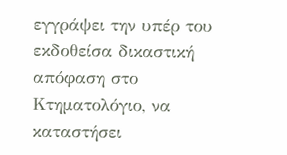εγγράψει την υπέρ του εκδοθείσα δικαστική απόφαση στο Κτηματολόγιο, να καταστήσει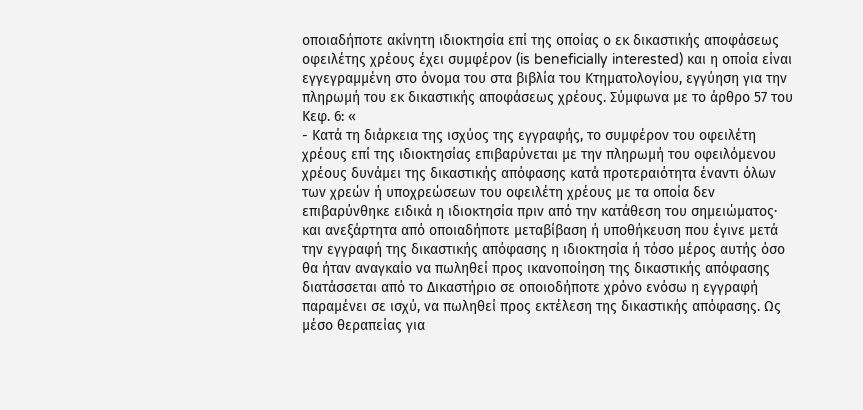οποιαδήποτε ακίνητη ιδιοκτησία επί της οποίας ο εκ δικαστικής αποφάσεως οφειλέτης χρέους έχει συμφέρον (is beneficially interested) και η οποία είναι εγγεγραμμένη στο όνομα του στα βιβλία του Κτηματολογίου, εγγύηση για την πληρωμή του εκ δικαστικής αποφάσεως χρέους. Σύμφωνα με το άρθρο 57 του Κεφ. 6: «
- Κατά τη διάρκεια της ισχύος της εγγραφής, το συμφέρον του οφειλέτη χρέους επί της ιδιοκτησίας επιβαρύνεται με την πληρωμή του οφειλόμενου χρέους δυνάμει της δικαστικής απόφασης κατά προτεραιότητα έναντι όλων των χρεών ή υποχρεώσεων του οφειλέτη χρέους με τα οποία δεν επιβαρύνθηκε ειδικά η ιδιοκτησία πριν από την κατάθεση του σημειώματος∙ και ανεξάρτητα από οποιαδήποτε μεταβίβαση ή υποθήκευση που έγινε μετά την εγγραφή της δικαστικής απόφασης η ιδιοκτησία ή τόσο μέρος αυτής όσο θα ήταν αναγκαίο να πωληθεί προς ικανοποίηση της δικαστικής απόφασης διατάσσεται από το Δικαστήριο σε οποιοδήποτε χρόνο ενόσω η εγγραφή παραμένει σε ισχύ, να πωληθεί προς εκτέλεση της δικαστικής απόφασης. Ως μέσο θεραπείας για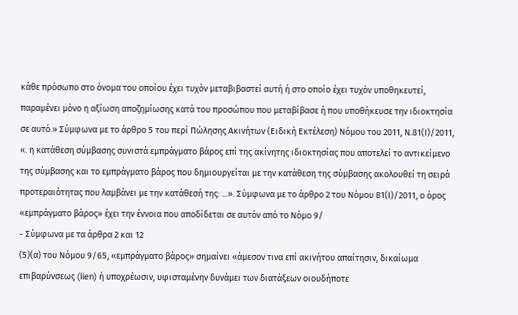κάθε πρόσωπο στο όνομα του οποίου έχει τυχόν μεταβιβαστεί αυτή ή στο οποίο έχει τυχόν υποθηκευτεί, παραμένει μόνο η αξίωση αποζημίωσης κατά του προσώπου που μεταβίβασε ή που υποθήκευσε την ιδιοκτησία σε αυτό.» Σύμφωνα με το άρθρο 5 του περί Πώλησης Ακινήτων (Ειδική Εκτέλεση) Νόμου του 2011, Ν.81(Ι)/2011, «. η κατάθεση σύμβασης συνιστά εμπράγματο βάρος επί της ακίνητης ιδιοκτησίας που αποτελεί το αντικείμενο της σύμβασης και το εμπράγματο βάρος που δημιουργείται με την κατάθεση της σύμβασης ακολουθεί τη σειρά προτεραιότητας που λαμβάνει με την κατάθεσή της: ...». Σύμφωνα με το άρθρο 2 του Νόμου 81(Ι)/2011, ο όρος «εμπράγματο βάρος» έχει την έννοια που αποδίδεται σε αυτόν από το Νόμο 9/
- Σύμφωνα με τα άρθρα 2 και 12
(5)(α) του Νόμου 9/65, «εμπράγματο βάρος» σημαίνει «άμεσον τινα επί ακινήτου απαίτησιν, δικαίωμα επιβαρύνσεως (lien) ή υποχρέωσιν, υφισταμένην δυνάμει των διατάξεων οιουδήποτε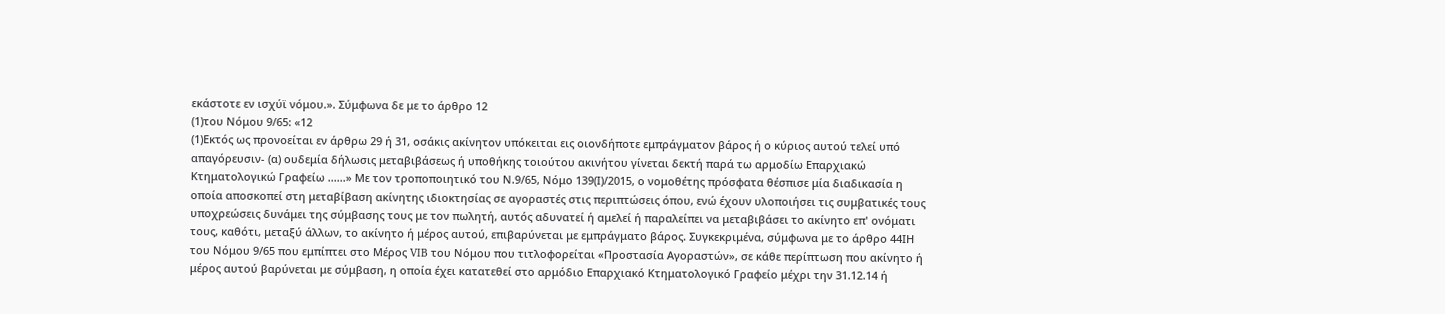εκάστοτε εν ισχύϊ νόμου.». Σύμφωνα δε με το άρθρο 12
(1)του Νόμου 9/65: «12
(1)Εκτός ως προνοείται εν άρθρω 29 ή 31, οσάκις ακίνητον υπόκειται εις οιονδήποτε εμπράγματον βάρος ή ο κύριος αυτού τελεί υπό απαγόρευσιν- (α) ουδεμία δήλωσις μεταβιβάσεως ή υποθήκης τοιούτου ακινήτου γίνεται δεκτή παρά τω αρμοδίω Επαρχιακώ Κτηματολογικώ Γραφείω ......» Με τον τροποποιητικό του Ν.9/65, Νόμο 139(Ι)/2015, ο νομοθέτης πρόσφατα θέσπισε μία διαδικασία η οποία αποσκοπεί στη μεταβίβαση ακίνητης ιδιοκτησίας σε αγοραστές στις περιπτώσεις όπου, ενώ έχουν υλοποιήσει τις συμβατικές τους υποχρεώσεις δυνάμει της σύμβασης τους με τον πωλητή, αυτός αδυνατεί ή αμελεί ή παραλείπει να μεταβιβάσει το ακίνητο επ' ονόματι τους, καθότι, μεταξύ άλλων, το ακίνητο ή μέρος αυτού, επιβαρύνεται με εμπράγματο βάρος. Συγκεκριμένα, σύμφωνα με το άρθρο 44ΙΗ του Νόμου 9/65 που εμπίπτει στο Μέρος VIB του Νόμου που τιτλοφορείται «Προστασία Αγοραστών», σε κάθε περίπτωση που ακίνητο ή μέρος αυτού βαρύνεται με σύμβαση, η οποία έχει κατατεθεί στο αρμόδιο Επαρχιακό Κτηματολογικό Γραφείο μέχρι την 31.12.14 ή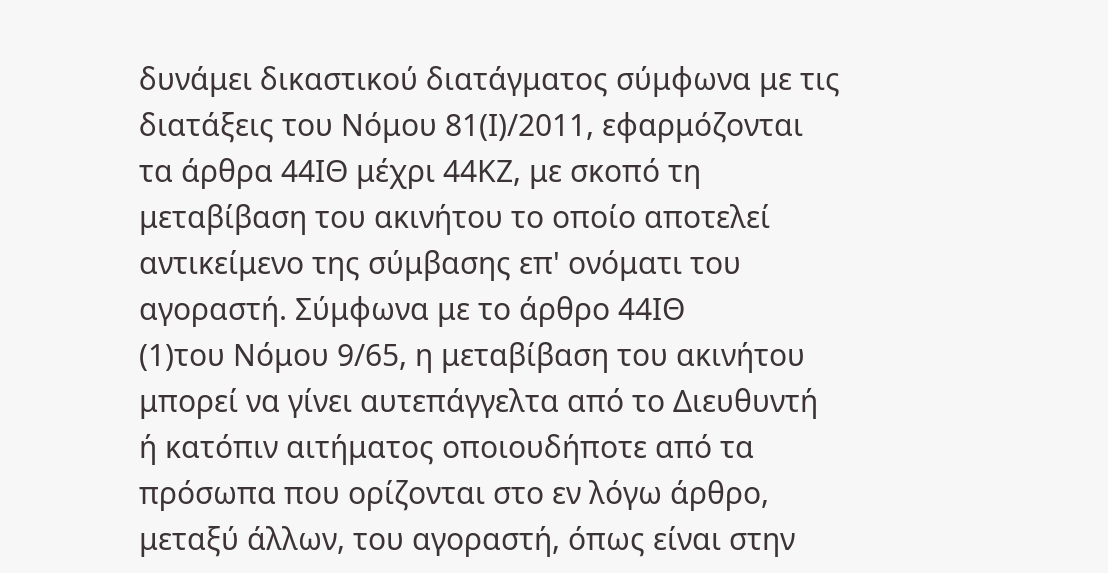δυνάμει δικαστικού διατάγματος σύμφωνα με τις διατάξεις του Νόμου 81(Ι)/2011, εφαρμόζονται τα άρθρα 44ΙΘ μέχρι 44ΚΖ, με σκοπό τη μεταβίβαση του ακινήτου το οποίο αποτελεί αντικείμενο της σύμβασης επ' ονόματι του αγοραστή. Σύμφωνα με το άρθρο 44ΙΘ
(1)του Νόμου 9/65, η μεταβίβαση του ακινήτου μπορεί να γίνει αυτεπάγγελτα από το Διευθυντή ή κατόπιν αιτήματος οποιουδήποτε από τα πρόσωπα που ορίζονται στο εν λόγω άρθρο, μεταξύ άλλων, του αγοραστή, όπως είναι στην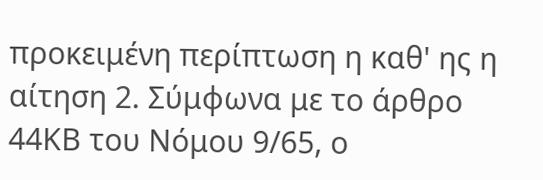προκειμένη περίπτωση η καθ' ης η αίτηση 2. Σύμφωνα με το άρθρο 44ΚΒ του Νόμου 9/65, ο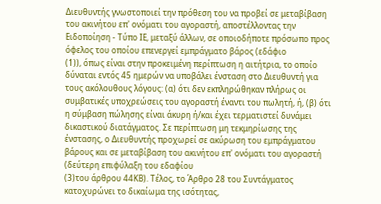Διευθυντής γνωστοποιεί την πρόθεση του να προβεί σε μεταβίβαση του ακινήτου επ' ονόματι του αγοραστή, αποστέλλοντας την Ειδοποίηση - Τύπο ΙΕ, μεταξύ άλλων, σε οποιοδήποτε πρόσωπο προς όφελος του οποίου επενεργεί εμπράγματο βάρος (εδάφιο
(1)), όπως είναι στην προκειμένη περίπτωση η αιτήτρια, το οποίο δύναται εντός 45 ημερών να υποβάλει ένσταση στο Διευθυντή για τους ακόλουθους λόγους: (α) ότι δεν εκπληρώθηκαν πλήρως οι συμβατικές υποχρεώσεις του αγοραστή έναντι του πωλητή, ή, (β) ότι η σύμβαση πώλησης είναι άκυρη ή/και έχει τερματιστεί δυνάμει δικαστικού διατάγματος. Σε περίπτωση μη τεκμηρίωσης της ένστασης, ο Διευθυντής προχωρεί σε ακύρωση του εμπράγματου βάρους και σε μεταβίβαση του ακινήτου επ' ονόματι του αγοραστή (δεύτερη επιφύλαξη του εδαφίου
(3)του άρθρου 44ΚΒ). Τέλος, το Άρθρο 28 του Συντάγματος κατοχυρώνει το δικαίωμα της ισότητας,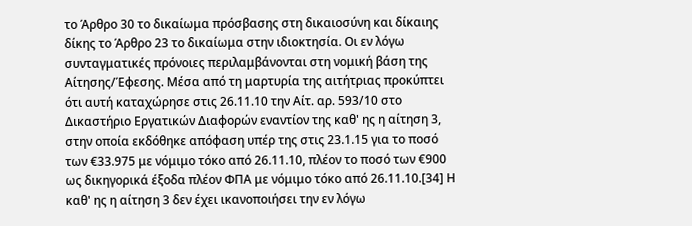το Άρθρο 30 το δικαίωμα πρόσβασης στη δικαιοσύνη και δίκαιης δίκης το Άρθρο 23 το δικαίωμα στην ιδιοκτησία. Οι εν λόγω συνταγματικές πρόνοιες περιλαμβάνονται στη νομική βάση της Αίτησης/Έφεσης. Μέσα από τη μαρτυρία της αιτήτριας προκύπτει ότι αυτή καταχώρησε στις 26.11.10 την Αίτ. αρ. 593/10 στο Δικαστήριο Εργατικών Διαφορών εναντίον της καθ' ης η αίτηση 3, στην οποία εκδόθηκε απόφαση υπέρ της στις 23.1.15 για το ποσό των €33.975 με νόμιμο τόκο από 26.11.10, πλέον το ποσό των €900 ως δικηγορικά έξοδα πλέον ΦΠΑ με νόμιμο τόκο από 26.11.10.[34] Η καθ' ης η αίτηση 3 δεν έχει ικανοποιήσει την εν λόγω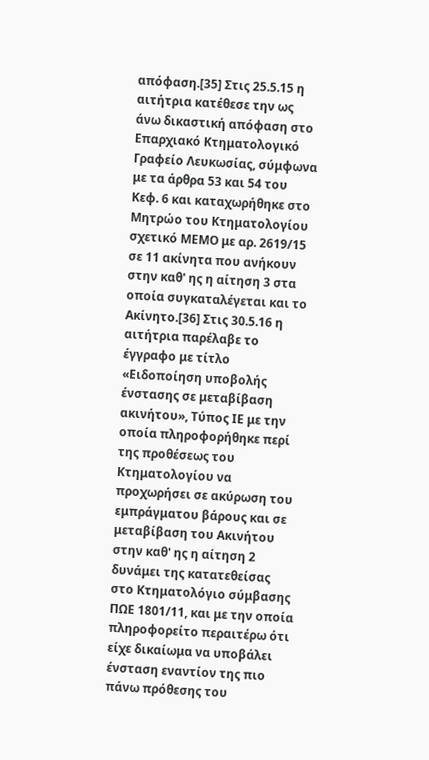απόφαση.[35] Στις 25.5.15 η αιτήτρια κατέθεσε την ως άνω δικαστική απόφαση στο Επαρχιακό Κτηματολογικό Γραφείο Λευκωσίας, σύμφωνα με τα άρθρα 53 και 54 του Κεφ. 6 και καταχωρήθηκε στο Μητρώο του Κτηματολογίου σχετικό ΜΕΜΟ με αρ. 2619/15 σε 11 ακίνητα που ανήκουν στην καθ' ης η αίτηση 3 στα οποία συγκαταλέγεται και το Ακίνητο.[36] Στις 30.5.16 η αιτήτρια παρέλαβε το έγγραφο με τίτλο «Ειδοποίηση υποβολής ένστασης σε μεταβίβαση ακινήτου», Τύπος ΙΕ με την οποία πληροφορήθηκε περί της προθέσεως του Κτηματολογίου να προχωρήσει σε ακύρωση του εμπράγματου βάρους και σε μεταβίβαση του Ακινήτου στην καθ' ης η αίτηση 2 δυνάμει της κατατεθείσας στο Κτηματολόγιο σύμβασης ΠΩΕ 1801/11, και με την οποία πληροφορείτο περαιτέρω ότι είχε δικαίωμα να υποβάλει ένσταση εναντίον της πιο πάνω πρόθεσης του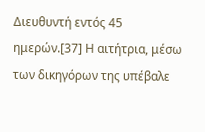Διευθυντή εντός 45 ημερών.[37] Η αιτήτρια, μέσω των δικηγόρων της υπέβαλε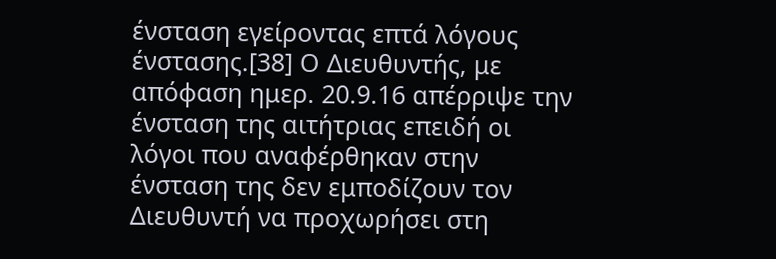ένσταση εγείροντας επτά λόγους ένστασης.[38] Ο Διευθυντής, με απόφαση ημερ. 20.9.16 απέρριψε την ένσταση της αιτήτριας επειδή οι λόγοι που αναφέρθηκαν στην ένσταση της δεν εμποδίζουν τον Διευθυντή να προχωρήσει στη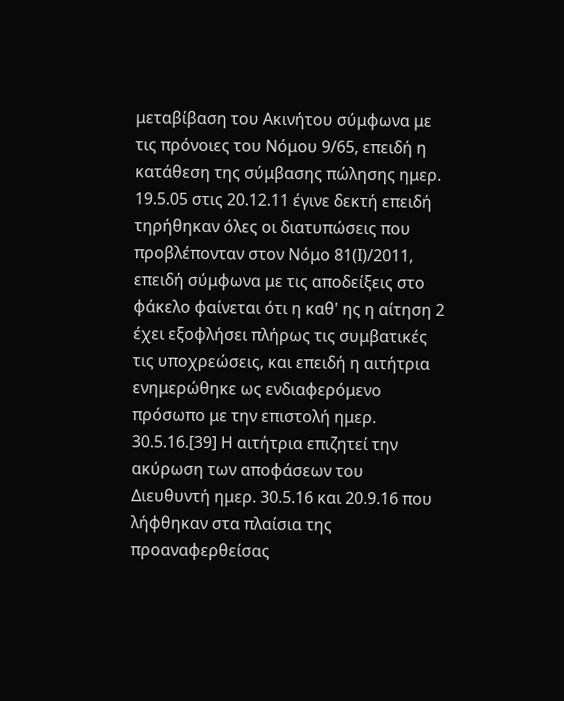μεταβίβαση του Ακινήτου σύμφωνα με τις πρόνοιες του Νόμου 9/65, επειδή η κατάθεση της σύμβασης πώλησης ημερ. 19.5.05 στις 20.12.11 έγινε δεκτή επειδή τηρήθηκαν όλες οι διατυπώσεις που προβλέπονταν στον Νόμο 81(Ι)/2011, επειδή σύμφωνα με τις αποδείξεις στο φάκελο φαίνεται ότι η καθ' ης η αίτηση 2 έχει εξοφλήσει πλήρως τις συμβατικές τις υποχρεώσεις, και επειδή η αιτήτρια ενημερώθηκε ως ενδιαφερόμενο πρόσωπο με την επιστολή ημερ. 30.5.16.[39] Η αιτήτρια επιζητεί την ακύρωση των αποφάσεων του Διευθυντή ημερ. 30.5.16 και 20.9.16 που λήφθηκαν στα πλαίσια της προαναφερθείσας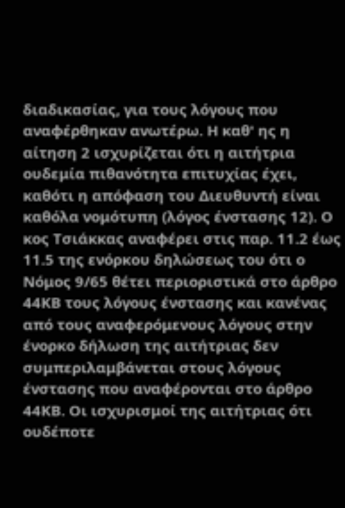διαδικασίας, για τους λόγους που αναφέρθηκαν ανωτέρω. Η καθ' ης η αίτηση 2 ισχυρίζεται ότι η αιτήτρια ουδεμία πιθανότητα επιτυχίας έχει, καθότι η απόφαση του Διευθυντή είναι καθόλα νομότυπη (λόγος ένστασης 12). Ο κος Τσιάκκας αναφέρει στις παρ. 11.2 έως 11.5 της ενόρκου δηλώσεως του ότι ο Νόμος 9/65 θέτει περιοριστικά στο άρθρο 44ΚΒ τους λόγους ένστασης και κανένας από τους αναφερόμενους λόγους στην ένορκο δήλωση της αιτήτριας δεν συμπεριλαμβάνεται στους λόγους ένστασης που αναφέρονται στο άρθρο 44ΚΒ. Οι ισχυρισμοί της αιτήτριας ότι ουδέποτε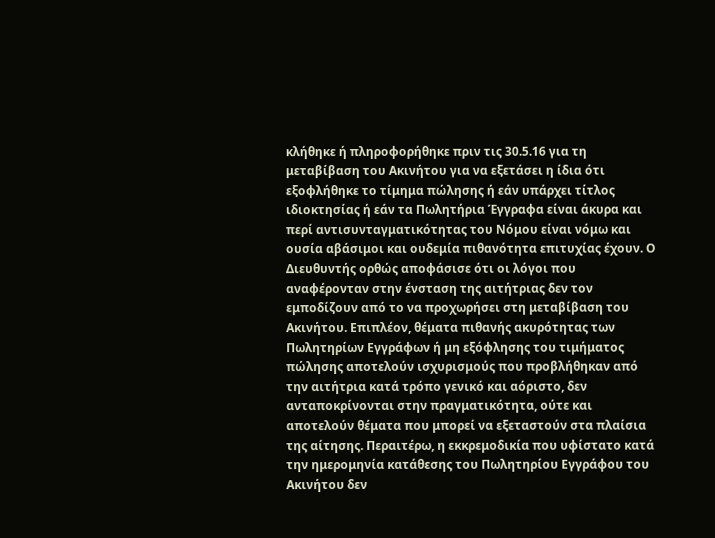κλήθηκε ή πληροφορήθηκε πριν τις 30.5.16 για τη μεταβίβαση του Ακινήτου για να εξετάσει η ίδια ότι εξοφλήθηκε το τίμημα πώλησης ή εάν υπάρχει τίτλος ιδιοκτησίας ή εάν τα Πωλητήρια Έγγραφα είναι άκυρα και περί αντισυνταγματικότητας του Νόμου είναι νόμω και ουσία αβάσιμοι και ουδεμία πιθανότητα επιτυχίας έχουν. Ο Διευθυντής ορθώς αποφάσισε ότι οι λόγοι που αναφέρονταν στην ένσταση της αιτήτριας δεν τον εμποδίζουν από το να προχωρήσει στη μεταβίβαση του Ακινήτου. Επιπλέον, θέματα πιθανής ακυρότητας των Πωλητηρίων Εγγράφων ή μη εξόφλησης του τιμήματος πώλησης αποτελούν ισχυρισμούς που προβλήθηκαν από την αιτήτρια κατά τρόπο γενικό και αόριστο, δεν ανταποκρίνονται στην πραγματικότητα, ούτε και αποτελούν θέματα που μπορεί να εξεταστούν στα πλαίσια της αίτησης. Περαιτέρω, η εκκρεμοδικία που υφίστατο κατά την ημερομηνία κατάθεσης του Πωλητηρίου Εγγράφου του Ακινήτου δεν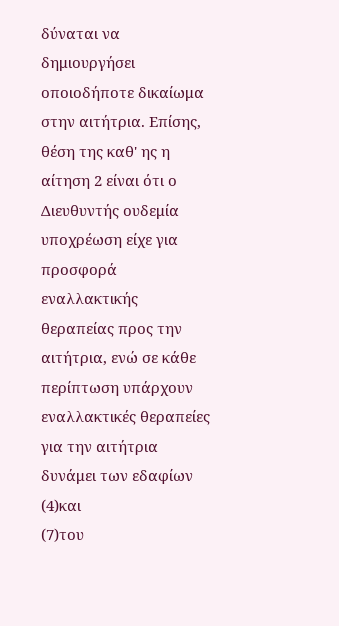δύναται να δημιουργήσει οποιοδήποτε δικαίωμα στην αιτήτρια. Επίσης, θέση της καθ' ης η αίτηση 2 είναι ότι ο Διευθυντής ουδεμία υποχρέωση είχε για προσφορά εναλλακτικής θεραπείας προς την αιτήτρια, ενώ σε κάθε περίπτωση υπάρχουν εναλλακτικές θεραπείες για την αιτήτρια δυνάμει των εδαφίων
(4)και
(7)του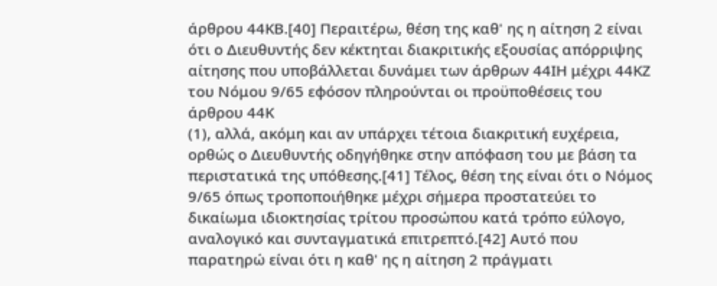άρθρου 44ΚΒ.[40] Περαιτέρω, θέση της καθ' ης η αίτηση 2 είναι ότι ο Διευθυντής δεν κέκτηται διακριτικής εξουσίας απόρριψης αίτησης που υποβάλλεται δυνάμει των άρθρων 44ΙΗ μέχρι 44ΚΖ του Νόμου 9/65 εφόσον πληρούνται οι προϋποθέσεις του άρθρου 44Κ
(1), αλλά, ακόμη και αν υπάρχει τέτοια διακριτική ευχέρεια, ορθώς ο Διευθυντής οδηγήθηκε στην απόφαση του με βάση τα περιστατικά της υπόθεσης.[41] Τέλος, θέση της είναι ότι ο Νόμος 9/65 όπως τροποποιήθηκε μέχρι σήμερα προστατεύει το δικαίωμα ιδιοκτησίας τρίτου προσώπου κατά τρόπο εύλογο, αναλογικό και συνταγματικά επιτρεπτό.[42] Αυτό που παρατηρώ είναι ότι η καθ' ης η αίτηση 2 πράγματι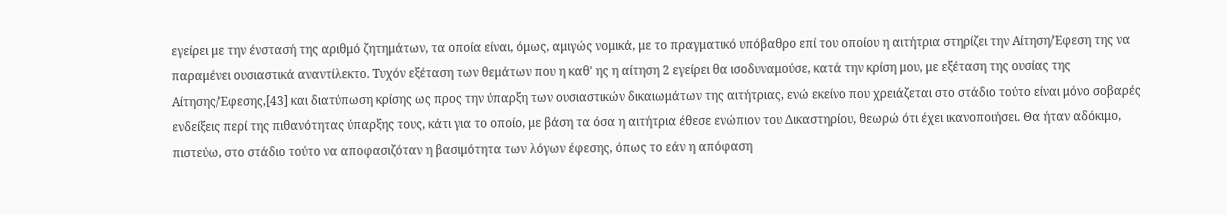εγείρει με την ένστασή της αριθμό ζητημάτων, τα οποία είναι, όμως, αμιγώς νομικά, με το πραγματικό υπόβαθρο επί του οποίου η αιτήτρια στηρίζει την Αίτηση/Έφεση της να παραμένει ουσιαστικά αναντίλεκτο. Τυχόν εξέταση των θεμάτων που η καθ' ης η αίτηση 2 εγείρει θα ισοδυναμούσε, κατά την κρίση μου, με εξέταση της ουσίας της Αίτησης/Έφεσης,[43] και διατύπωση κρίσης ως προς την ύπαρξη των ουσιαστικών δικαιωμάτων της αιτήτριας, ενώ εκείνο που χρειάζεται στο στάδιο τούτο είναι μόνο σοβαρές ενδείξεις περί της πιθανότητας ύπαρξης τους, κάτι για το οποίο, με βάση τα όσα η αιτήτρια έθεσε ενώπιον του Δικαστηρίου, θεωρώ ότι έχει ικανοποιήσει. Θα ήταν αδόκιμο, πιστεύω, στο στάδιο τούτο να αποφασιζόταν η βασιμότητα των λόγων έφεσης, όπως το εάν η απόφαση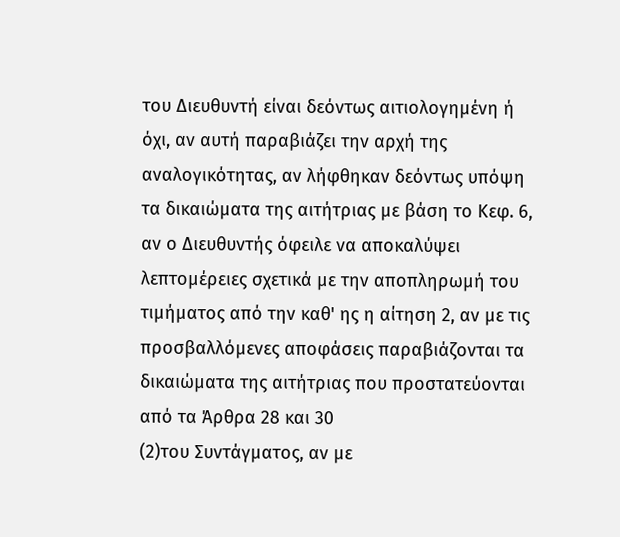του Διευθυντή είναι δεόντως αιτιολογημένη ή όχι, αν αυτή παραβιάζει την αρχή της αναλογικότητας, αν λήφθηκαν δεόντως υπόψη τα δικαιώματα της αιτήτριας με βάση το Κεφ. 6, αν ο Διευθυντής όφειλε να αποκαλύψει λεπτομέρειες σχετικά με την αποπληρωμή του τιμήματος από την καθ' ης η αίτηση 2, αν με τις προσβαλλόμενες αποφάσεις παραβιάζονται τα δικαιώματα της αιτήτριας που προστατεύονται από τα Άρθρα 28 και 30
(2)του Συντάγματος, αν με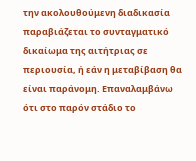την ακολουθούμενη διαδικασία παραβιάζεται το συνταγματικό δικαίωμα της αιτήτριας σε περιουσία, ή εάν η μεταβίβαση θα είναι παράνομη. Επαναλαμβάνω ότι στο παρόν στάδιο το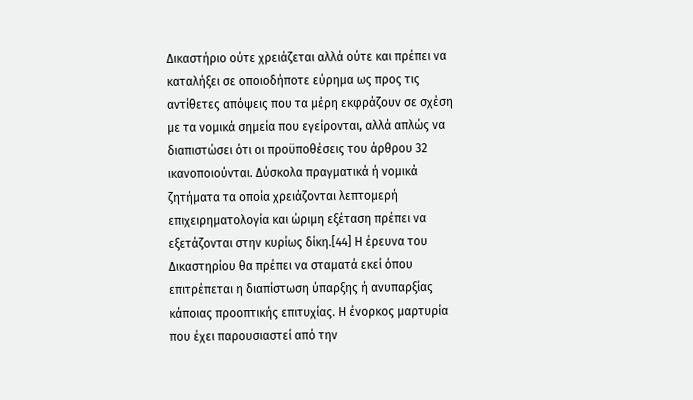Δικαστήριο ούτε χρειάζεται αλλά ούτε και πρέπει να καταλήξει σε οποιοδήποτε εύρημα ως προς τις αντίθετες απόψεις που τα μέρη εκφράζουν σε σχέση με τα νομικά σημεία που εγείρονται, αλλά απλώς να διαπιστώσει ότι οι προϋποθέσεις του άρθρου 32 ικανοποιούνται. Δύσκολα πραγματικά ή νομικά ζητήματα τα οποία χρειάζονται λεπτομερή επιχειρηματολογία και ώριμη εξέταση πρέπει να εξετάζονται στην κυρίως δίκη.[44] Η έρευνα του Δικαστηρίου θα πρέπει να σταματά εκεί όπου επιτρέπεται η διαπίστωση ύπαρξης ή ανυπαρξίας κάποιας προοπτικής επιτυχίας. Η ένορκος μαρτυρία που έχει παρουσιαστεί από την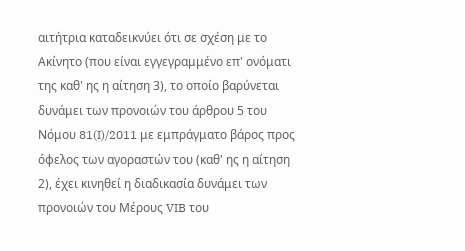αιτήτρια καταδεικνύει ότι σε σχέση με το Ακίνητο (που είναι εγγεγραμμένο επ' ονόματι της καθ' ης η αίτηση 3), το οποίο βαρύνεται δυνάμει των προνοιών του άρθρου 5 του Νόμου 81(I)/2011 με εμπράγματο βάρος προς όφελος των αγοραστών του (καθ' ης η αίτηση 2), έχει κινηθεί η διαδικασία δυνάμει των προνοιών του Μέρους VIB του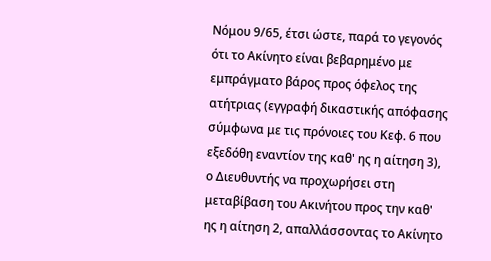Νόμου 9/65, έτσι ώστε, παρά το γεγονός ότι το Ακίνητο είναι βεβαρημένο με εμπράγματο βάρος προς όφελος της ατήτριας (εγγραφή δικαστικής απόφασης σύμφωνα με τις πρόνοιες του Κεφ. 6 που εξεδόθη εναντίον της καθ' ης η αίτηση 3), ο Διευθυντής να προχωρήσει στη μεταβίβαση του Ακινήτου προς την καθ' ης η αίτηση 2, απαλλάσσοντας το Ακίνητο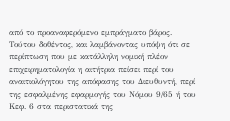από το προαναφερόμενο εμπράγματο βάρος. Τούτου δοθέντος, και λαμβάνοντας υπόψη ότι σε περίπτωση που με κατάλληλη νομική πλέον επιχειρηματολογία η αιτήτρια πείσει περί του αναιτιολόγητου της απόφασης του Διευθυντή, περί της εσφαλμένης εφαρμογής του Νόμου 9/65 ή του Κεφ. 6 στα περιστατικά της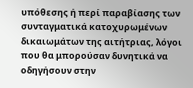υπόθεσης ή περί παραβίασης των συνταγματικά κατοχυρωμένων δικαιωμάτων της αιτήτριας, λόγοι που θα μπορούσαν δυνητικά να οδηγήσουν στην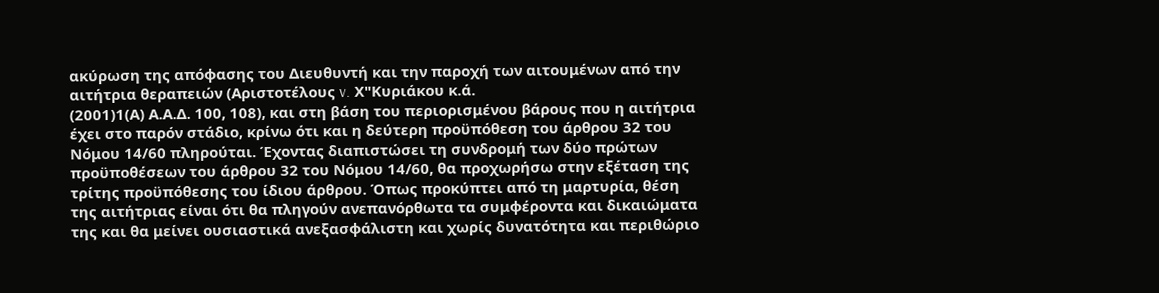ακύρωση της απόφασης του Διευθυντή και την παροχή των αιτουμένων από την αιτήτρια θεραπειών (Αριστοτέλους v. Χ"Κυριάκου κ.ά.
(2001)1(Α) Α.Α.Δ. 100, 108), και στη βάση του περιορισμένου βάρους που η αιτήτρια έχει στο παρόν στάδιο, κρίνω ότι και η δεύτερη προϋπόθεση του άρθρου 32 του Νόμου 14/60 πληρούται. Έχοντας διαπιστώσει τη συνδρομή των δύο πρώτων προϋποθέσεων του άρθρου 32 του Νόμου 14/60, θα προχωρήσω στην εξέταση της τρίτης προϋπόθεσης του ίδιου άρθρου. Όπως προκύπτει από τη μαρτυρία, θέση της αιτήτριας είναι ότι θα πληγούν ανεπανόρθωτα τα συμφέροντα και δικαιώματα της και θα μείνει ουσιαστικά ανεξασφάλιστη και χωρίς δυνατότητα και περιθώριο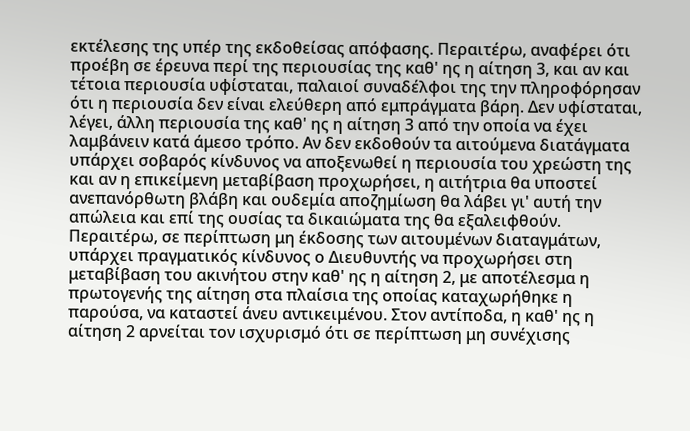εκτέλεσης της υπέρ της εκδοθείσας απόφασης. Περαιτέρω, αναφέρει ότι προέβη σε έρευνα περί της περιουσίας της καθ' ης η αίτηση 3, και αν και τέτοια περιουσία υφίσταται, παλαιοί συναδέλφοι της την πληροφόρησαν ότι η περιουσία δεν είναι ελεύθερη από εμπράγματα βάρη. Δεν υφίσταται, λέγει, άλλη περιουσία της καθ' ης η αίτηση 3 από την οποία να έχει λαμβάνειν κατά άμεσο τρόπο. Αν δεν εκδοθούν τα αιτούμενα διατάγματα υπάρχει σοβαρός κίνδυνος να αποξενωθεί η περιουσία του χρεώστη της και αν η επικείμενη μεταβίβαση προχωρήσει, η αιτήτρια θα υποστεί ανεπανόρθωτη βλάβη και ουδεμία αποζημίωση θα λάβει γι' αυτή την απώλεια και επί της ουσίας τα δικαιώματα της θα εξαλειφθούν. Περαιτέρω, σε περίπτωση μη έκδοσης των αιτουμένων διαταγμάτων, υπάρχει πραγματικός κίνδυνος ο Διευθυντής να προχωρήσει στη μεταβίβαση του ακινήτου στην καθ' ης η αίτηση 2, με αποτέλεσμα η πρωτογενής της αίτηση στα πλαίσια της οποίας καταχωρήθηκε η παρούσα, να καταστεί άνευ αντικειμένου. Στον αντίποδα, η καθ' ης η αίτηση 2 αρνείται τον ισχυρισμό ότι σε περίπτωση μη συνέχισης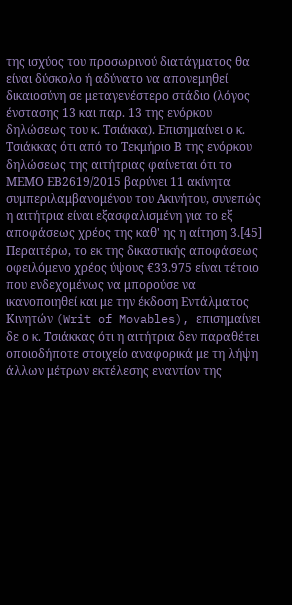της ισχύος του προσωρινού διατάγματος θα είναι δύσκολο ή αδύνατο να απονεμηθεί δικαιοσύνη σε μεταγενέστερο στάδιο (λόγος ένστασης 13 και παρ. 13 της ενόρκου δηλώσεως του κ. Τσιάκκα). Επισημαίνει ο κ. Τσιάκκας ότι από το Τεκμήριο Β της ενόρκου δηλώσεως της αιτήτριας φαίνεται ότι το ΜΕΜΟ ΕΒ2619/2015 βαρύνει 11 ακίνητα συμπεριλαμβανομένου του Ακινήτου, συνεπώς η αιτήτρια είναι εξασφαλισμένη για το εξ αποφάσεως χρέος της καθ' ης η αίτηση 3.[45] Περαιτέρω, το εκ της δικαστικής αποφάσεως οφειλόμενο χρέος ύψους €33.975 είναι τέτοιο που ενδεχομένως να μπορούσε να ικανοποιηθεί και με την έκδοση Εντάλματος Κινητών (Writ of Movables), επισημαίνει δε ο κ. Τσιάκκας ότι η αιτήτρια δεν παραθέτει οποιοδήποτε στοιχείο αναφορικά με τη λήψη άλλων μέτρων εκτέλεσης εναντίον της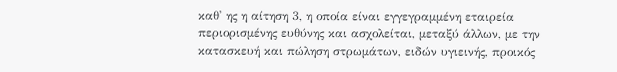καθ' ης η αίτηση 3, η οποία είναι εγγεγραμμένη εταιρεία περιορισμένης ευθύνης και ασχολείται, μεταξύ άλλων, με την κατασκευή και πώληση στρωμάτων, ειδών υγιεινής, προικός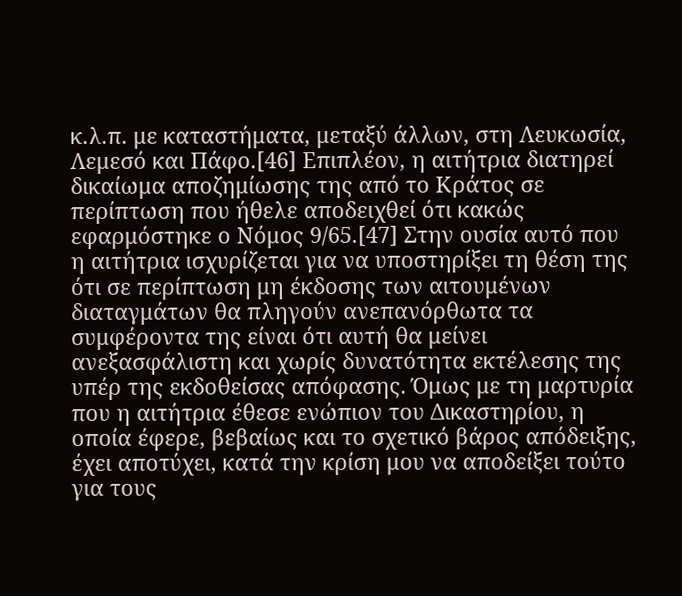κ.λ.π. με καταστήματα, μεταξύ άλλων, στη Λευκωσία, Λεμεσό και Πάφο.[46] Επιπλέον, η αιτήτρια διατηρεί δικαίωμα αποζημίωσης της από το Κράτος σε περίπτωση που ήθελε αποδειχθεί ότι κακώς εφαρμόστηκε ο Νόμος 9/65.[47] Στην ουσία αυτό που η αιτήτρια ισχυρίζεται για να υποστηρίξει τη θέση της ότι σε περίπτωση μη έκδοσης των αιτουμένων διαταγμάτων θα πληγούν ανεπανόρθωτα τα συμφέροντα της είναι ότι αυτή θα μείνει ανεξασφάλιστη και χωρίς δυνατότητα εκτέλεσης της υπέρ της εκδοθείσας απόφασης. Όμως με τη μαρτυρία που η αιτήτρια έθεσε ενώπιον του Δικαστηρίου, η οποία έφερε, βεβαίως και το σχετικό βάρος απόδειξης, έχει αποτύχει, κατά την κρίση μου να αποδείξει τούτο για τους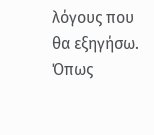λόγους που θα εξηγήσω. Όπως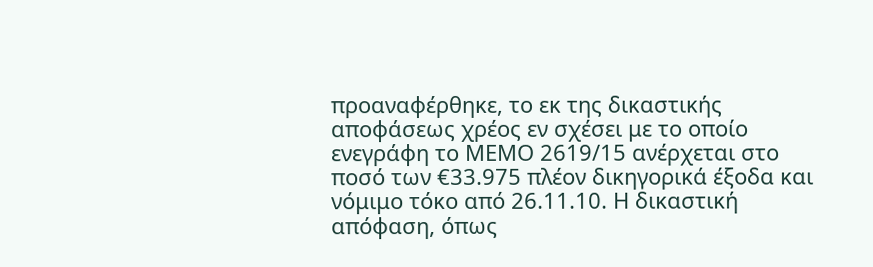προαναφέρθηκε, το εκ της δικαστικής αποφάσεως χρέος εν σχέσει με το οποίο ενεγράφη το ΜΕΜΟ 2619/15 ανέρχεται στο ποσό των €33.975 πλέον δικηγορικά έξοδα και νόμιμο τόκο από 26.11.10. Η δικαστική απόφαση, όπως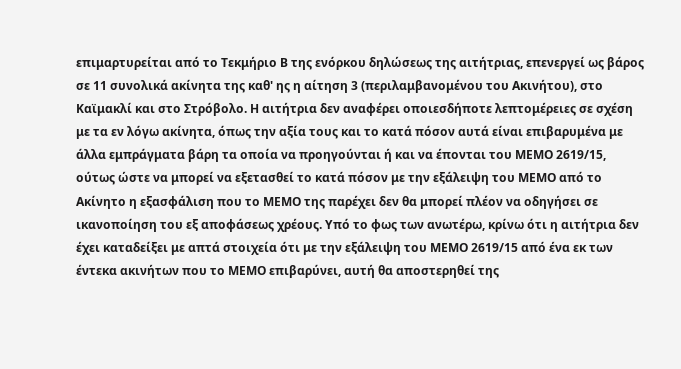επιμαρτυρείται από το Τεκμήριο Β της ενόρκου δηλώσεως της αιτήτριας, επενεργεί ως βάρος σε 11 συνολικά ακίνητα της καθ' ης η αίτηση 3 (περιλαμβανομένου του Ακινήτου), στο Καϊμακλί και στο Στρόβολο. Η αιτήτρια δεν αναφέρει οποιεσδήποτε λεπτομέρειες σε σχέση με τα εν λόγω ακίνητα, όπως την αξία τους και το κατά πόσον αυτά είναι επιβαρυμένα με άλλα εμπράγματα βάρη τα οποία να προηγούνται ή και να έπονται του ΜΕΜΟ 2619/15, ούτως ώστε να μπορεί να εξετασθεί το κατά πόσον με την εξάλειψη του ΜΕΜΟ από το Ακίνητο η εξασφάλιση που το ΜΕΜΟ της παρέχει δεν θα μπορεί πλέον να οδηγήσει σε ικανοποίηση του εξ αποφάσεως χρέους. Υπό το φως των ανωτέρω, κρίνω ότι η αιτήτρια δεν έχει καταδείξει με απτά στοιχεία ότι με την εξάλειψη του ΜΕΜΟ 2619/15 από ένα εκ των έντεκα ακινήτων που το ΜΕΜΟ επιβαρύνει, αυτή θα αποστερηθεί της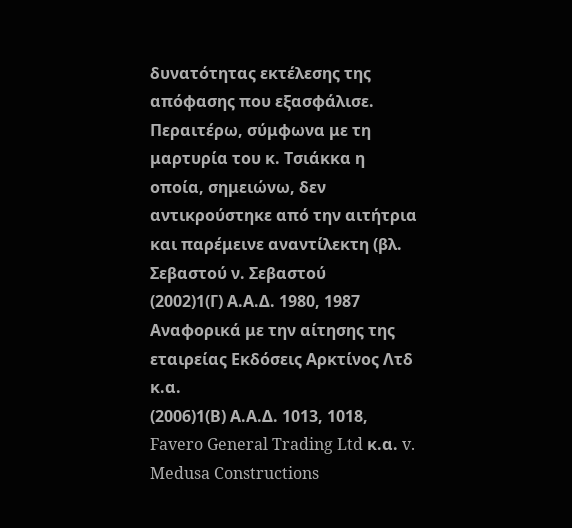δυνατότητας εκτέλεσης της απόφασης που εξασφάλισε. Περαιτέρω, σύμφωνα με τη μαρτυρία του κ. Τσιάκκα η οποία, σημειώνω, δεν αντικρούστηκε από την αιτήτρια και παρέμεινε αναντίλεκτη (βλ. Σεβαστού ν. Σεβαστού
(2002)1(Γ) Α.Α.Δ. 1980, 1987 Αναφορικά με την αίτησης της εταιρείας Εκδόσεις Αρκτίνος Λτδ κ.α.
(2006)1(Β) Α.Α.Δ. 1013, 1018, Favero General Trading Ltd κ.α. v. Medusa Constructions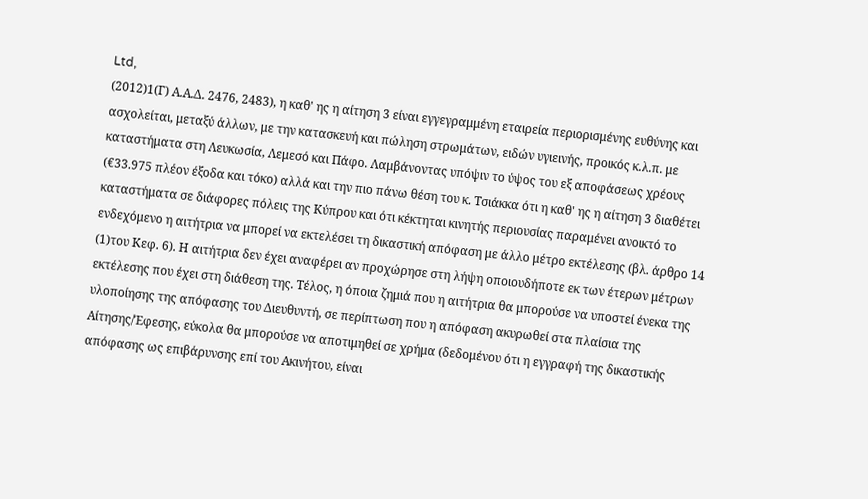Ltd,
(2012)1(Γ) Α.Α.Δ. 2476, 2483), η καθ' ης η αίτηση 3 είναι εγγεγραμμένη εταιρεία περιορισμένης ευθύνης και ασχολείται, μεταξύ άλλων, με την κατασκευή και πώληση στρωμάτων, ειδών υγιεινής, προικός κ.λ.π. με καταστήματα στη Λευκωσία, Λεμεσό και Πάφο. Λαμβάνοντας υπόψιν το ύψος του εξ αποφάσεως χρέους (€33.975 πλέον έξοδα και τόκο) αλλά και την πιο πάνω θέση του κ. Τσιάκκα ότι η καθ' ης η αίτηση 3 διαθέτει καταστήματα σε διάφορες πόλεις της Κύπρου και ότι κέκτηται κινητής περιουσίας παραμένει ανοικτό το ενδεχόμενο η αιτήτρια να μπορεί να εκτελέσει τη δικαστική απόφαση με άλλο μέτρο εκτέλεσης (βλ. άρθρο 14
(1)του Κεφ. 6). Η αιτήτρια δεν έχει αναφέρει αν προχώρησε στη λήψη οποιουδήποτε εκ των έτερων μέτρων εκτέλεσης που έχει στη διάθεση της. Τέλος, η όποια ζημιά που η αιτήτρια θα μπορούσε να υποστεί ένεκα της υλοποίησης της απόφασης του Διευθυντή, σε περίπτωση που η απόφαση ακυρωθεί στα πλαίσια της Αίτησης/Έφεσης, εύκολα θα μπορούσε να αποτιμηθεί σε χρήμα (δεδομένου ότι η εγγραφή της δικαστικής απόφασης ως επιβάρυνσης επί του Ακινήτου, είναι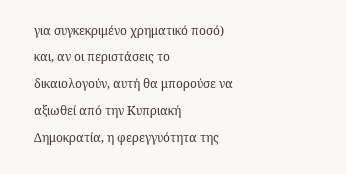για συγκεκριμένο χρηματικό ποσό) και, αν οι περιστάσεις το δικαιολογούν, αυτή θα μπορούσε να αξιωθεί από την Κυπριακή Δημοκρατία, η φερεγγυότητα της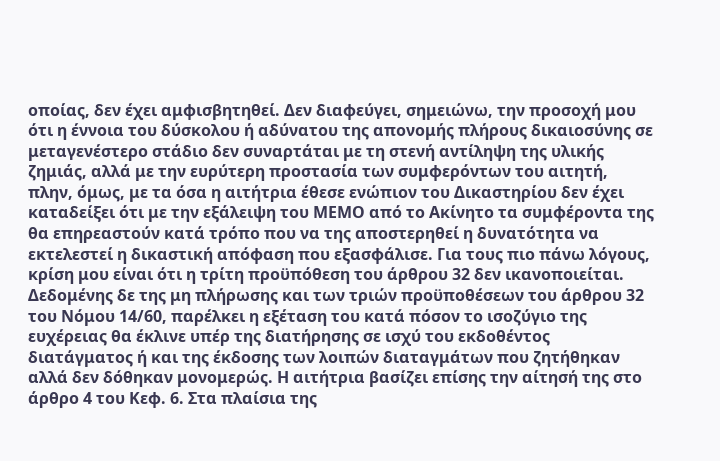οποίας, δεν έχει αμφισβητηθεί. Δεν διαφεύγει, σημειώνω, την προσοχή μου ότι η έννοια του δύσκολου ή αδύνατου της απονομής πλήρους δικαιοσύνης σε μεταγενέστερο στάδιο δεν συναρτάται με τη στενή αντίληψη της υλικής ζημιάς, αλλά με την ευρύτερη προστασία των συμφερόντων του αιτητή, πλην, όμως, με τα όσα η αιτήτρια έθεσε ενώπιον του Δικαστηρίου δεν έχει καταδείξει ότι με την εξάλειψη του ΜΕΜΟ από το Ακίνητο τα συμφέροντα της θα επηρεαστούν κατά τρόπο που να της αποστερηθεί η δυνατότητα να εκτελεστεί η δικαστική απόφαση που εξασφάλισε. Για τους πιο πάνω λόγους, κρίση μου είναι ότι η τρίτη προϋπόθεση του άρθρου 32 δεν ικανοποιείται. Δεδομένης δε της μη πλήρωσης και των τριών προϋποθέσεων του άρθρου 32 του Νόμου 14/60, παρέλκει η εξέταση του κατά πόσον το ισοζύγιο της ευχέρειας θα έκλινε υπέρ της διατήρησης σε ισχύ του εκδοθέντος διατάγματος ή και της έκδοσης των λοιπών διαταγμάτων που ζητήθηκαν αλλά δεν δόθηκαν μονομερώς. Η αιτήτρια βασίζει επίσης την αίτησή της στο άρθρο 4 του Κεφ. 6. Στα πλαίσια της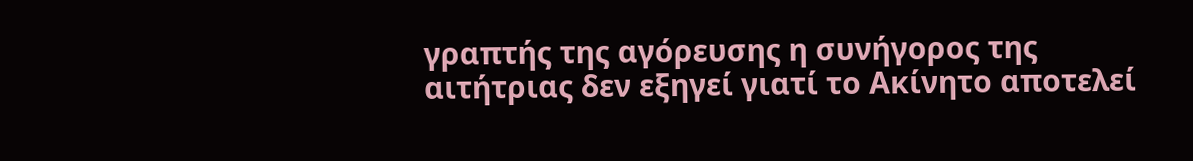γραπτής της αγόρευσης η συνήγορος της αιτήτριας δεν εξηγεί γιατί το Ακίνητο αποτελεί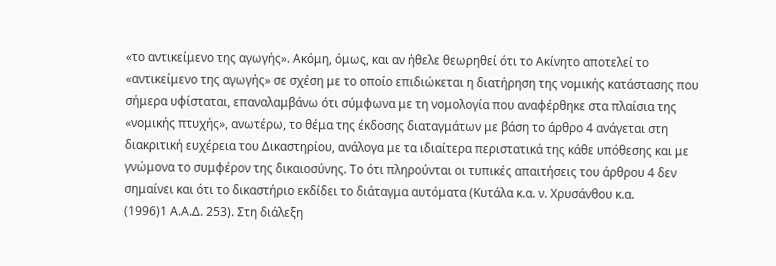«το αντικείμενο της αγωγής». Ακόμη, όμως, και αν ήθελε θεωρηθεί ότι το Ακίνητο αποτελεί το «αντικείμενο της αγωγής» σε σχέση με το οποίο επιδιώκεται η διατήρηση της νομικής κατάστασης που σήμερα υφίσταται, επαναλαμβάνω ότι σύμφωνα με τη νομολογία που αναφέρθηκε στα πλαίσια της «νομικής πτυχής», ανωτέρω, το θέμα της έκδοσης διαταγμάτων με βάση το άρθρο 4 ανάγεται στη διακριτική ευχέρεια του Δικαστηρίου, ανάλογα με τα ιδιαίτερα περιστατικά της κάθε υπόθεσης και με γνώμονα το συμφέρον της δικαιοσύνης. To ότι πληρούνται οι τυπικές απαιτήσεις του άρθρου 4 δεν σημαίνει και ότι το δικαστήριο εκδίδει το διάταγμα αυτόματα (Κυτάλα κ.α. ν. Χρυσάνθου κ.α.
(1996)1 Α.Α.Δ. 253). Στη διάλεξη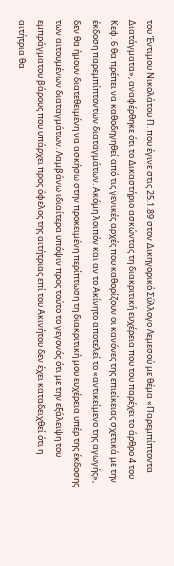του Έντιμου Νικολάτου Π. που έγινε στις 25.1.89 στον Δικηγορικό Σύλλογο Λεμεσού με θέμα «Παρεμπίπτοντα Διατάγματα», αναφέρθηκε ότι το Δικαστήριο ασκώντας τη διακριτική ευχέρεια που του παρέχει το άρθρο 4 του Κεφ. 6 θα πρέπει να καθοδηγηθεί από τις γενικές αρχές που καθορίζουν οι κανόνες της επιείκειας σχετικά με την έκδοση παρεμπίπτοντων διαταγμάτων. Ακόμη λοιπόν και αν το Ακίνητο αποτελεί το «αντικείμενο της αγωγής», δεν θα ήμουν διατεθειμένη να ασκήσω στην προκειμένη περίπτωση τη διακριτική μου ευχέρεια υπέρ της έκδοσης των αιτουμένων διαταγμάτων. Λαμβάνω ιδιαίτερα υπόψιν προς τούτο το γεγονός ότι με την εξάλειψη του εμπράγματου βάρους που υπάρχει προς όφελος της αιτήτριας επί του Ακινήτου δεν έχει καταδειχθεί ότι η αιτήτρια θα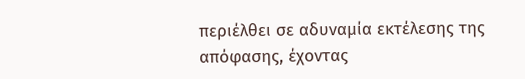περιέλθει σε αδυναμία εκτέλεσης της απόφασης, έχοντας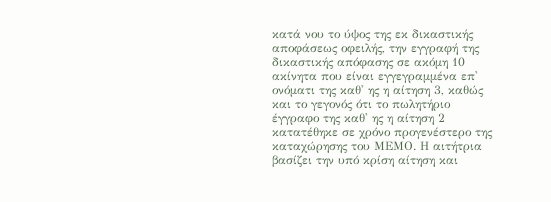κατά νου το ύψος της εκ δικαστικής αποφάσεως οφειλής, την εγγραφή της δικαστικής απόφασης σε ακόμη 10 ακίνητα που είναι εγγεγραμμένα επ' ονόματι της καθ' ης η αίτηση 3, καθώς και το γεγονός ότι το πωλητήριο έγγραφο της καθ' ης η αίτηση 2 κατατέθηκε σε χρόνο προγενέστερο της καταχώρησης του ΜΕΜΟ. Η αιτήτρια βασίζει την υπό κρίση αίτηση και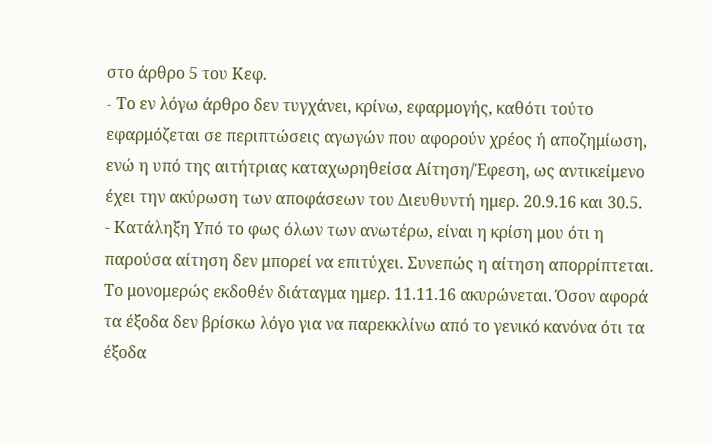στο άρθρο 5 του Κεφ.
- Tο εν λόγω άρθρο δεν τυγχάνει, κρίνω, εφαρμογής, καθότι τούτο εφαρμόζεται σε περιπτώσεις αγωγών που αφορούν χρέος ή αποζημίωση, ενώ η υπό της αιτήτριας καταχωρηθείσα Αίτηση/Έφεση, ως αντικείμενο έχει την ακύρωση των αποφάσεων του Διευθυντή ημερ. 20.9.16 και 30.5.
- Κατάληξη Υπό το φως όλων των ανωτέρω, είναι η κρίση μου ότι η παρούσα αίτηση δεν μπορεί να επιτύχει. Συνεπώς η αίτηση απορρίπτεται. Το μονομερώς εκδοθέν διάταγμα ημερ. 11.11.16 ακυρώνεται. Όσον αφορά τα έξοδα δεν βρίσκω λόγο για να παρεκκλίνω από το γενικό κανόνα ότι τα έξοδα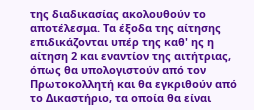της διαδικασίας ακολουθούν το αποτέλεσμα. Τα έξοδα της αίτησης επιδικάζονται υπέρ της καθ' ης η αίτηση 2 και εναντίον της αιτήτριας, όπως θα υπολογιστούν από τον Πρωτοκολλητή και θα εγκριθούν από το Δικαστήριο, τα οποία θα είναι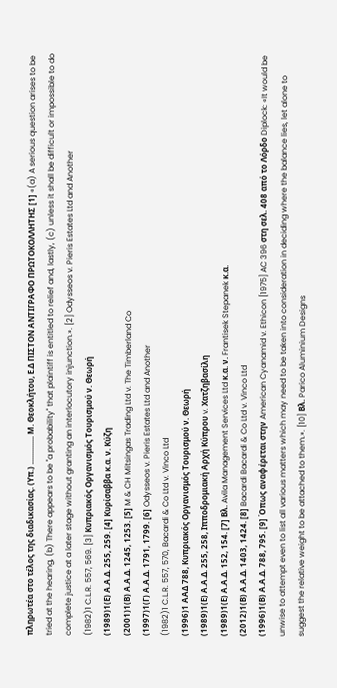πληρωτέα στο τέλος της διαδικασίας. (Υπ.) .............. Μ. Θεοκλήτου, Ε.Δ ΠΙΣΤΟΝ ΑΝΤΙΓΡΑΦΟ ΠΡΩΤΟΚΟΛΛΗΤΗΣ [1] «(a) A serious question arises to be tried at the hearing, (b) There appears to be "a probability" that plaintiff is entitled to relief and, lastly, (c) unless it shall be difficult or impossible to do complete justice at a later stage without granting an interlocutory injunction.». [2] Odysseos v. Pieris Estates Ltd and Another
(1982)1 C.L.R. 557, 569. [3] Κυπριακός Οργανισμός Τουρισμού ν. Θεωρή
(1989)1(Ε) Α.Α.Δ. 255, 259. [4] Κυρίσαββα κ.α. ν. Κύζη
(2001)1(Β) Α.Α.Δ. 1245, 1253. [5] M & CH Mitsingas Trading Ltd v. The Timberland Co
(1997)1(Γ) Α.Α.Δ. 1791, 1799. [6] Odysseos v. Pieris Estates Ltd and Another
(1982)1 C.L.R. 557, 570, Bacardi & Co Ltd v. Vinco Ltd
(1996)1 ΑΑΔ 788, Κυπριακός Οργανισμός Τουρισμού ν. Θεωρή
(1989)1(Ε) Α.Α.Δ. 255, 258, Ιπποδρομιακή Αρχή Κύπρου v. Χατζηβασίλη
(1989)1(Ε) Α.Α.Δ. 152, 154. [7] Βλ. Avila Management Services Ltd κ.α. ν. Frantisek Stepanek κ.α.
(2012)1(Β) Α.Α.Δ. 1403, 1424. [8] Bacardi Bacardi & Co Ltd v. Vinco Ltd
(1996)1(Β) Α.Α.Δ. 788, 795. [9] Όπως αναφέρεται στην American Cyanamid v. Ethicon [1975] AC 396 στη σελ. 408 από το Λόρδο Diplock: «It would be unwise to attempt even to list all various matters which may need to be taken into consideration in deciding where the balance lies, let alone to suggest the relative weight to be attached to them.». [10] Βλ. Parico Aluminium Designs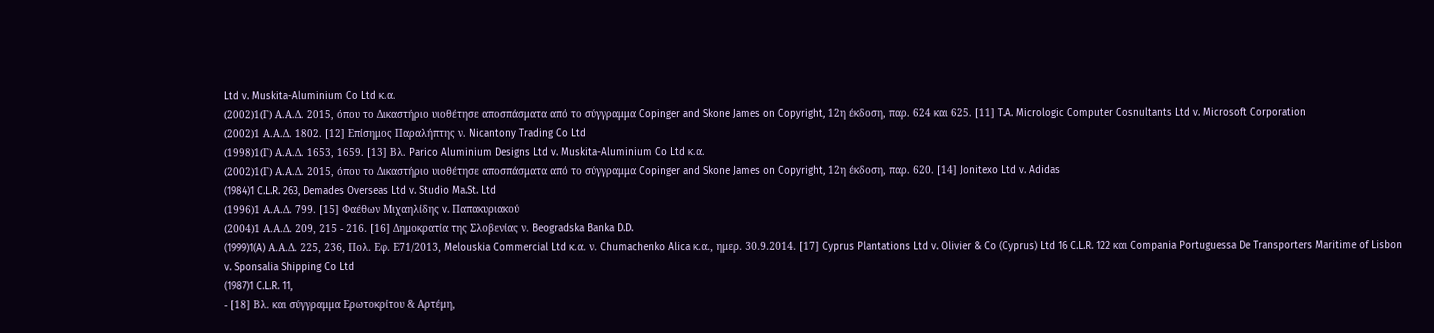Ltd v. Muskita-Aluminium Co Ltd κ.α.
(2002)1(Γ) Α.Α.Δ. 2015, όπου το Δικαστήριο υιοθέτησε αποσπάσματα από το σύγγραμμα Copinger and Skone James on Copyright, 12η έκδοση, παρ. 624 και 625. [11] T.A. Micrologic Computer Cosnultants Ltd v. Microsoft Corporation
(2002)1 Α.Α.Δ. 1802. [12] Επίσημος Παραλήπτης ν. Nicantony Trading Co Ltd
(1998)1(Γ) Α.Α.Δ. 1653, 1659. [13] Βλ. Parico Aluminium Designs Ltd v. Muskita-Aluminium Co Ltd κ.α.
(2002)1(Γ) Α.Α.Δ. 2015, όπου το Δικαστήριο υιοθέτησε αποσπάσματα από το σύγγραμμα Copinger and Skone James on Copyright, 12η έκδοση, παρ. 620. [14] Jonitexo Ltd v. Adidas
(1984)1 C.L.R. 263, Demades Overseas Ltd v. Studio Ma.St. Ltd
(1996)1 Α.Α.Δ. 799. [15] Φαέθων Μιχαηλίδης v. Παπακυριακού
(2004)1 Α.Α.Δ. 209, 215 - 216. [16] Δημοκρατία της Σλοβενίας ν. Beogradska Banka D.D.
(1999)1(A) Α.Α.Δ. 225, 236, Πολ. Εφ. Ε71/2013, Melouskia Commercial Ltd κ.α. ν. Chumachenko Alica κ.α., ημερ. 30.9.2014. [17] Cyprus Plantations Ltd v. Olivier & Co (Cyprus) Ltd 16 C.L.R. 122 και Compania Portuguessa De Transporters Maritime of Lisbon v. Sponsalia Shipping Co Ltd
(1987)1 C.L.R. 11,
- [18] Βλ. και σύγγραμμα Ερωτοκρίτου & Αρτέμη,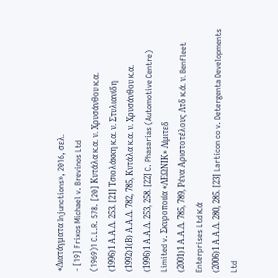«Διατάγματα Injunctions», 2016, σελ.
- [19] Frixos Michael v. Brevinos Ltd
(1969)1 C.L.R. 578. [20] Κυτάλα κ.α. ν. Χρυσάνθου κ.α.
(1996)1 Α.Α.Δ. 253. [21] Τσιολάκκη κ.α. ν. Στυλιανίδη
(1992)1(Β) Α.Α.Δ. 782, 785, Κυτάλα κ.α. ν. Χρυσάνθου κ.α.
(1996)1 Α.Α.Δ. 253, 258. [22] C. Phasarias (Automotive Centre) Limited v. Σκυροποιία «ΛΕΩΝΙΚ» Λίμιτεδ
(2001)1 Α.Α.Δ. 785, 789, Ρένα Αριστοτέλους Λτδ κ.ά. ν. Benfleet Enterprises Ltd κ.ά
(2006)1 Α.Α.Δ. 280, 285. [23] Larticon co v. Detergenta Developments Ltd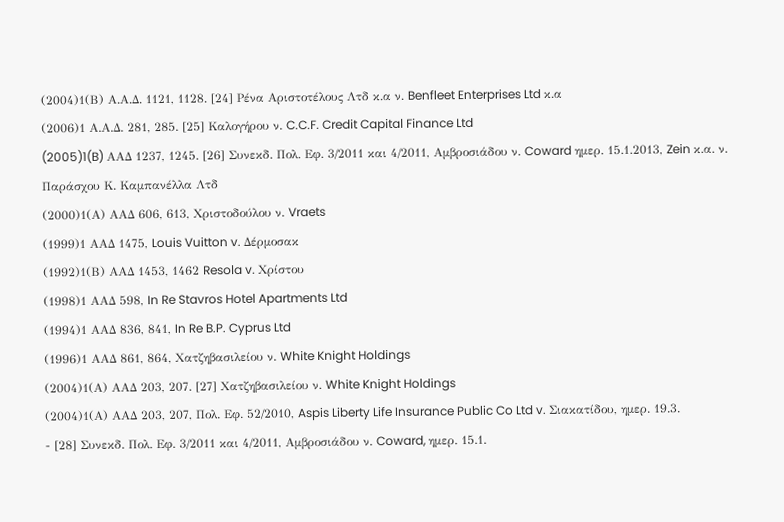(2004)1(Β) Α.Α.Δ. 1121, 1128. [24] Ρένα Αριστοτέλους Λτδ κ.α ν. Benfleet Enterprises Ltd κ.α
(2006)1 Α.Α.Δ. 281, 285. [25] Καλογήρου ν. C.C.F. Credit Capital Finance Ltd
(2005)1(B) ΑΑΔ 1237, 1245. [26] Συνεκδ. Πολ. Εφ. 3/2011 και 4/2011, Αμβροσιάδου ν. Coward ημερ. 15.1.2013, Zein κ.α. ν. Παράσχου Κ. Καμπανέλλα Λτδ
(2000)1(Α) ΑΑΔ 606, 613, Χριστοδούλου ν. Vraets
(1999)1 ΑΑΔ 1475, Louis Vuitton v. Δέρμοσακ
(1992)1(Β) ΑΑΔ 1453, 1462 Resola v. Χρίστου
(1998)1 ΑΑΔ 598, In Re Stavros Hotel Apartments Ltd
(1994)1 ΑΑΔ 836, 841, In Re B.P. Cyprus Ltd
(1996)1 ΑΑΔ 861, 864, Χατζηβασιλείου ν. White Knight Holdings
(2004)1(Α) ΑΑΔ 203, 207. [27] Χατζηβασιλείου ν. White Knight Holdings
(2004)1(Α) ΑΑΔ 203, 207, Πολ. Εφ. 52/2010, Aspis Liberty Life Insurance Public Co Ltd v. Σιακατίδου, ημερ. 19.3.
- [28] Συνεκδ. Πολ. Εφ. 3/2011 και 4/2011, Αμβροσιάδου ν. Coward, ημερ. 15.1.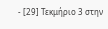- [29] Τεκμήριο 3 στην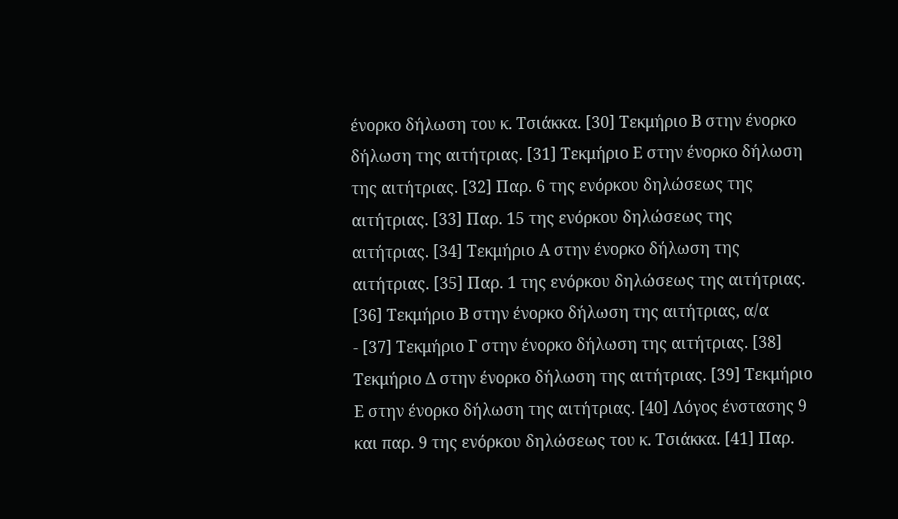ένορκο δήλωση του κ. Τσιάκκα. [30] Τεκμήριο Β στην ένορκο δήλωση της αιτήτριας. [31] Τεκμήριο Ε στην ένορκο δήλωση της αιτήτριας. [32] Παρ. 6 της ενόρκου δηλώσεως της αιτήτριας. [33] Παρ. 15 της ενόρκου δηλώσεως της αιτήτριας. [34] Τεκμήριο Α στην ένορκο δήλωση της αιτήτριας. [35] Παρ. 1 της ενόρκου δηλώσεως της αιτήτριας. [36] Τεκμήριο Β στην ένορκο δήλωση της αιτήτριας, α/α
- [37] Τεκμήριο Γ στην ένορκο δήλωση της αιτήτριας. [38] Τεκμήριο Δ στην ένορκο δήλωση της αιτήτριας. [39] Τεκμήριο Ε στην ένορκο δήλωση της αιτήτριας. [40] Λόγος ένστασης 9 και παρ. 9 της ενόρκου δηλώσεως του κ. Τσιάκκα. [41] Παρ.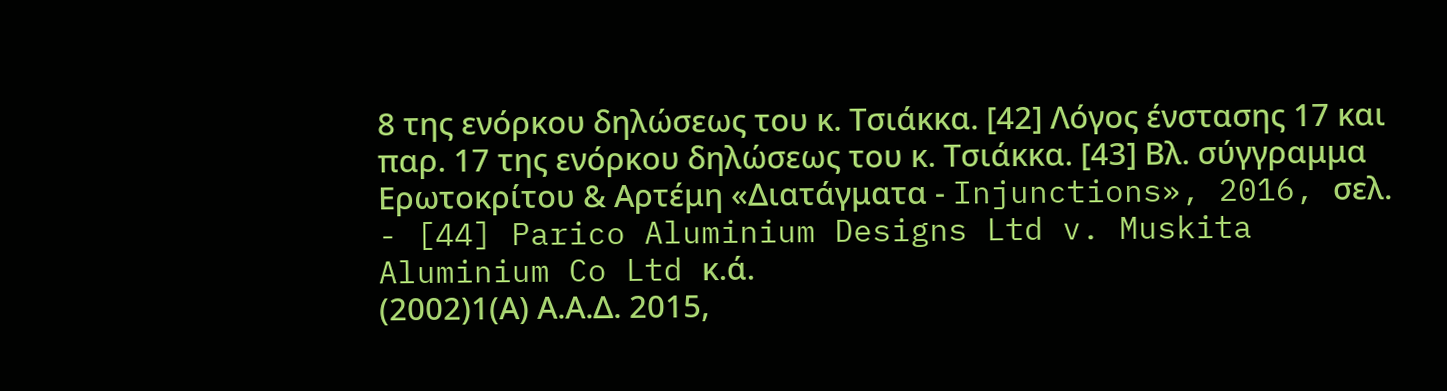8 της ενόρκου δηλώσεως του κ. Τσιάκκα. [42] Λόγος ένστασης 17 και παρ. 17 της ενόρκου δηλώσεως του κ. Τσιάκκα. [43] Βλ. σύγγραμμα Ερωτοκρίτου & Αρτέμη «Διατάγματα - Injunctions», 2016, σελ.
- [44] Parico Aluminium Designs Ltd v. Muskita Aluminium Co Ltd κ.ά.
(2002)1(Α) Α.Α.Δ. 2015,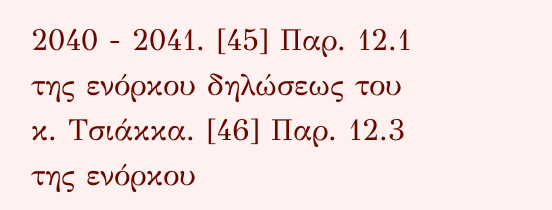2040 - 2041. [45] Παρ. 12.1 της ενόρκου δηλώσεως του κ. Τσιάκκα. [46] Παρ. 12.3 της ενόρκου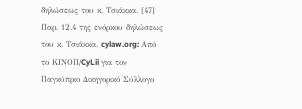δηλώσεως του κ. Τσιάκκα. [47] Παρ. 12.4 της ενόρκου δηλώσεως του κ. Τσιάκκα. cylaw.org: Από το ΚΙΝOΠ/CyLii για τον Παγκύπριο Δικηγορικό Σύλλογο